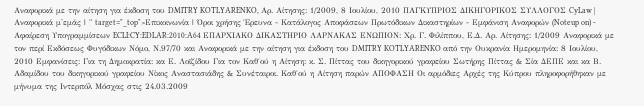Αναφορικά με την αίτηση για έκδοση του DMITRY KOTLYARENKO, Αρ. Αίτησης: 1/2009, 8 Ιουλίου, 2010 ΠΑΓΚΥΠΡΙΟΣ ΔΙΚΗΓΟΡΙΚΟΣ ΣΥΛΛΟΓΟΣ CyLaw | Αναφορικά μ'εμάς | " target="_top">Επικοινωνία | Όροι χρήσης Έρευνα - Κατάλογος Αποφάσεων Πρωτόδικων Δικαστηρίων - Εμφάνιση Αναφορών (Noteup on) - Αφαίρεση Υπογραμμίσεων ECLI:CY:EDLAR:2010:A64 ΕΠΑΡΧΙΑΚΟ ΔΙΚΑΣΤΗΡΙΟ ΛΑΡΝΑΚΑΣ ΕΝΩΠΙΟΝ: Χρ. Γ. Φιλίππου, Ε.Δ. Αρ. Αίτησης: 1/2009 Αναφορικά με τον περί Εκδόσεως Φυγόδικων Νόμο, Ν.97/70 και Αναφορικά με την αίτηση για έκδοση του DMITRY KOTLYARENKO από την Ουκρανία Ημερομηνία: 8 Ιουλίου, 2010 Εμφανίσεις: Για τη Δημοκρατία: κα Ε. Λοϊζίδου Για τον Καθ΄ού η Αίτηση: κ. Σ. Πίττας του δικηγορικού γραφείου Σωτήρης Πίττας & Σία ΔΕΠΕ και κα Β. Αδαμίδου του δικηγορικού γραφείου Νίκος Αναστασιάδης & Συνέταιροι. Καθ΄ού η Αίτηση παρών ΑΠΟΦΑΣΗ Οι αρμόδιες Αρχές της Κύπρου πληροφορήθηκαν με μήνυμα της Ιντερπόλ Μόσχας στις 24.03.2009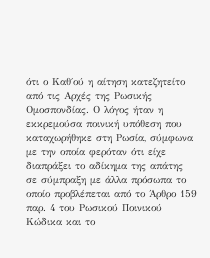ότι ο Καθ΄ού η αίτηση κατεζητείτο από τις Αρχές της Ρωσικής Ομοσπονδίας. Ο λόγος ήταν η εκκρεμούσα ποινική υπόθεση που καταχωρήθηκε στη Ρωσία, σύμφωνα με την οποία φερόταν ότι είχε διαπράξει το αδίκημα της απάτης σε σύμπραξη με άλλα πρόσωπα το οποίο προβλέπεται από το Άρθρο 159 παρ. 4 του Ρωσικού Ποινικού Κώδικα και το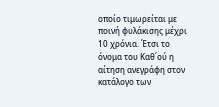οποίο τιμωρείται με ποινή φυλάκισης μέχρι 10 χρόνια. Έτσι το όνομα του Καθ΄ού η αίτηση ανεγράφη στον κατάλογο των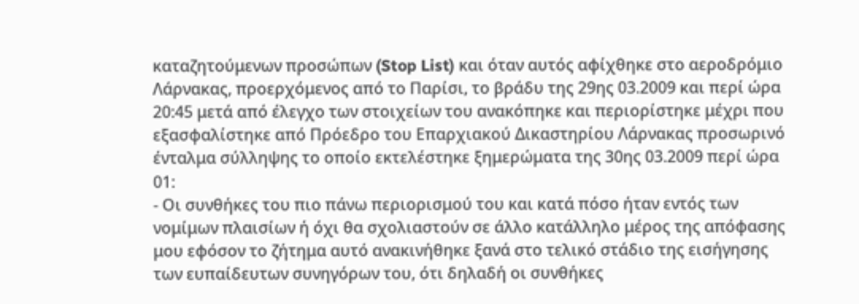καταζητούμενων προσώπων (Stop List) και όταν αυτός αφίχθηκε στο αεροδρόμιο Λάρνακας, προερχόμενος από το Παρίσι, το βράδυ της 29ης 03.2009 και περί ώρα 20:45 μετά από έλεγχο των στοιχείων του ανακόπηκε και περιορίστηκε μέχρι που εξασφαλίστηκε από Πρόεδρο του Επαρχιακού Δικαστηρίου Λάρνακας προσωρινό ένταλμα σύλληψης το οποίο εκτελέστηκε ξημερώματα της 30ης 03.2009 περί ώρα 01:
- Οι συνθήκες του πιο πάνω περιορισμού του και κατά πόσο ήταν εντός των νομίμων πλαισίων ή όχι θα σχολιαστούν σε άλλο κατάλληλο μέρος της απόφασης μου εφόσον το ζήτημα αυτό ανακινήθηκε ξανά στο τελικό στάδιο της εισήγησης των ευπαίδευτων συνηγόρων του, ότι δηλαδή οι συνθήκες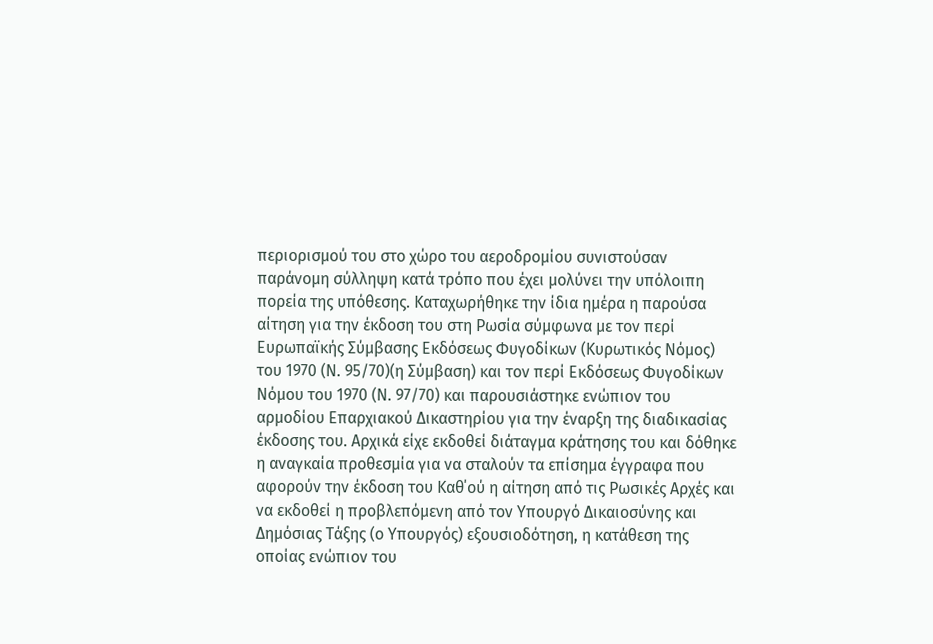περιορισμού του στο χώρο του αεροδρομίου συνιστούσαν παράνομη σύλληψη κατά τρόπο που έχει μολύνει την υπόλοιπη πορεία της υπόθεσης. Καταχωρήθηκε την ίδια ημέρα η παρούσα αίτηση για την έκδοση του στη Ρωσία σύμφωνα με τον περί Ευρωπαϊκής Σύμβασης Εκδόσεως Φυγοδίκων (Κυρωτικός Νόμος) του 1970 (Ν. 95/70)(η Σύμβαση) και τον περί Εκδόσεως Φυγοδίκων Νόμου του 1970 (Ν. 97/70) και παρουσιάστηκε ενώπιον του αρμοδίου Επαρχιακού Δικαστηρίου για την έναρξη της διαδικασίας έκδοσης του. Αρχικά είχε εκδοθεί διάταγμα κράτησης του και δόθηκε η αναγκαία προθεσμία για να σταλούν τα επίσημα έγγραφα που αφορούν την έκδοση του Καθ΄ού η αίτηση από τις Ρωσικές Αρχές και να εκδοθεί η προβλεπόμενη από τον Υπουργό Δικαιοσύνης και Δημόσιας Τάξης (ο Υπουργός) εξουσιοδότηση, η κατάθεση της οποίας ενώπιον του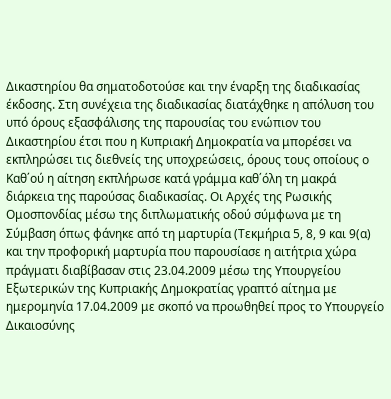Δικαστηρίου θα σηματοδοτούσε και την έναρξη της διαδικασίας έκδοσης. Στη συνέχεια της διαδικασίας διατάχθηκε η απόλυση του υπό όρους εξασφάλισης της παρουσίας του ενώπιον του Δικαστηρίου έτσι που η Κυπριακή Δημοκρατία να μπορέσει να εκπληρώσει τις διεθνείς της υποχρεώσεις, όρους τους οποίους ο Καθ΄ού η αίτηση εκπλήρωσε κατά γράμμα καθ΄όλη τη μακρά διάρκεια της παρούσας διαδικασίας. Οι Αρχές της Ρωσικής Ομοσπονδίας μέσω της διπλωματικής οδού σύμφωνα με τη Σύμβαση όπως φάνηκε από τη μαρτυρία (Τεκμήρια 5, 8, 9 και 9(α) και την προφορική μαρτυρία που παρουσίασε η αιτήτρια χώρα πράγματι διαβίβασαν στις 23.04.2009 μέσω της Υπουργείου Εξωτερικών της Κυπριακής Δημοκρατίας γραπτό αίτημα με ημερομηνία 17.04.2009 με σκοπό να προωθηθεί προς το Υπουργείο Δικαιοσύνης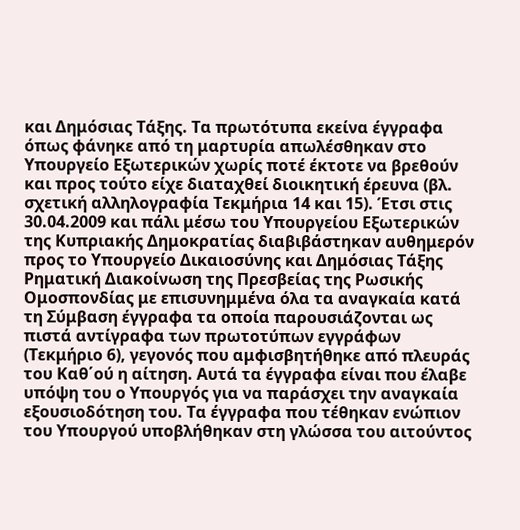και Δημόσιας Τάξης. Τα πρωτότυπα εκείνα έγγραφα όπως φάνηκε από τη μαρτυρία απωλέσθηκαν στο Υπουργείο Εξωτερικών χωρίς ποτέ έκτοτε να βρεθούν και προς τούτο είχε διαταχθεί διοικητική έρευνα (βλ. σχετική αλληλογραφία Τεκμήρια 14 και 15). Έτσι στις 30.04.2009 και πάλι μέσω του Υπουργείου Εξωτερικών της Κυπριακής Δημοκρατίας διαβιβάστηκαν αυθημερόν προς το Υπουργείο Δικαιοσύνης και Δημόσιας Τάξης Ρηματική Διακοίνωση της Πρεσβείας της Ρωσικής Ομοσπονδίας με επισυνημμένα όλα τα αναγκαία κατά τη Σύμβαση έγγραφα τα οποία παρουσιάζονται ως πιστά αντίγραφα των πρωτοτύπων εγγράφων (Τεκμήριο 6), γεγονός που αμφισβητήθηκε από πλευράς του Καθ΄ού η αίτηση. Αυτά τα έγγραφα είναι που έλαβε υπόψη του ο Υπουργός για να παράσχει την αναγκαία εξουσιοδότηση του. Τα έγγραφα που τέθηκαν ενώπιον του Υπουργού υποβλήθηκαν στη γλώσσα του αιτούντος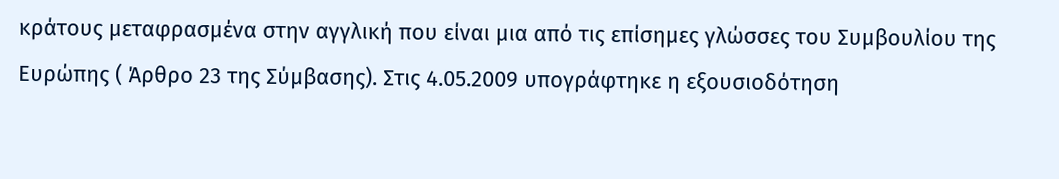κράτους μεταφρασμένα στην αγγλική που είναι μια από τις επίσημες γλώσσες του Συμβουλίου της Ευρώπης ( Άρθρο 23 της Σύμβασης). Στις 4.05.2009 υπογράφτηκε η εξουσιοδότηση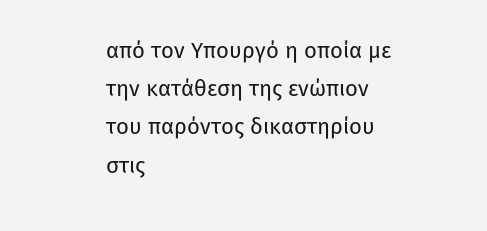από τον Υπουργό η οποία με την κατάθεση της ενώπιον του παρόντος δικαστηρίου στις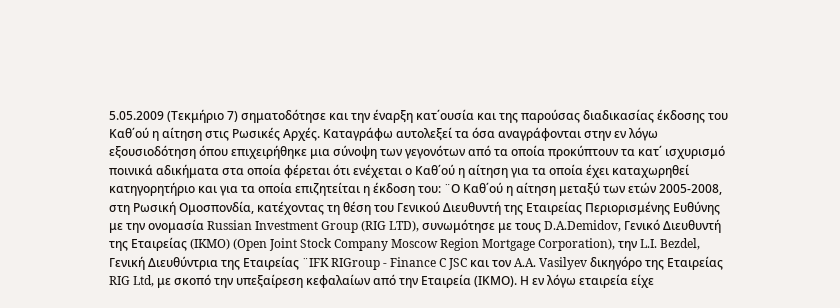5.05.2009 (Τεκμήριο 7) σηματοδότησε και την έναρξη κατ΄ουσία και της παρούσας διαδικασίας έκδοσης του Καθ΄ού η αίτηση στις Ρωσικές Αρχές. Καταγράφω αυτολεξεί τα όσα αναγράφονται στην εν λόγω εξουσιοδότηση όπου επιχειρήθηκε μια σύνοψη των γεγονότων από τα οποία προκύπτουν τα κατ΄ ισχυρισμό ποινικά αδικήματα στα οποία φέρεται ότι ενέχεται ο Καθ΄ού η αίτηση για τα οποία έχει καταχωρηθεί κατηγορητήριο και για τα οποία επιζητείται η έκδοση του: ¨Ο Καθ΄ού η αίτηση μεταξύ των ετών 2005-2008, στη Ρωσική Ομοσπονδία, κατέχοντας τη θέση του Γενικού Διευθυντή της Εταιρείας Περιορισμένης Ευθύνης με την ονομασία Russian Investment Group (RIG LTD), συνωμότησε με τους D.A.Demidov, Γενικό Διευθυντή της Εταιρείας (IKMO) (Open Joint Stock Company Moscow Region Mortgage Corporation), την L.I. Bezdel, Γενική Διευθύντρια της Εταιρείας ¨IFK RIGroup - Finance C JSC και τον A.A. Vasilyev δικηγόρο της Εταιρείας RIG Ltd, με σκοπό την υπεξαίρεση κεφαλαίων από την Εταιρεία (ΙΚΜΟ). Η εν λόγω εταιρεία είχε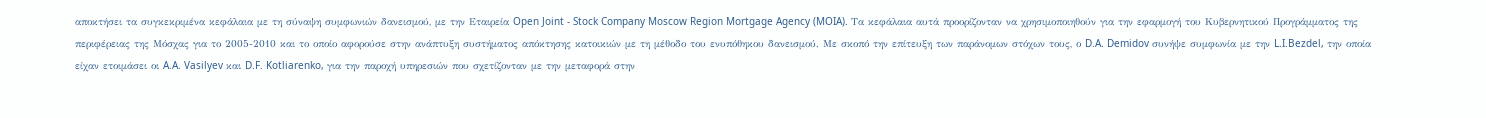αποκτήσει τα συγκεκριμένα κεφάλαια με τη σύναψη συμφωνιών δανεισμού, με την Εταιρεία Open Joint - Stock Company Moscow Region Mortgage Agency (MOIA). Τα κεφάλαια αυτά προορίζονταν να χρησιμοποιηθούν για την εφαρμογή του Κυβερνητικού Προγράμματος της περιφέρειας της Μόσχας για το 2005-2010 και το οποίο αφορούσε στην ανάπτυξη συστήματος απόκτησης κατοικιών με τη μέθοδο του ενυπόθηκου δανεισμού. Με σκοπό την επίτευξη των παράνομων στόχων τους, ο D.A. Demidov συνήψε συμφωνία με την L.I.Bezdel, την οποία είχαν ετοιμάσει οι A.A. Vasilyev και D.F. Kotliarenko, για την παροχή υπηρεσιών που σχετίζονταν με την μεταφορά στην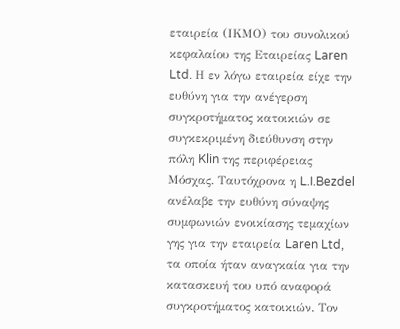εταιρεία (ΙΚΜΟ) του συνολικού κεφαλαίου της Εταιρείας Laren Ltd. Η εν λόγω εταιρεία είχε την ευθύνη για την ανέγερση συγκροτήματος κατοικιών σε συγκεκριμένη διεύθυνση στην πόλη Klin της περιφέρειας Μόσχας. Ταυτόχρονα η L.I.Bezdel ανέλαβε την ευθύνη σύναψης συμφωνιών ενοικίασης τεμαχίων γης για την εταιρεία Laren Ltd, τα οποία ήταν αναγκαία για την κατασκευή του υπό αναφορά συγκροτήματος κατοικιών. Τον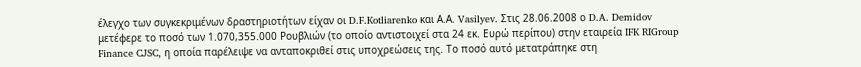έλεγχο των συγκεκριμένων δραστηριοτήτων είχαν οι D.F.Kotliarenko και Α.Α. Vasilyev. Στις 28.06.2008 ο D.A. Demidov μετέφερε το ποσό των 1.070,355.000 Ρουβλιών (το οποίο αντιστοιχεί στα 24 εκ. Ευρώ περίπου) στην εταιρεία IFK RIGroup Finance CJSC, η οποία παρέλειψε να ανταποκριθεί στις υποχρεώσεις της. Το ποσό αυτό μετατράπηκε στη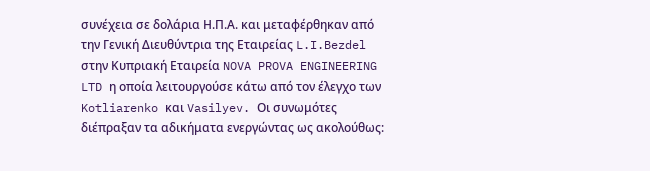συνέχεια σε δολάρια Η.Π.Α. και μεταφέρθηκαν από την Γενική Διευθύντρια της Εταιρείας L.I.Bezdel στην Κυπριακή Εταιρεία NOVA PROVA ENGINEERING LTD η οποία λειτουργούσε κάτω από τον έλεγχο των Kotliarenko και Vasilyev. Οι συνωμότες διέπραξαν τα αδικήματα ενεργώντας ως ακολούθως: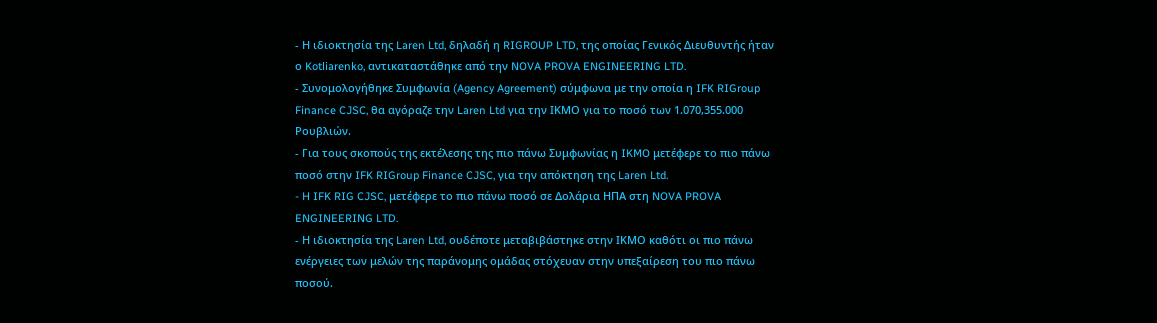- Η ιδιοκτησία της Laren Ltd, δηλαδή η RIGROUP LTD, της οποίας Γενικός Διευθυντής ήταν ο Kotliarenko, αντικαταστάθηκε από την NOVA PROVA ENGINEERING LTD.
- Συνομολογήθηκε Συμφωνία (Agency Agreement) σύμφωνα με την οποία η IFK RIGroup Finance CJSC, θα αγόραζε την Laren Ltd για την ΙΚΜΟ για το ποσό των 1.070,355.000 Ρουβλιών.
- Για τους σκοπούς της εκτέλεσης της πιο πάνω Συμφωνίας η IKMO μετέφερε το πιο πάνω ποσό στην IFK RIGroup Finance CJSC, για την απόκτηση της Laren Ltd.
- H IFK RIG CJSC, μετέφερε το πιο πάνω ποσό σε Δολάρια ΗΠΑ στη NOVA PROVA ENGINEERING LTD.
- Η ιδιοκτησία της Laren Ltd, ουδέποτε μεταβιβάστηκε στην ΙΚΜΟ καθότι οι πιο πάνω ενέργειες των μελών της παράνομης ομάδας στόχευαν στην υπεξαίρεση του πιο πάνω ποσού.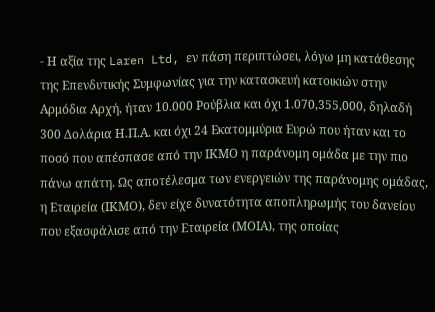- Η αξία της Laren Ltd, εν πάση περιπτώσει, λόγω μη κατάθεσης της Επενδυτικής Συμφωνίας για την κατασκευή κατοικιών στην Αρμόδια Αρχή, ήταν 10.000 Ρούβλια και όχι 1.070,355,000, δηλαδή 300 Δολάρια Η.Π.Α. και όχι 24 Εκατομμύρια Ευρώ που ήταν και το ποσό που απέσπασε από την ΙΚΜΟ η παράνομη ομάδα με την πιο πάνω απάτη. Ως αποτέλεσμα των ενεργειών της παράνομης ομάδας, η Εταιρεία (ΙΚΜΟ), δεν είχε δυνατότητα αποπληρωμής του δανείου που εξασφάλισε από την Εταιρεία (ΜΟΙΑ), της οποίας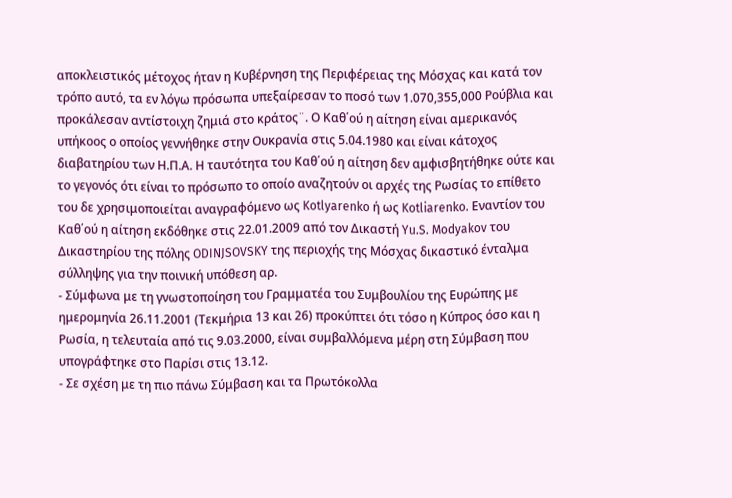αποκλειστικός μέτοχος ήταν η Κυβέρνηση της Περιφέρειας της Μόσχας και κατά τον τρόπο αυτό, τα εν λόγω πρόσωπα υπεξαίρεσαν το ποσό των 1.070,355,000 Ρούβλια και προκάλεσαν αντίστοιχη ζημιά στο κράτος¨. Ο Καθ΄ού η αίτηση είναι αμερικανός υπήκοος ο οποίος γεννήθηκε στην Ουκρανία στις 5.04.1980 και είναι κάτοχος διαβατηρίου των Η.Π.Α. Η ταυτότητα του Καθ΄ού η αίτηση δεν αμφισβητήθηκε ούτε και το γεγονός ότι είναι το πρόσωπο το οποίο αναζητούν οι αρχές της Ρωσίας το επίθετο του δε χρησιμοποιείται αναγραφόμενο ως Kotlyarenko ή ως Kotliarenko. Εναντίον του Καθ΄ού η αίτηση εκδόθηκε στις 22.01.2009 από τον Δικαστή Yu.S. Modyakov του Δικαστηρίου της πόλης ODINJSOVSKY της περιοχής της Μόσχας δικαστικό ένταλμα σύλληψης για την ποινική υπόθεση αρ.
- Σύμφωνα με τη γνωστοποίηση του Γραμματέα του Συμβουλίου της Ευρώπης με ημερομηνία 26.11.2001 (Τεκμήρια 13 και 26) προκύπτει ότι τόσο η Κύπρος όσο και η Ρωσία, η τελευταία από τις 9.03.2000, είναι συμβαλλόμενα μέρη στη Σύμβαση που υπογράφτηκε στο Παρίσι στις 13.12.
- Σε σχέση με τη πιο πάνω Σύμβαση και τα Πρωτόκολλα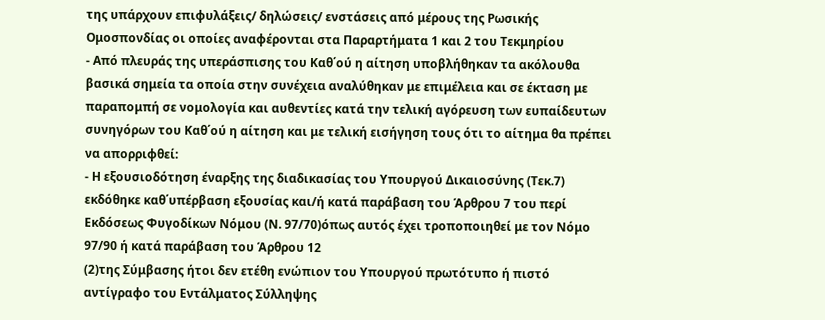της υπάρχουν επιφυλάξεις/ δηλώσεις/ ενστάσεις από μέρους της Ρωσικής Ομοσπονδίας οι οποίες αναφέρονται στα Παραρτήματα 1 και 2 του Τεκμηρίου
- Από πλευράς της υπεράσπισης του Καθ΄ού η αίτηση υποβλήθηκαν τα ακόλουθα βασικά σημεία τα οποία στην συνέχεια αναλύθηκαν με επιμέλεια και σε έκταση με παραπομπή σε νομολογία και αυθεντίες κατά την τελική αγόρευση των ευπαίδευτων συνηγόρων του Καθ΄ού η αίτηση και με τελική εισήγηση τους ότι το αίτημα θα πρέπει να απορριφθεί:
- Η εξουσιοδότηση έναρξης της διαδικασίας του Υπουργού Δικαιοσύνης (Τεκ.7) εκδόθηκε καθ΄υπέρβαση εξουσίας και/ή κατά παράβαση του Άρθρου 7 του περί Εκδόσεως Φυγοδίκων Νόμου (Ν. 97/70)όπως αυτός έχει τροποποιηθεί με τον Νόμο 97/90 ή κατά παράβαση του Άρθρου 12
(2)της Σύμβασης ήτοι δεν ετέθη ενώπιον του Υπουργού πρωτότυπο ή πιστό αντίγραφο του Εντάλματος Σύλληψης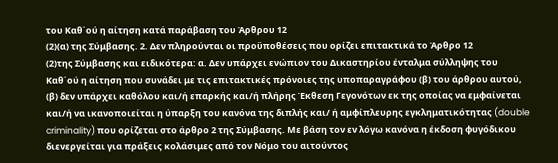του Καθ΄ού η αίτηση κατά παράβαση του Άρθρου 12
(2)(α) της Σύμβασης. 2. Δεν πληρούνται οι προϋποθέσεις που ορίζει επιτακτικά το Άρθρο 12
(2)της Σύμβασης και ειδικότερα: α. Δεν υπάρχει ενώπιον του Δικαστηρίου ένταλμα σύλληψης του Καθ΄ού η αίτηση που συνάδει με τις επιτακτικές πρόνοιες της υποπαραγράφου (β) του άρθρου αυτού, (β) δεν υπάρχει καθόλου και/ή επαρκής και/ή πλήρης Έκθεση Γεγονότων εκ της οποίας να εμφαίνεται και/ή να ικανοποιείται η ύπαρξη του κανόνα της διπλής και/ ή αμφίπλευρης εγκληματικότητας (double criminality) που ορίζεται στο άρθρο 2 της Σύμβασης. Με βάση τον εν λόγω κανόνα η έκδοση φυγόδικου διενεργείται για πράξεις κολάσιμες από τον Νόμο του αιτούντος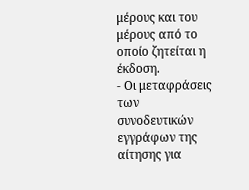μέρους και του μέρους από το οποίο ζητείται η έκδοση.
- Οι μεταφράσεις των συνοδευτικών εγγράφων της αίτησης για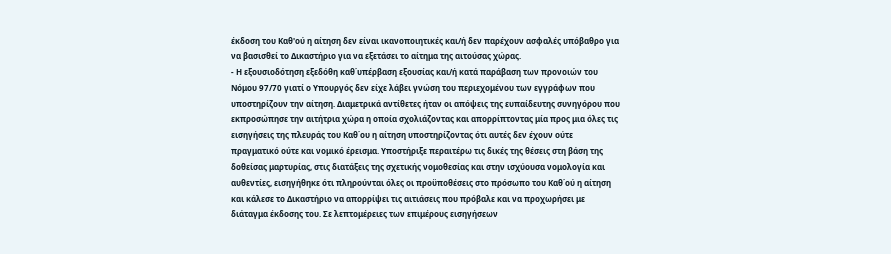έκδοση του Καθ'ού η αίτηση δεν είναι ικανοποιητικές και/ή δεν παρέχουν ασφαλές υπόβαθρο για να βασισθεί το Δικαστήριο για να εξετάσει το αίτημα της αιτούσας χώρας.
- Η εξουσιοδότηση εξεδόθη καθ΄υπέρβαση εξουσίας και/ή κατά παράβαση των προνοιών του Νόμου 97/70 γιατί ο Υπουργός δεν είχε λάβει γνώση του περιεχομένου των εγγράφων που υποστηρίζουν την αίτηση. Διαμετρικά αντίθετες ήταν οι απόψεις της ευπαίδευτης συνηγόρου που εκπροσώπησε την αιτήτρια χώρα η οποία σχολιάζοντας και απορρίπτοντας μία προς μια όλες τις εισηγήσεις της πλευράς του Καθ΄ου η αίτηση υποστηρίζοντας ότι αυτές δεν έχουν ούτε πραγματικό ούτε και νομικό έρεισμα. Υποστήριξε περαιτέρω τις δικές της θέσεις στη βάση της δοθείσας μαρτυρίας, στις διατάξεις της σχετικής νομοθεσίας και στην ισχύουσα νομολογία και αυθεντίες, εισηγήθηκε ότι πληρούνται όλες οι προϋποθέσεις στο πρόσωπο του Καθ΄ού η αίτηση και κάλεσε το Δικαστήριο να απορρίψει τις αιτιάσεις που πρόβαλε και να προχωρήσει με διάταγμα έκδοσης του. Σε λεπτομέρειες των επιμέρους εισηγήσεων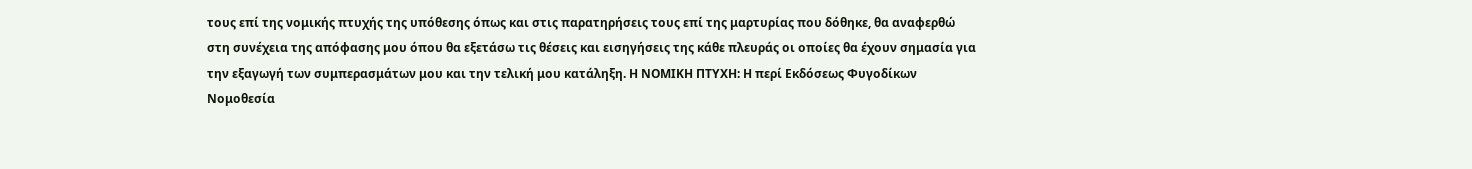τους επί της νομικής πτυχής της υπόθεσης όπως και στις παρατηρήσεις τους επί της μαρτυρίας που δόθηκε, θα αναφερθώ στη συνέχεια της απόφασης μου όπου θα εξετάσω τις θέσεις και εισηγήσεις της κάθε πλευράς οι οποίες θα έχουν σημασία για την εξαγωγή των συμπερασμάτων μου και την τελική μου κατάληξη. Η ΝΟΜΙΚΗ ΠΤΥΧΗ: Η περί Εκδόσεως Φυγοδίκων Νομοθεσία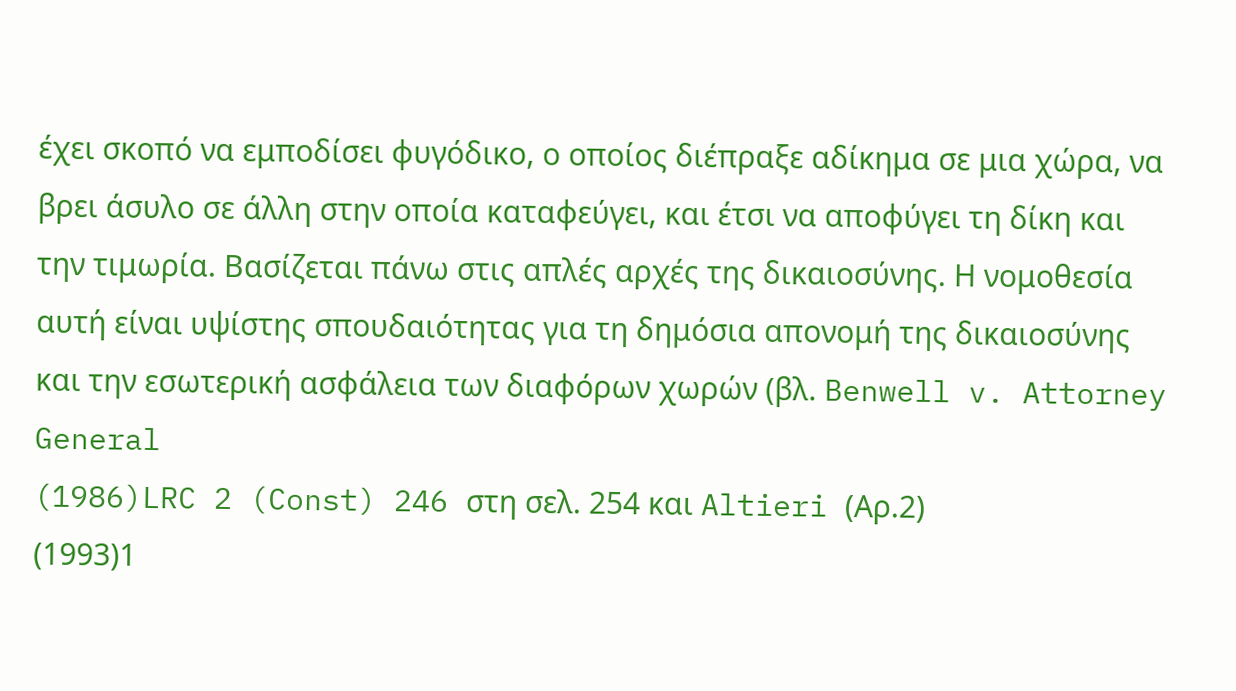έχει σκοπό να εμποδίσει φυγόδικο, ο οποίος διέπραξε αδίκημα σε μια χώρα, να βρει άσυλο σε άλλη στην οποία καταφεύγει, και έτσι να αποφύγει τη δίκη και την τιμωρία. Βασίζεται πάνω στις απλές αρχές της δικαιοσύνης. Η νομοθεσία αυτή είναι υψίστης σπουδαιότητας για τη δημόσια απονομή της δικαιοσύνης και την εσωτερική ασφάλεια των διαφόρων χωρών (βλ. Benwell v. Attorney General
(1986)LRC 2 (Const) 246 στη σελ. 254 και Altieri (Αρ.2)
(1993)1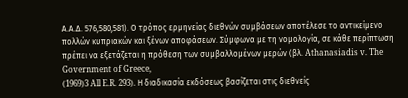Α.Α.Δ. 576,580,581). Ο τρόπος ερμηνείας διεθνών συμβάσεων αποτέλεσε το αντικείμενο πολλών κυπριακών και ξένων αποφάσεων. Σύμφωνα με τη νομολογία, σε κάθε περίπτωση πρέπει να εξετάζεται η πρόθεση των συμβαλλομένων μερών (βλ. Athanasiadis v. The Government of Greece,
(1969)3 All E.R. 293). Η διαδικασία εκδόσεως βασίζεται στις διεθνείς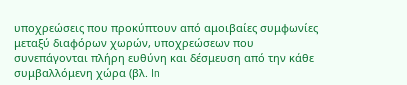υποχρεώσεις που προκύπτουν από αμοιβαίες συμφωνίες μεταξύ διαφόρων χωρών, υποχρεώσεων που συνεπάγονται πλήρη ευθύνη και δέσμευση από την κάθε συμβαλλόμενη χώρα (βλ. In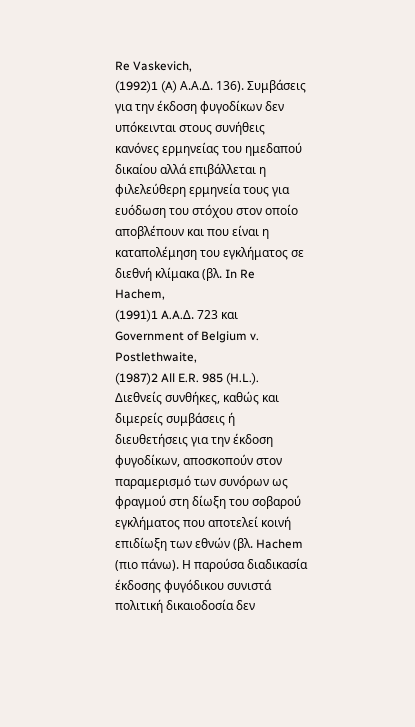Re Vaskevich,
(1992)1 (A) Α.Α.Δ. 136). Συμβάσεις για την έκδοση φυγοδίκων δεν υπόκεινται στους συνήθεις κανόνες ερμηνείας του ημεδαπού δικαίου αλλά επιβάλλεται η φιλελεύθερη ερμηνεία τους για ευόδωση του στόχου στον οποίο αποβλέπουν και που είναι η καταπολέμηση του εγκλήματος σε διεθνή κλίμακα (βλ. In Re Hachem,
(1991)1 A.A.Δ. 723 και Government of Belgium v. Postlethwaite,
(1987)2 All E.R. 985 (H.L.). Διεθνείς συνθήκες, καθώς και διμερείς συμβάσεις ή διευθετήσεις για την έκδοση φυγοδίκων, αποσκοπούν στον παραμερισμό των συνόρων ως φραγμού στη δίωξη του σοβαρού εγκλήματος που αποτελεί κοινή επιδίωξη των εθνών (βλ. Hachem (πιο πάνω). Η παρούσα διαδικασία έκδοσης φυγόδικου συνιστά πολιτική δικαιοδοσία δεν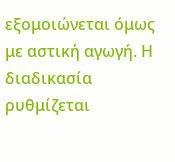εξομοιώνεται όμως με αστική αγωγή. Η διαδικασία ρυθμίζεται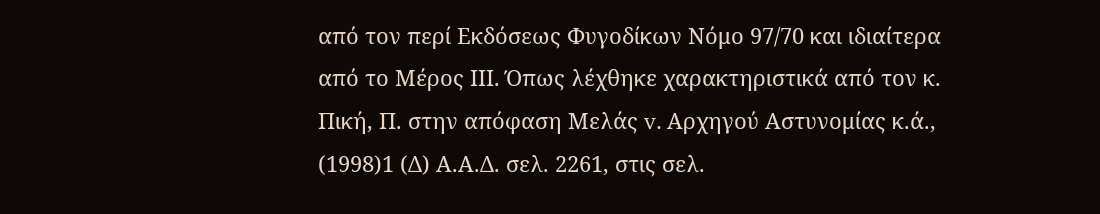από τον περί Εκδόσεως Φυγoδίκων Νόμο 97/70 και ιδιαίτερα από το Μέρος ΙΙΙ. Όπως λέχθηκε χαρακτηριστικά από τον κ. Πική, Π. στην απόφαση Μελάς v. Αρχηγού Αστυνομίας κ.ά.,
(1998)1 (Δ) Α.Α.Δ. σελ. 2261, στις σελ.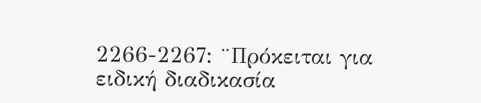2266-2267: ¨Πρόκειται για ειδική διαδικασία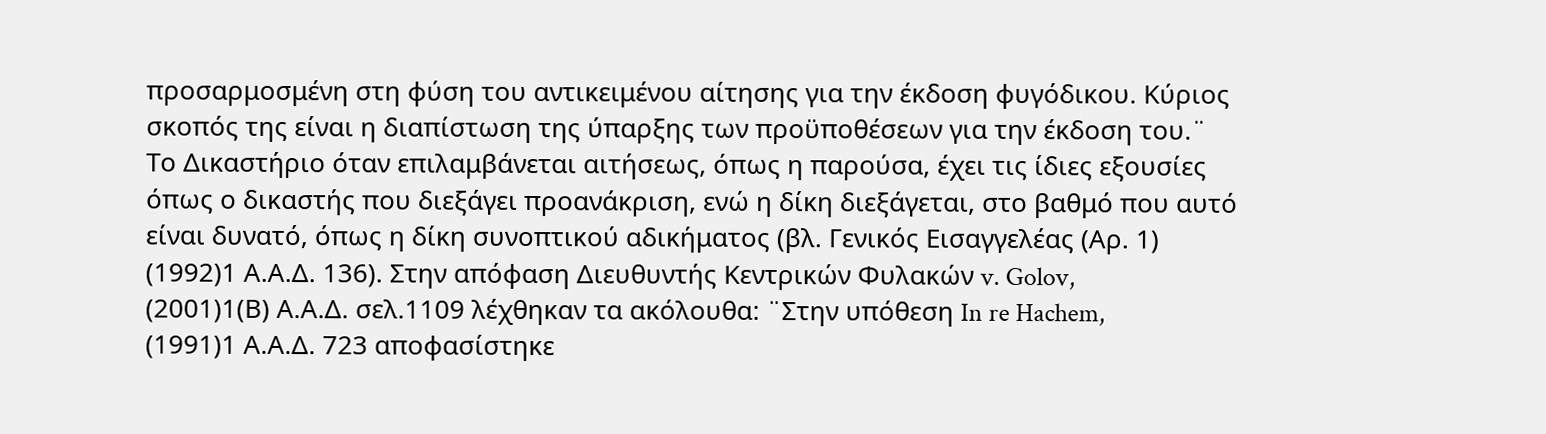προσαρμοσμένη στη φύση του αντικειμένου αίτησης για την έκδοση φυγόδικου. Κύριος σκοπός της είναι η διαπίστωση της ύπαρξης των προϋποθέσεων για την έκδοση του.¨ Το Δικαστήριο όταν επιλαμβάνεται αιτήσεως, όπως η παρούσα, έχει τις ίδιες εξουσίες όπως ο δικαστής που διεξάγει προανάκριση, ενώ η δίκη διεξάγεται, στο βαθμό που αυτό είναι δυνατό, όπως η δίκη συνοπτικού αδικήματος (βλ. Γενικός Εισαγγελέας (Αρ. 1)
(1992)1 Α.Α.Δ. 136). Στην απόφαση Διευθυντής Κεντρικών Φυλακών v. Golov,
(2001)1(Β) Α.Α.Δ. σελ.1109 λέχθηκαν τα ακόλουθα: ¨Στην υπόθεση In re Hachem,
(1991)1 Α.Α.Δ. 723 αποφασίστηκε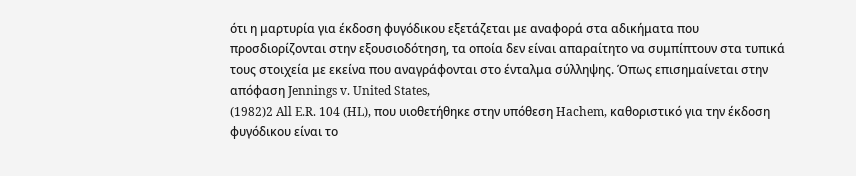ότι η μαρτυρία για έκδοση φυγόδικου εξετάζεται με αναφορά στα αδικήματα που προσδιορίζονται στην εξουσιοδότηση, τα οποία δεν είναι απαραίτητο να συμπίπτουν στα τυπικά τους στοιχεία με εκείνα που αναγράφονται στο ένταλμα σύλληψης. Όπως επισημαίνεται στην απόφαση Jennings v. United States,
(1982)2 All E.R. 104 (HL), που υιοθετήθηκε στην υπόθεση Hachem, καθοριστικό για την έκδοση φυγόδικου είναι το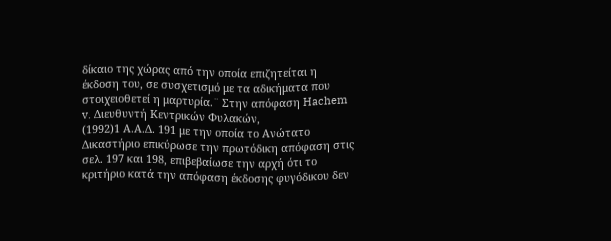δίκαιο της χώρας από την οποία επιζητείται η έκδοση του, σε συσχετισμό με τα αδικήματα που στοιχειοθετεί η μαρτυρία.¨ Στην απόφαση Hachem v. Διευθυντή Κεντρικών Φυλακών,
(1992)1 Α.Α.Δ. 191 με την οποία το Ανώτατο Δικαστήριο επικύρωσε την πρωτόδικη απόφαση στις σελ. 197 και 198, επιβεβαίωσε την αρχή ότι το κριτήριο κατά την απόφαση έκδοσης φυγόδικου δεν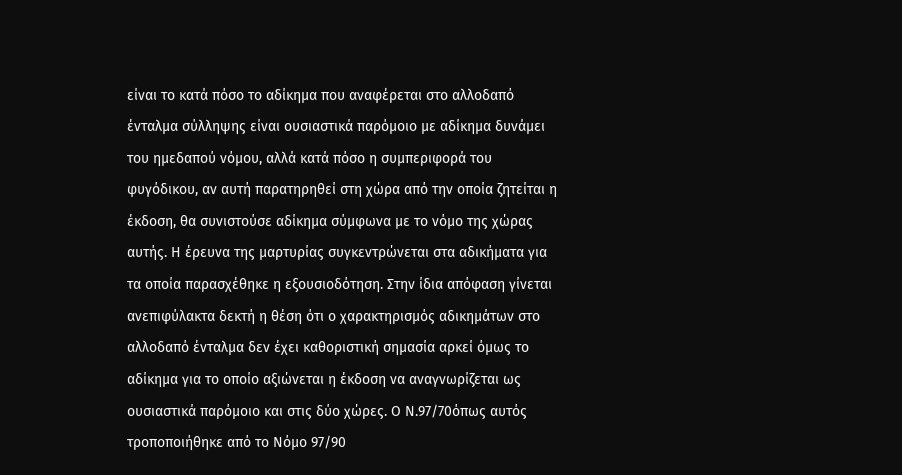είναι το κατά πόσο το αδίκημα που αναφέρεται στο αλλοδαπό ένταλμα σύλληψης είναι ουσιαστικά παρόμοιο με αδίκημα δυνάμει του ημεδαπού νόμου, αλλά κατά πόσο η συμπεριφορά του φυγόδικου, αν αυτή παρατηρηθεί στη χώρα από την οποία ζητείται η έκδοση, θα συνιστούσε αδίκημα σύμφωνα με το νόμο της χώρας αυτής. Η έρευνα της μαρτυρίας συγκεντρώνεται στα αδικήματα για τα οποία παρασχέθηκε η εξουσιοδότηση. Στην ίδια απόφαση γίνεται ανεπιφύλακτα δεκτή η θέση ότι ο χαρακτηρισμός αδικημάτων στο αλλοδαπό ένταλμα δεν έχει καθοριστική σημασία αρκεί όμως το αδίκημα για το οποίο αξιώνεται η έκδοση να αναγνωρίζεται ως ουσιαστικά παρόμοιο και στις δύο χώρες. Ο Ν.97/70όπως αυτός τροποποιήθηκε από το Νόμο 97/90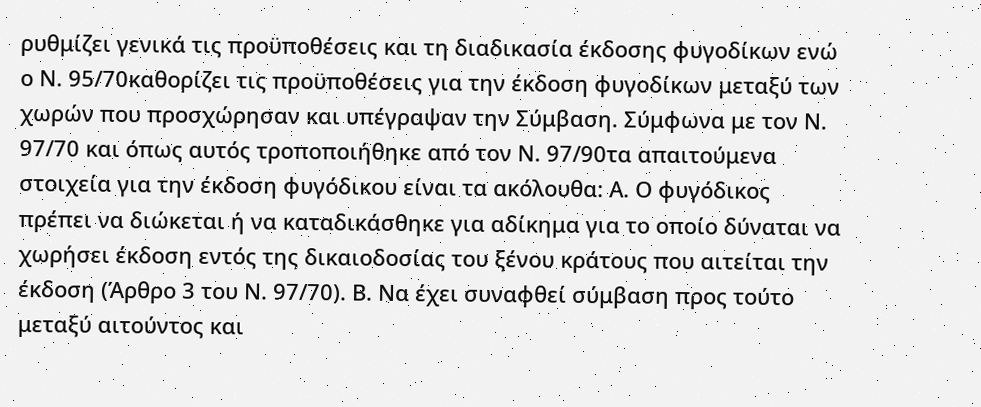ρυθμίζει γενικά τις προϋποθέσεις και τη διαδικασία έκδοσης φυγοδίκων ενώ ο Ν. 95/70καθορίζει τις προϋποθέσεις για την έκδοση φυγοδίκων μεταξύ των χωρών που προσχώρησαν και υπέγραψαν την Σύμβαση. Σύμφωνα με τον Ν. 97/70 και όπως αυτός τροποποιήθηκε από τον Ν. 97/90τα απαιτούμενα στοιχεία για την έκδοση φυγόδικου είναι τα ακόλουθα: Α. Ο φυγόδικος πρέπει να διώκεται ή να καταδικάσθηκε για αδίκημα για το οποίο δύναται να χωρήσει έκδοση εντός της δικαιοδοσίας του ξένου κράτους που αιτείται την έκδοση (Άρθρο 3 του Ν. 97/70). Β. Να έχει συναφθεί σύμβαση προς τούτο μεταξύ αιτούντος και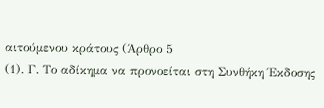αιτούμενου κράτους (Άρθρο 5
(1). Γ. Το αδίκημα να προνοείται στη Συνθήκη Έκδοσης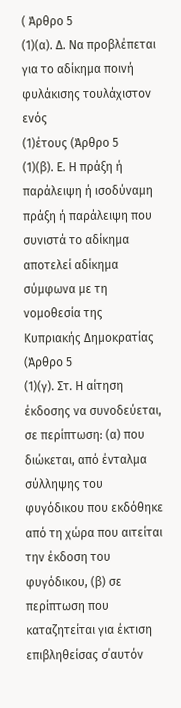( Άρθρο 5
(1)(α). Δ. Να προβλέπεται για το αδίκημα ποινή φυλάκισης τουλάχιστον ενός
(1)έτους (Άρθρο 5
(1)(β). Ε. Η πράξη ή παράλειψη ή ισοδύναμη πράξη ή παράλειψη που συνιστά το αδίκημα αποτελεί αδίκημα σύμφωνα με τη νομοθεσία της Κυπριακής Δημοκρατίας (Άρθρο 5
(1)(γ). Στ. Η αίτηση έκδοσης να συνοδεύεται, σε περίπτωση: (α) που διώκεται, από ένταλμα σύλληψης του φυγόδικου που εκδόθηκε από τη χώρα που αιτείται την έκδοση του φυγόδικου, (β) σε περίπτωση που καταζητείται για έκτιση επιβληθείσας σ΄αυτόν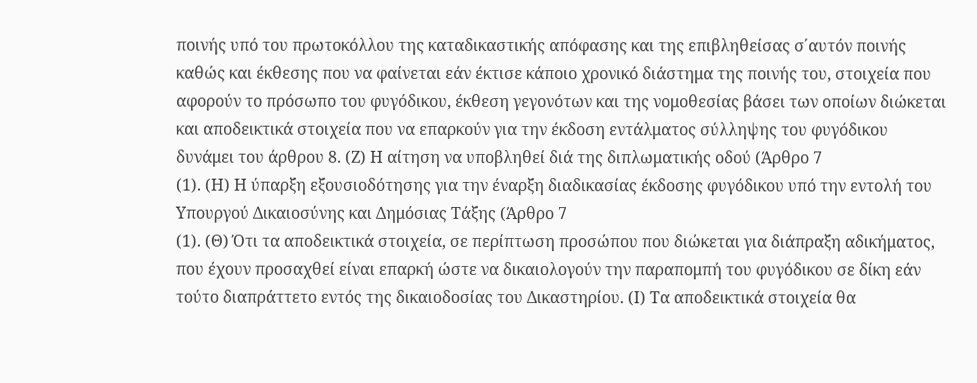ποινής υπό του πρωτοκόλλου της καταδικαστικής απόφασης και της επιβληθείσας σ΄αυτόν ποινής καθώς και έκθεσης που να φαίνεται εάν έκτισε κάποιο χρονικό διάστημα της ποινής του, στοιχεία που αφορούν το πρόσωπο του φυγόδικου, έκθεση γεγονότων και της νομοθεσίας βάσει των οποίων διώκεται και αποδεικτικά στοιχεία που να επαρκούν για την έκδοση εντάλματος σύλληψης του φυγόδικου δυνάμει του άρθρου 8. (Ζ) Η αίτηση να υποβληθεί διά της διπλωματικής οδού (Άρθρο 7
(1). (Η) Η ύπαρξη εξουσιοδότησης για την έναρξη διαδικασίας έκδοσης φυγόδικου υπό την εντολή του Υπουργού Δικαιοσύνης και Δημόσιας Τάξης (Άρθρο 7
(1). (Θ) Ότι τα αποδεικτικά στοιχεία, σε περίπτωση προσώπου που διώκεται για διάπραξη αδικήματος, που έχουν προσαχθεί είναι επαρκή ώστε να δικαιολογούν την παραπομπή του φυγόδικου σε δίκη εάν τούτο διαπράττετο εντός της δικαιοδοσίας του Δικαστηρίου. (Ι) Τα αποδεικτικά στοιχεία θα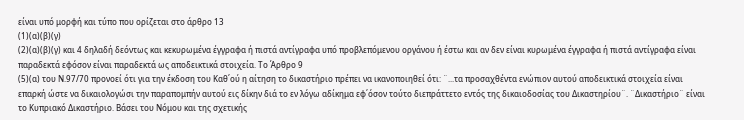είναι υπό μορφή και τύπο που ορίζεται στο άρθρο 13
(1)(α)(β)(γ)
(2)(α)(β)(γ) και 4 δηλαδή δεόντως και κεκυρωμένα έγγραφα ή πιστά αντίγραφα υπό προβλεπόμενου οργάνου ή έστω και αν δεν είναι κυρωμένα έγγραφα ή πιστά αντίγραφα είναι παραδεκτά εφόσον είναι παραδεκτά ως αποδεικτικά στοιχεία. Το Άρθρο 9
(5)(α) του Ν.97/70 προνοεί ότι για την έκδοση του Καθ΄ού η αίτηση το δικαστήριο πρέπει να ικανοποιηθεί ότι: ¨...τα προσαχθέντα ενώπιον αυτού αποδεικτικά στοιχεία είναι επαρκή ώστε να δικαιολογώσι την παραπομπήν αυτού εις δίκην διά το εν λόγω αδίκημα εφ΄όσον τούτο διεπράττετο εντός της δικαιοδοσίας του Δικαστηρίου¨. ¨Δικαστήριο¨ είναι το Κυπριακό Δικαστήριο. Βάσει του Νόμου και της σχετικής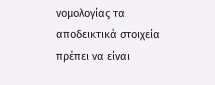νομολογίας τα αποδεικτικά στοιχεία πρέπει να είναι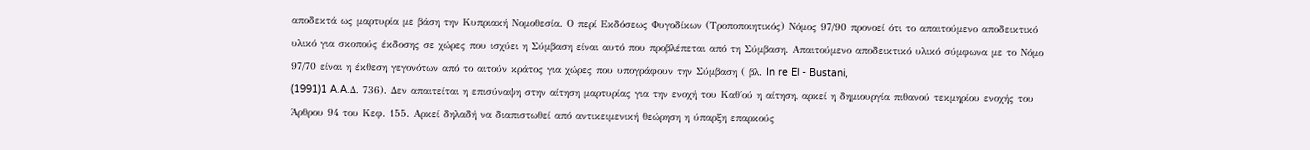αποδεκτά ως μαρτυρία με βάση την Κυπριακή Νομοθεσία. Ο περί Εκδόσεως Φυγοδίκων (Τροποποιητικός) Νόμος 97/90 προνοεί ότι το απαιτούμενο αποδεικτικό υλικό για σκοπούς έκδοσης σε χώρες που ισχύει η Σύμβαση είναι αυτό που προβλέπεται από τη Σύμβαση. Απαιτούμενο αποδεικτικό υλικό σύμφωνα με το Νόμο 97/70 είναι η έκθεση γεγονότων από το αιτούν κράτος για χώρες που υπογράφουν την Σύμβαση ( βλ. In re El - Bustani,
(1991)1 A.A.Δ. 736). Δεν απαιτείται η επισύναψη στην αίτηση μαρτυρίας για την ενοχή του Καθ΄ού η αίτηση, αρκεί η δημιουργία πιθανού τεκμηρίου ενοχής του Άρθρου 94 του Κεφ. 155. Αρκεί δηλαδή να διαπιστωθεί από αντικειμενική θεώρηση η ύπαρξη επαρκούς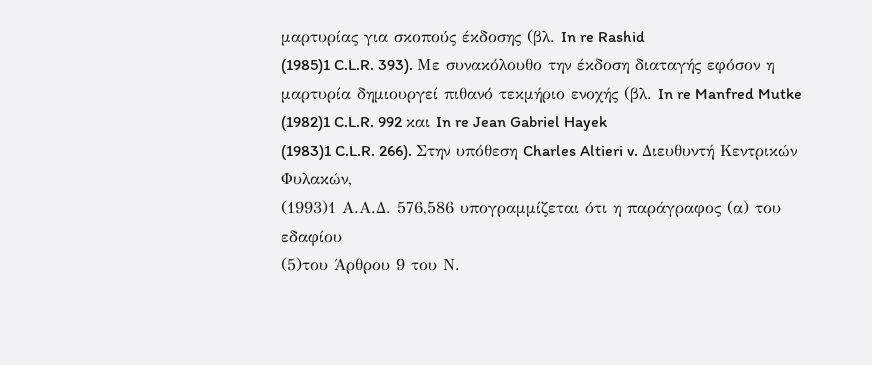μαρτυρίας για σκοπούς έκδοσης (βλ. In re Rashid
(1985)1 C.L.R. 393). Με συνακόλουθο την έκδοση διαταγής εφόσον η μαρτυρία δημιουργεί πιθανό τεκμήριο ενοχής (βλ. In re Manfred Mutke
(1982)1 C.L.R. 992 και In re Jean Gabriel Hayek
(1983)1 C.L.R. 266). Στην υπόθεση Charles Altieri v. Διευθυντή Κεντρικών Φυλακών,
(1993)1 Α.Α.Δ. 576,586 υπογραμμίζεται ότι η παράγραφος (α) του εδαφίου
(5)του Άρθρου 9 του Ν.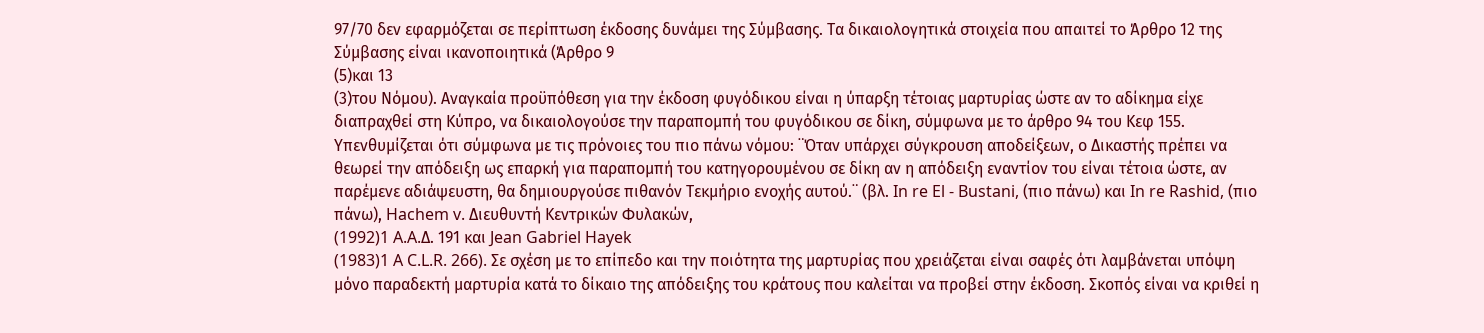97/70 δεν εφαρμόζεται σε περίπτωση έκδοσης δυνάμει της Σύμβασης. Τα δικαιολογητικά στοιχεία που απαιτεί το Άρθρο 12 της Σύμβασης είναι ικανοποιητικά (Άρθρο 9
(5)και 13
(3)του Νόμου). Αναγκαία προϋπόθεση για την έκδοση φυγόδικου είναι η ύπαρξη τέτοιας μαρτυρίας ώστε αν το αδίκημα είχε διαπραχθεί στη Κύπρο, να δικαιολογούσε την παραπομπή του φυγόδικου σε δίκη, σύμφωνα με το άρθρο 94 του Κεφ 155. Υπενθυμίζεται ότι σύμφωνα με τις πρόνοιες του πιο πάνω νόμου: ¨Όταν υπάρχει σύγκρουση αποδείξεων, ο Δικαστής πρέπει να θεωρεί την απόδειξη ως επαρκή για παραπομπή του κατηγορουμένου σε δίκη αν η απόδειξη εναντίον του είναι τέτοια ώστε, αν παρέμενε αδιάψευστη, θα δημιουργούσε πιθανόν Τεκμήριο ενοχής αυτού.¨ (βλ. In re El - Bustani, (πιο πάνω) και In re Rashid, (πιο πάνω), Hachem v. Διευθυντή Κεντρικών Φυλακών,
(1992)1 A.A.Δ. 191 και Jean Gabriel Hayek
(1983)1 A C.L.R. 266). Σε σχέση με το επίπεδο και την ποιότητα της μαρτυρίας που χρειάζεται είναι σαφές ότι λαμβάνεται υπόψη μόνο παραδεκτή μαρτυρία κατά το δίκαιο της απόδειξης του κράτους που καλείται να προβεί στην έκδοση. Σκοπός είναι να κριθεί η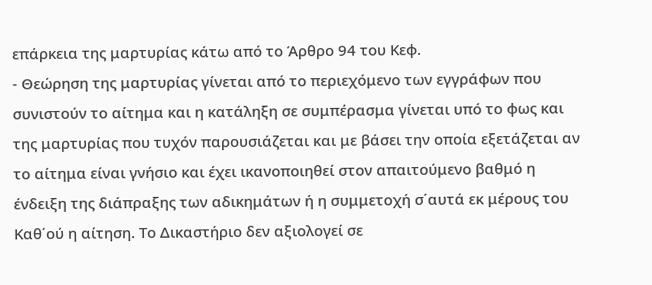επάρκεια της μαρτυρίας κάτω από το Άρθρο 94 του Κεφ.
- Θεώρηση της μαρτυρίας γίνεται από το περιεχόμενο των εγγράφων που συνιστούν το αίτημα και η κατάληξη σε συμπέρασμα γίνεται υπό το φως και της μαρτυρίας που τυχόν παρουσιάζεται και με βάσει την οποία εξετάζεται αν το αίτημα είναι γνήσιο και έχει ικανοποιηθεί στον απαιτούμενο βαθμό η ένδειξη της διάπραξης των αδικημάτων ή η συμμετοχή σ΄αυτά εκ μέρους του Καθ΄ού η αίτηση. Το Δικαστήριο δεν αξιολογεί σε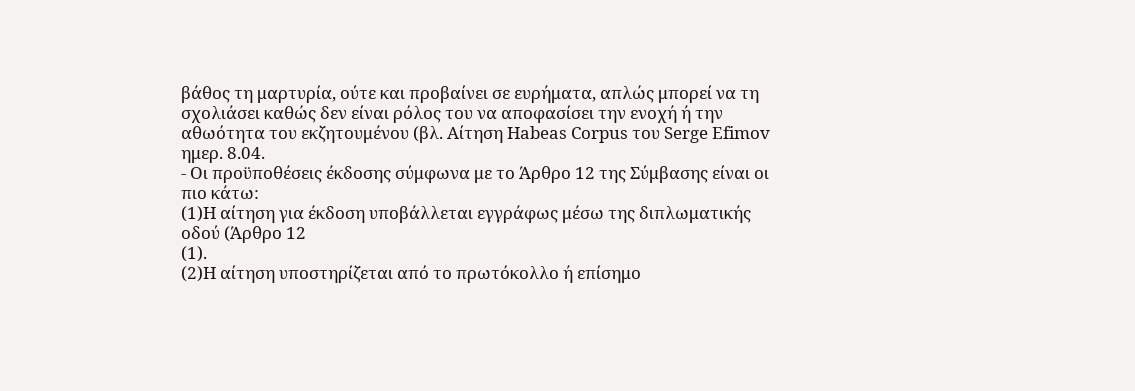βάθος τη μαρτυρία, ούτε και προβαίνει σε ευρήματα, απλώς μπορεί να τη σχολιάσει καθώς δεν είναι ρόλος του να αποφασίσει την ενοχή ή την αθωότητα του εκζητουμένου (βλ. Αίτηση Habeas Corpus του Serge Efimov ημερ. 8.04.
- Οι προϋποθέσεις έκδοσης σύμφωνα με το Άρθρο 12 της Σύμβασης είναι οι πιο κάτω:
(1)Η αίτηση για έκδοση υποβάλλεται εγγράφως μέσω της διπλωματικής οδού (Άρθρο 12
(1).
(2)Η αίτηση υποστηρίζεται από το πρωτόκολλο ή επίσημο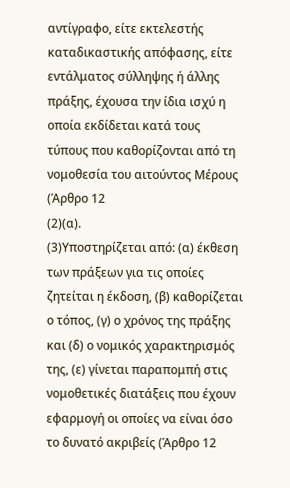αντίγραφο, είτε εκτελεστής καταδικαστικής απόφασης, είτε εντάλματος σύλληψης ή άλλης πράξης, έχουσα την ίδια ισχύ η οποία εκδίδεται κατά τους τύπους που καθορίζονται από τη νομοθεσία του αιτούντος Μέρους (Άρθρο 12
(2)(α).
(3)Υποστηρίζεται από: (α) έκθεση των πράξεων για τις οποίες ζητείται η έκδοση, (β) καθορίζεται ο τόπος, (γ) ο χρόνος της πράξης και (δ) ο νομικός χαρακτηρισμός της, (ε) γίνεται παραπομπή στις νομοθετικές διατάξεις που έχουν εφαρμογή οι οποίες να είναι όσο το δυνατό ακριβείς (Άρθρο 12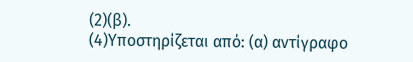(2)(β).
(4)Υποστηρίζεται από: (α) αντίγραφο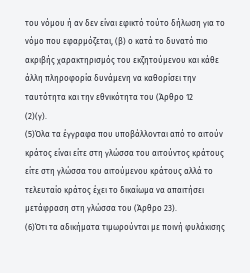του νόμου ή αν δεν είναι εφικτό τούτο δήλωση για το νόμο που εφαρμόζεται, (β) ο κατά το δυνατό πιο ακριβής χαρακτηρισμός του εκζητούμενου και κάθε άλλη πληροφορία δυνάμενη να καθορίσει την ταυτότητα και την εθνικότητα του (Άρθρο 12
(2)(γ).
(5)Όλα τα έγγραφα που υποβάλλονται από το αιτούν κράτος είναι είτε στη γλώσσα του αιτούντος κράτους είτε στη γλώσσα του αιτούμενου κράτους αλλά το τελευταίο κράτος έχει το δικαίωμα να απαιτήσει μετάφραση στη γλώσσα του (Άρθρο 23).
(6)Ότι τα αδικήματα τιμωρούνται με ποινή φυλάκισης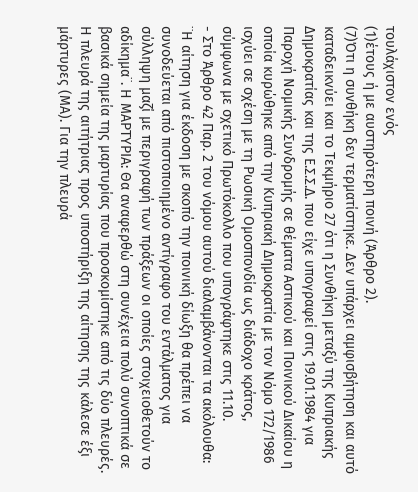τουλάχιστον ενός
(1)έτους ή με αυστηρότερη ποινή (Άρθρο 2).
(7)Ότι η συνθήκη δεν τερματίστηκε. Δεν υπάρχει αμφισβήτηση και αυτό καταδεικνύει και το Τεκμήριο 27 ότι η Συνθήκη μεταξύ της Κυπριακής Δημοκρατίας και της Ε.Σ.Σ.Δ. που είχε υπογραφεί στις 19.01.1984 για Παροχή Νομικής Συνδρομής σε θέματα Αστικού και Ποινικού Δικαίου η οποία κυρώθηκε από την Κυπριακή Δημοκρατία με τον Νόμο 172/1986 ισχύει σε σχέση με τη Ρωσική Ομοσπονδία ως διάδοχο κράτος, σύμφωνα με σχετικό Πρωτόκολλο που υπογράφτηκε στις 11.10.
- Στο Άρθρο 42 Παρ. 2 του νόμου αυτού διαλαμβάνονται τα ακόλουθα: ¨Η αίτηση για έκδοση με σκοπό την ποινική δίωξη θα πρέπει να συνοδεύεται από πιστοποιημένο αντίγραφο του εντάλματος για σύλληψη μαζί με περιγραφή των πράξεων οι οποίες στοιχειοθετούν το αδίκημα¨. Η ΜΑΡΤΥΡΙΑ: Θα αναφερθώ στη συνέχεια πολύ συνοπτικά σε βασικά σημεία της μαρτυρίας που προσκομίστηκε από τις δύο πλευρές. Η πλευρά της αιτήτριας προς υποστήριξη της αίτησης της κάλεσε έξι μάρτυρες (ΜΑ). Για την πλευρά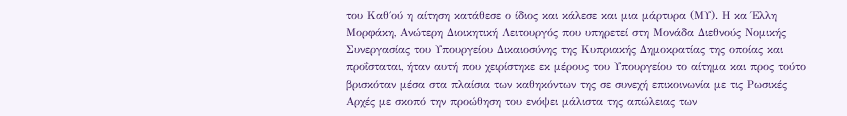του Καθ΄ού η αίτηση κατάθεσε ο ίδιος και κάλεσε και μια μάρτυρα (ΜΥ). Η κα Έλλη Μορφάκη, Ανώτερη Διοικητική Λειτουργός που υπηρετεί στη Μονάδα Διεθνούς Νομικής Συνεργασίας του Υπουργείου Δικαιοσύνης της Κυπριακής Δημοκρατίας της οποίας και προΐσταται, ήταν αυτή που χειρίστηκε εκ μέρους του Υπουργείου το αίτημα και προς τούτο βρισκόταν μέσα στα πλαίσια των καθηκόντων της σε συνεχή επικοινωνία με τις Ρωσικές Αρχές με σκοπό την προώθηση του ενόψει μάλιστα της απώλειας των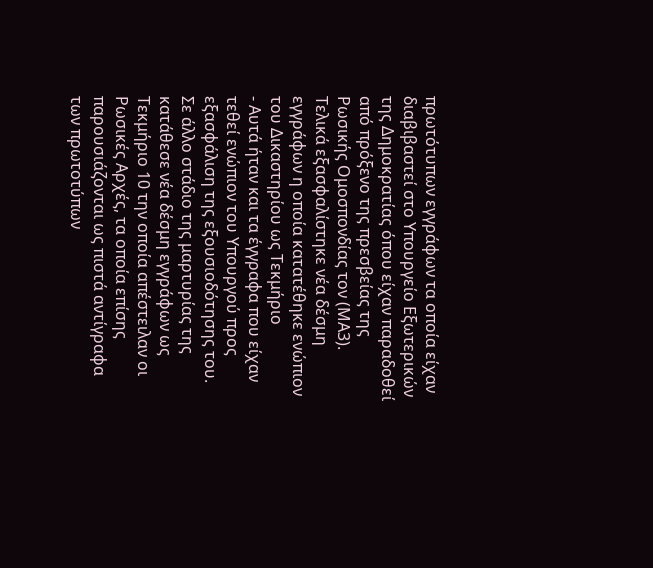πρωτότυπων εγγράφων τα οποία είχαν διαβιβαστεί στο Υπουργείο Εξωτερικών της Δημοκρατίας όπου είχαν παραδοθεί από πρόξενο της πρεσβείας της Ρωσικής Ομοσπονδίας τον (ΜΑ3). Τελικά εξασφαλίστηκε νέα δέσμη εγγράφων η οποία κατατέθηκε ενώπιον του Δικαστηρίου ως Τεκμήριο
- Αυτά ήταν και τα έγγραφα που είχαν τεθεί ενώπιον του Υπουργού προς εξασφάλιση της εξουσιοδότησης του. Σε άλλο στάδιο της μαρτυρίας της κατάθεσε νέα δέσμη εγγράφων ως Τεκμήριο 10 την οποία απέστειλαν οι Ρωσικές Αρχές, τα οποία επίσης παρουσιάζονται ως πιστά αντίγραφα των πρωτοτύπων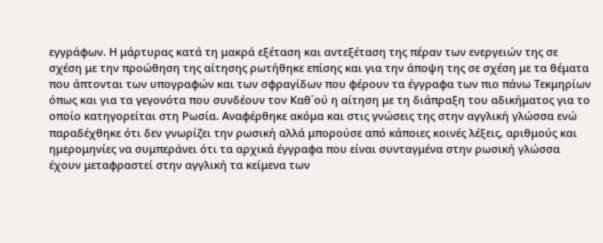εγγράφων. Η μάρτυρας κατά τη μακρά εξέταση και αντεξέταση της πέραν των ενεργειών της σε σχέση με την προώθηση της αίτησης ρωτήθηκε επίσης και για την άποψη της σε σχέση με τα θέματα που άπτονται των υπογραφών και των σφραγίδων που φέρουν τα έγγραφα των πιο πάνω Τεκμηρίων όπως και για τα γεγονότα που συνδέουν τον Καθ΄ού η αίτηση με τη διάπραξη του αδικήματος για το οποίο κατηγορείται στη Ρωσία. Αναφέρθηκε ακόμα και στις γνώσεις της στην αγγλική γλώσσα ενώ παραδέχθηκε ότι δεν γνωρίζει την ρωσική αλλά μπορούσε από κάποιες κοινές λέξεις, αριθμούς και ημερομηνίες να συμπεράνει ότι τα αρχικά έγγραφα που είναι συνταγμένα στην ρωσική γλώσσα έχουν μεταφραστεί στην αγγλική τα κείμενα των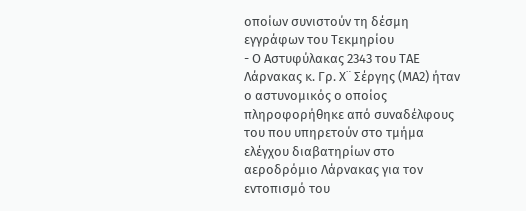οποίων συνιστούν τη δέσμη εγγράφων του Τεκμηρίου
- Ο Αστυφύλακας 2343 του ΤΑΕ Λάρνακας κ. Γρ. Χ¨ Σέργης (ΜΑ2) ήταν ο αστυνομικός ο οποίος πληροφορήθηκε από συναδέλφους του που υπηρετούν στο τμήμα ελέγχου διαβατηρίων στο αεροδρόμιο Λάρνακας για τον εντοπισμό του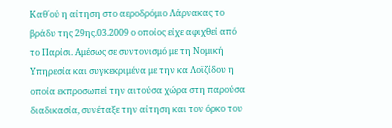Καθ΄ού η αίτηση στο αεροδρόμιο Λάρνακας το βράδυ της 29ης.03.2009 ο οποίος είχε αφιχθεί από το Παρίσι. Αμέσως σε συντονισμό με τη Νομική Υπηρεσία και συγκεκριμένα με την κα Λοϊζίδου η οποία εκπροσωπεί την αιτούσα χώρα στη παρούσα διαδικασία, συνέταξε την αίτηση και τον όρκο του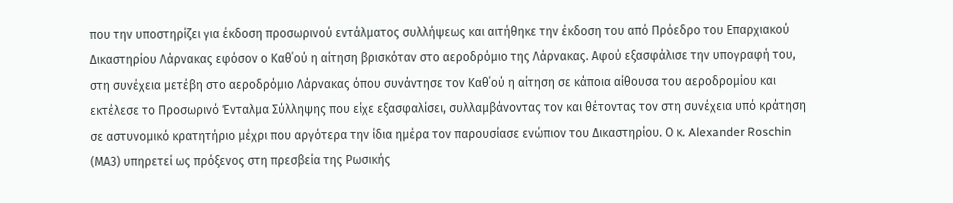που την υποστηρίζει για έκδοση προσωρινού εντάλματος συλλήψεως και αιτήθηκε την έκδοση του από Πρόεδρο του Επαρχιακού Δικαστηρίου Λάρνακας εφόσον ο Καθ΄ού η αίτηση βρισκόταν στο αεροδρόμιο της Λάρνακας. Αφού εξασφάλισε την υπογραφή του, στη συνέχεια μετέβη στο αεροδρόμιο Λάρνακας όπου συνάντησε τον Καθ΄ού η αίτηση σε κάποια αίθουσα του αεροδρομίου και εκτέλεσε το Προσωρινό Ένταλμα Σύλληψης που είχε εξασφαλίσει, συλλαμβάνοντας τον και θέτοντας τον στη συνέχεια υπό κράτηση σε αστυνομικό κρατητήριο μέχρι που αργότερα την ίδια ημέρα τον παρουσίασε ενώπιον του Δικαστηρίου. Ο κ. Alexander Roschin (ΜΑ3) υπηρετεί ως πρόξενος στη πρεσβεία της Ρωσικής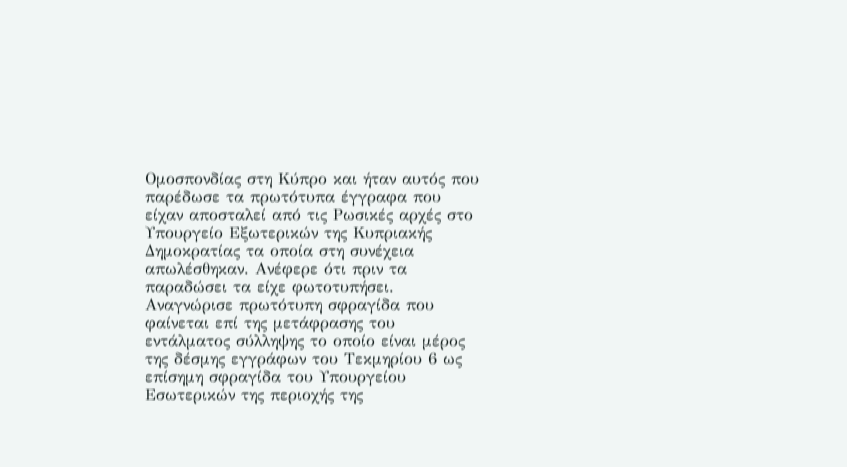Ομοσπονδίας στη Κύπρο και ήταν αυτός που παρέδωσε τα πρωτότυπα έγγραφα που είχαν αποσταλεί από τις Ρωσικές αρχές στο Υπουργείο Εξωτερικών της Κυπριακής Δημοκρατίας τα οποία στη συνέχεια απωλέσθηκαν. Ανέφερε ότι πριν τα παραδώσει τα είχε φωτοτυπήσει. Αναγνώρισε πρωτότυπη σφραγίδα που φαίνεται επί της μετάφρασης του εντάλματος σύλληψης το οποίο είναι μέρος της δέσμης εγγράφων του Τεκμηρίου 6 ως επίσημη σφραγίδα του Υπουργείου Εσωτερικών της περιοχής της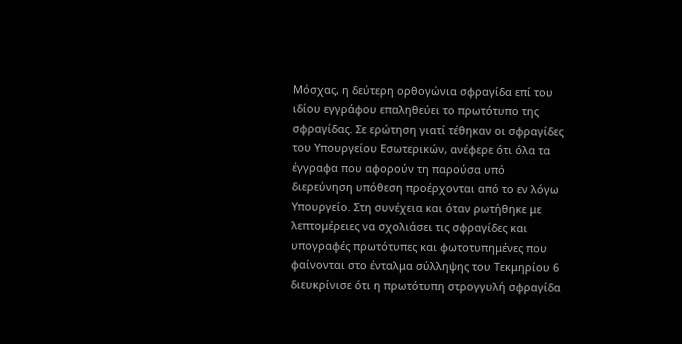Μόσχας, η δεύτερη ορθογώνια σφραγίδα επί του ιδίου εγγράφου επαληθεύει το πρωτότυπο της σφραγίδας. Σε ερώτηση γιατί τέθηκαν οι σφραγίδες του Υπουργείου Εσωτερικών, ανέφερε ότι όλα τα έγγραφα που αφορούν τη παρούσα υπό διερεύνηση υπόθεση προέρχονται από το εν λόγω Υπουργείο. Στη συνέχεια και όταν ρωτήθηκε με λεπτομέρειες να σχολιάσει τις σφραγίδες και υπογραφές πρωτότυπες και φωτοτυπημένες που φαίνονται στο ένταλμα σύλληψης του Τεκμηρίου 6 διευκρίνισε ότι η πρωτότυπη στρογγυλή σφραγίδα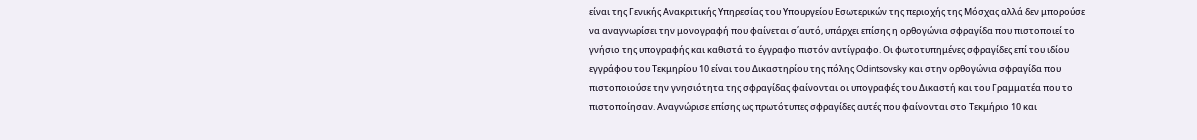είναι της Γενικής Ανακριτικής Υπηρεσίας του Υπουργείου Εσωτερικών της περιοχής της Μόσχας αλλά δεν μπορούσε να αναγνωρίσει την μονογραφή που φαίνεται σ΄αυτό, υπάρχει επίσης η ορθογώνια σφραγίδα που πιστοποιεί το γνήσιο της υπογραφής και καθιστά το έγγραφο πιστόν αντίγραφο. Οι φωτοτυπημένες σφραγίδες επί του ιδίου εγγράφου του Τεκμηρίου 10 είναι του Δικαστηρίου της πόλης Odintsovsky και στην ορθογώνια σφραγίδα που πιστοποιούσε την γνησιότητα της σφραγίδας φαίνονται οι υπογραφές του Δικαστή και του Γραμματέα που το πιστοποίησαν. Αναγνώρισε επίσης ως πρωτότυπες σφραγίδες αυτές που φαίνονται στο Τεκμήριο 10 και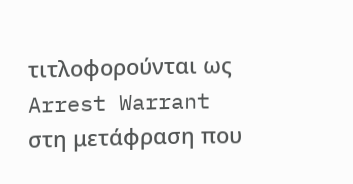τιτλοφορούνται ως Arrest Warrant στη μετάφραση που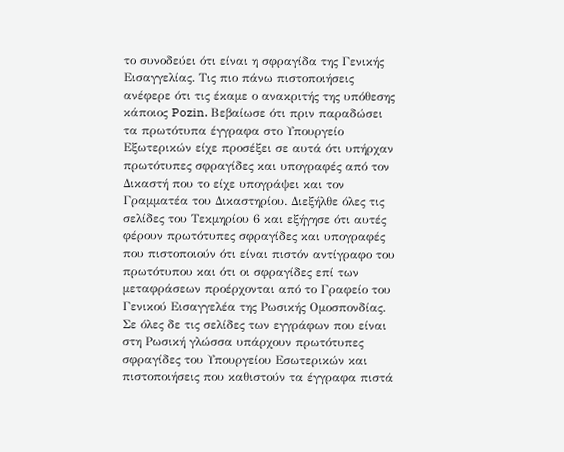το συνοδεύει ότι είναι η σφραγίδα της Γενικής Εισαγγελίας. Τις πιο πάνω πιστοποιήσεις ανέφερε ότι τις έκαμε ο ανακριτής της υπόθεσης κάποιος Pozin. Βεβαίωσε ότι πριν παραδώσει τα πρωτότυπα έγγραφα στο Υπουργείο Εξωτερικών είχε προσέξει σε αυτά ότι υπήρχαν πρωτότυπες σφραγίδες και υπογραφές από τον Δικαστή που το είχε υπογράψει και τον Γραμματέα του Δικαστηρίου. Διεξήλθε όλες τις σελίδες του Τεκμηρίου 6 και εξήγησε ότι αυτές φέρουν πρωτότυπες σφραγίδες και υπογραφές που πιστοποιούν ότι είναι πιστόν αντίγραφο του πρωτότυπου και ότι οι σφραγίδες επί των μεταφράσεων προέρχονται από το Γραφείο του Γενικού Εισαγγελέα της Ρωσικής Ομοσπονδίας. Σε όλες δε τις σελίδες των εγγράφων που είναι στη Ρωσική γλώσσα υπάρχουν πρωτότυπες σφραγίδες του Υπουργείου Εσωτερικών και πιστοποιήσεις που καθιστούν τα έγγραφα πιστά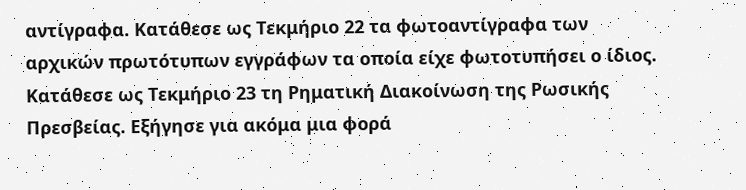αντίγραφα. Κατάθεσε ως Τεκμήριο 22 τα φωτοαντίγραφα των αρχικών πρωτότυπων εγγράφων τα οποία είχε φωτοτυπήσει ο ίδιος. Κατάθεσε ως Τεκμήριο 23 τη Ρηματική Διακοίνωση της Ρωσικής Πρεσβείας. Εξήγησε για ακόμα μια φορά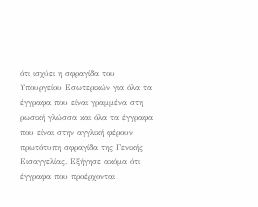ότι ισχύει η σφραγίδα του Υπουργείου Εσωτερικών για όλα τα έγγραφα που είναι γραμμένα στη ρωσική γλώσσα και όλα τα έγγραφα που είναι στην αγγλική φέρουν πρωτότυπη σφραγίδα της Γενικής Εισαγγελίας. Εξήγησε ακόμα ότι έγγραφα που προέρχονται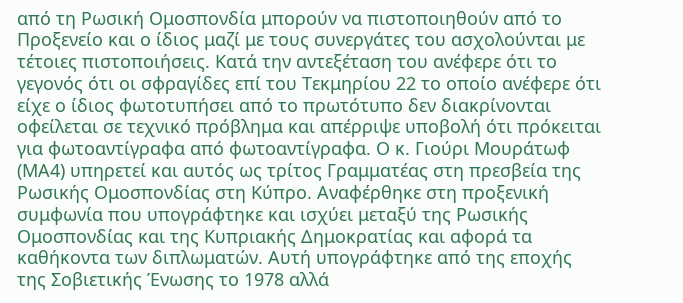από τη Ρωσική Ομοσπονδία μπορούν να πιστοποιηθούν από το Προξενείο και ο ίδιος μαζί με τους συνεργάτες του ασχολούνται με τέτοιες πιστοποιήσεις. Κατά την αντεξέταση του ανέφερε ότι το γεγονός ότι οι σφραγίδες επί του Τεκμηρίου 22 το οποίο ανέφερε ότι είχε ο ίδιος φωτοτυπήσει από το πρωτότυπο δεν διακρίνονται οφείλεται σε τεχνικό πρόβλημα και απέρριψε υποβολή ότι πρόκειται για φωτοαντίγραφα από φωτοαντίγραφα. Ο κ. Γιούρι Μουράτωφ (ΜΑ4) υπηρετεί και αυτός ως τρίτος Γραμματέας στη πρεσβεία της Ρωσικής Ομοσπονδίας στη Κύπρο. Αναφέρθηκε στη προξενική συμφωνία που υπογράφτηκε και ισχύει μεταξύ της Ρωσικής Ομοσπονδίας και της Κυπριακής Δημοκρατίας και αφορά τα καθήκοντα των διπλωματών. Αυτή υπογράφτηκε από της εποχής της Σοβιετικής Ένωσης το 1978 αλλά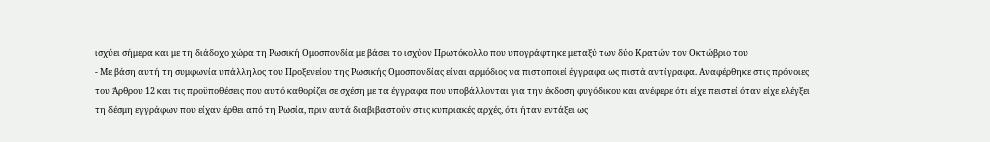ισχύει σήμερα και με τη διάδοχο χώρα τη Ρωσική Ομοσπονδία με βάσει το ισχύον Πρωτόκολλο που υπογράφτηκε μεταξύ των δύο Κρατών τον Οκτώβριο του
- Με βάση αυτή τη συμφωνία υπάλληλος του Προξενείου της Ρωσικής Ομοσπονδίας είναι αρμόδιος να πιστοποιεί έγγραφα ως πιστά αντίγραφα. Αναφέρθηκε στις πρόνοιες του Άρθρου 12 και τις προϋποθέσεις που αυτό καθορίζει σε σχέση με τα έγγραφα που υποβάλλονται για την έκδοση φυγόδικου και ανέφερε ότι είχε πειστεί όταν είχε ελέγξει τη δέσμη εγγράφων που είχαν έρθει από τη Ρωσία, πριν αυτά διαβιβαστούν στις κυπριακές αρχές, ότι ήταν εντάξει ως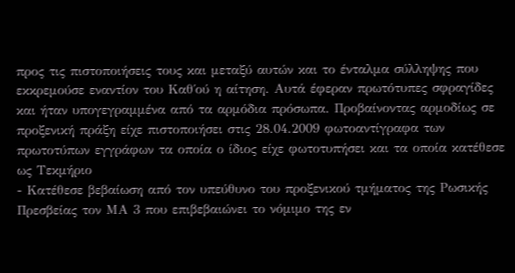προς τις πιστοποιήσεις τους και μεταξύ αυτών και το ένταλμα σύλληψης που εκκρεμούσε εναντίον του Καθ΄ού η αίτηση. Αυτά έφεραν πρωτότυπες σφραγίδες και ήταν υπογεγραμμένα από τα αρμόδια πρόσωπα. Προβαίνοντας αρμοδίως σε προξενική πράξη είχε πιστοποιήσει στις 28.04.2009 φωτοαντίγραφα των πρωτοτύπων εγγράφων τα οποία ο ίδιος είχε φωτοτυπήσει και τα οποία κατέθεσε ως Τεκμήριο
- Κατέθεσε βεβαίωση από τον υπεύθυνο του προξενικού τμήματος της Ρωσικής Πρεσβείας τον ΜΑ 3 που επιβεβαιώνει το νόμιμο της εν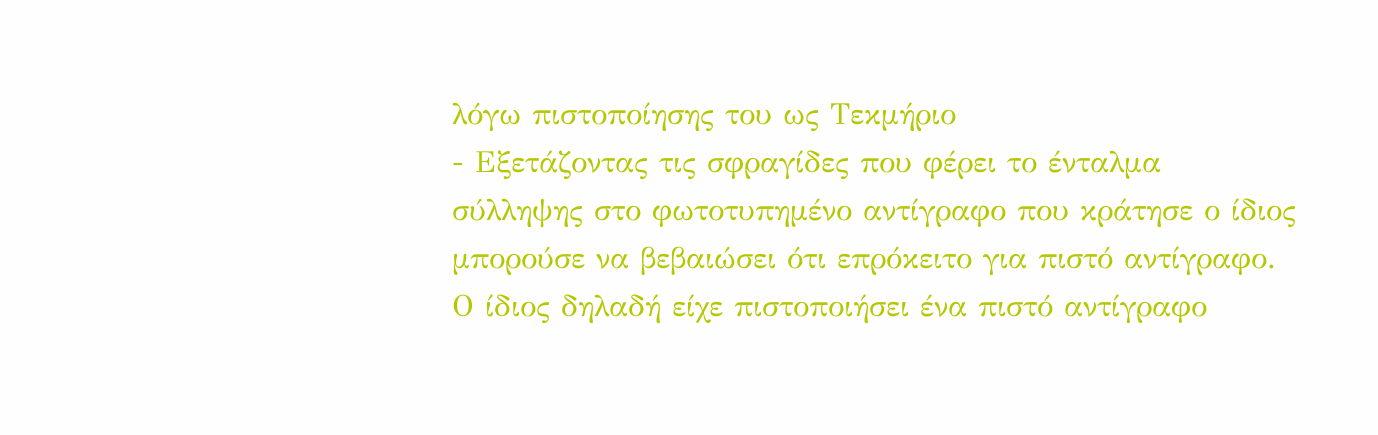λόγω πιστοποίησης του ως Τεκμήριο
- Εξετάζοντας τις σφραγίδες που φέρει το ένταλμα σύλληψης στο φωτοτυπημένο αντίγραφο που κράτησε ο ίδιος μπορούσε να βεβαιώσει ότι επρόκειτο για πιστό αντίγραφο. Ο ίδιος δηλαδή είχε πιστοποιήσει ένα πιστό αντίγραφο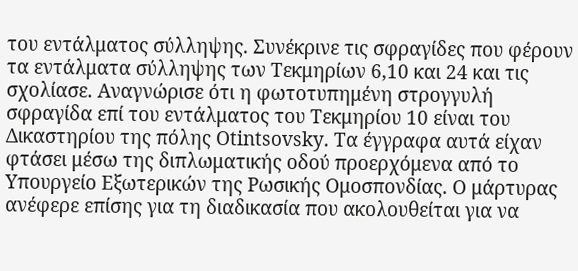του εντάλματος σύλληψης. Συνέκρινε τις σφραγίδες που φέρουν τα εντάλματα σύλληψης των Τεκμηρίων 6,10 και 24 και τις σχολίασε. Αναγνώρισε ότι η φωτοτυπημένη στρογγυλή σφραγίδα επί του εντάλματος του Τεκμηρίου 10 είναι του Δικαστηρίου της πόλης Otintsovsky. Τα έγγραφα αυτά είχαν φτάσει μέσω της διπλωματικής οδού προερχόμενα από το Υπουργείο Εξωτερικών της Ρωσικής Ομοσπονδίας. Ο μάρτυρας ανέφερε επίσης για τη διαδικασία που ακολουθείται για να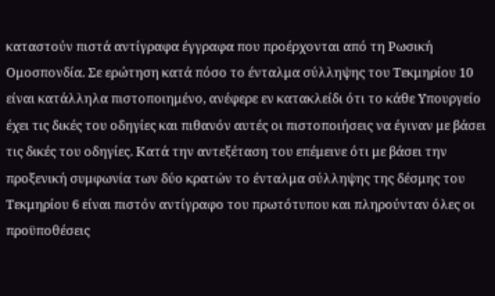καταστούν πιστά αντίγραφα έγγραφα που προέρχονται από τη Ρωσική Ομοσπονδία. Σε ερώτηση κατά πόσο το ένταλμα σύλληψης του Τεκμηρίου 10 είναι κατάλληλα πιστοποιημένο, ανέφερε εν κατακλείδι ότι το κάθε Υπουργείο έχει τις δικές του οδηγίες και πιθανόν αυτές οι πιστοποιήσεις να έγιναν με βάσει τις δικές του οδηγίες. Κατά την αντεξέταση του επέμεινε ότι με βάσει την προξενική συμφωνία των δύο κρατών το ένταλμα σύλληψης της δέσμης του Τεκμηρίου 6 είναι πιστόν αντίγραφο του πρωτότυπου και πληρούνταν όλες οι προϋποθέσεις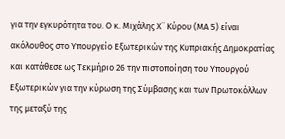για την εγκυρότητα του. Ο κ. Μιχάλης Χ¨ Κύρου (ΜΑ 5) είναι ακόλουθος στο Υπουργείο Εξωτερικών της Κυπριακής Δημοκρατίας και κατάθεσε ως Τεκμήριο 26 την πιστοποίηση του Υπουργού Εξωτερικών για την κύρωση της Σύμβασης και των Πρωτοκόλλων της μεταξύ της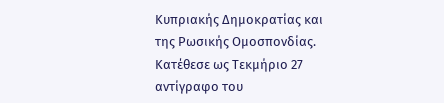Κυπριακής Δημοκρατίας και της Ρωσικής Ομοσπονδίας. Κατέθεσε ως Τεκμήριο 27 αντίγραφο του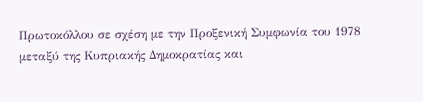Πρωτοκόλλου σε σχέση με την Προξενική Συμφωνία του 1978 μεταξύ της Κυπριακής Δημοκρατίας και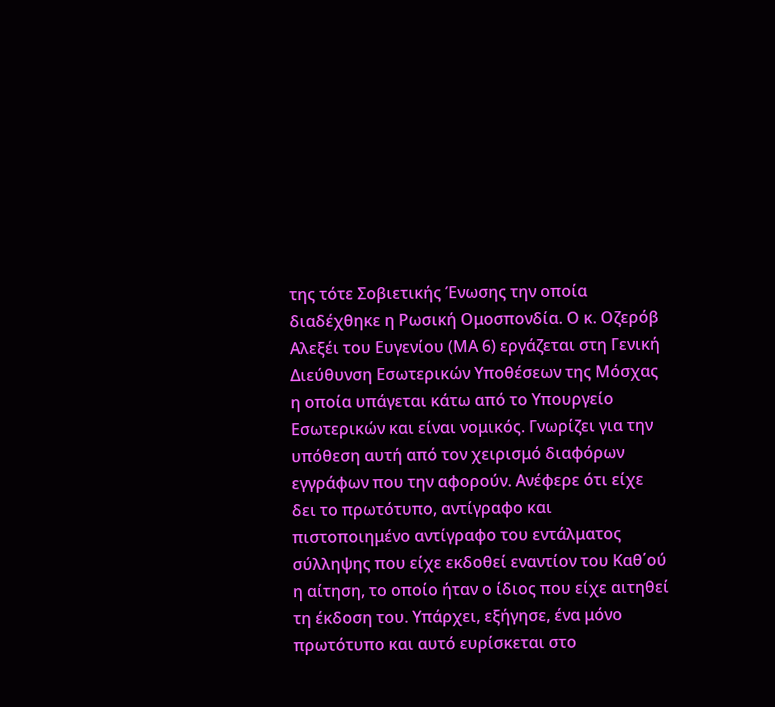της τότε Σοβιετικής Ένωσης την οποία διαδέχθηκε η Ρωσική Ομοσπονδία. Ο κ. Οζερόβ Αλεξέι του Ευγενίου (ΜΑ 6) εργάζεται στη Γενική Διεύθυνση Εσωτερικών Υποθέσεων της Μόσχας η οποία υπάγεται κάτω από το Υπουργείο Εσωτερικών και είναι νομικός. Γνωρίζει για την υπόθεση αυτή από τον χειρισμό διαφόρων εγγράφων που την αφορούν. Ανέφερε ότι είχε δει το πρωτότυπο, αντίγραφο και πιστοποιημένο αντίγραφο του εντάλματος σύλληψης που είχε εκδοθεί εναντίον του Καθ΄ού η αίτηση, το οποίο ήταν ο ίδιος που είχε αιτηθεί τη έκδοση του. Υπάρχει, εξήγησε, ένα μόνο πρωτότυπο και αυτό ευρίσκεται στο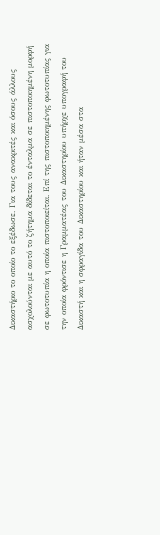Δικαστήριο το οποίο το εξέδωσε. Για τους ανακριτές και όσους άλλους ασχολούνται με αυτό το ζήτημα δίδεται το ένταλμα σε πιστοποιημένη μορφή σε φωτοτυπία η οποία πιστοποιείται. Επί της πιστοποιημένης φωτοτυπίας για την οποία φρόντισε η Γραμματέας του Δικαστηρίου υπήρχε υπογραφή του Δικαστή και η σφραγίδα του Δικαστηρίου και ήταν μέσα στα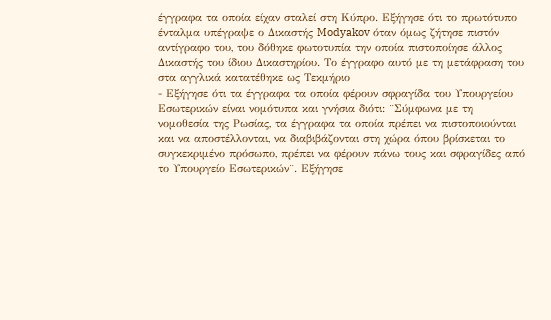έγγραφα τα οποία είχαν σταλεί στη Κύπρο. Εξήγησε ότι το πρωτότυπο ένταλμα υπέγραψε ο Δικαστής Modyakov όταν όμως ζήτησε πιστόν αντίγραφο του, του δόθηκε φωτοτυπία την οποία πιστοποίησε άλλος Δικαστής του ίδιου Δικαστηρίου. Το έγγραφο αυτό με τη μετάφραση του στα αγγλικά κατατέθηκε ως Τεκμήριο
- Εξήγησε ότι τα έγγραφα τα οποία φέρουν σφραγίδα του Υπουργείου Εσωτερικών είναι νομότυπα και γνήσια διότι: ¨Σύμφωνα με τη νομοθεσία της Ρωσίας, τα έγγραφα τα οποία πρέπει να πιστοποιούνται και να αποστέλλονται, να διαβιβάζονται στη χώρα όπου βρίσκεται το συγκεκριμένο πρόσωπο, πρέπει να φέρουν πάνω τους και σφραγίδες από το Υπουργείο Εσωτερικών¨. Εξήγησε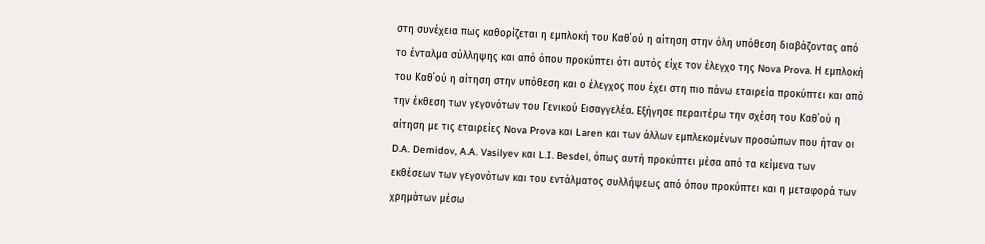στη συνέχεια πως καθορίζεται η εμπλοκή του Καθ΄ού η αίτηση στην όλη υπόθεση διαβάζοντας από το ένταλμα σύλληψης και από όπου προκύπτει ότι αυτός είχε τον έλεγχο της Nova Prova. Η εμπλοκή του Καθ΄ού η αίτηση στην υπόθεση και ο έλεγχος που έχει στη πιο πάνω εταιρεία προκύπτει και από την έκθεση των γεγονότων του Γενικού Εισαγγελέα. Εξήγησε περαιτέρω την σχέση του Καθ΄ού η αίτηση με τις εταιρείες Nova Prova και Laren και των άλλων εμπλεκομένων προσώπων που ήταν οι D.A. Demidov, A.A. Vasilyev και L.I. Besdel, όπως αυτή προκύπτει μέσα από τα κείμενα των εκθέσεων των γεγονότων και του εντάλματος συλλήψεως από όπου προκύπτει και η μεταφορά των χρημάτων μέσω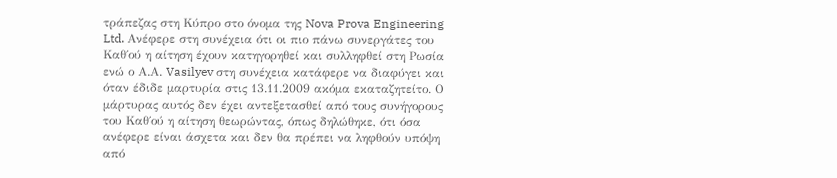τράπεζας στη Κύπρο στο όνομα της Nova Prova Engineering Ltd. Ανέφερε στη συνέχεια ότι οι πιο πάνω συνεργάτες του Καθ΄ού η αίτηση έχουν κατηγορηθεί και συλληφθεί στη Ρωσία ενώ ο Α.Α. Vasilyev στη συνέχεια κατάφερε να διαφύγει και όταν έδιδε μαρτυρία στις 13.11.2009 ακόμα εκαταζητείτο. Ο μάρτυρας αυτός δεν έχει αντεξετασθεί από τους συνήγορους του Καθ΄ού η αίτηση θεωρώντας, όπως δηλώθηκε, ότι όσα ανέφερε είναι άσχετα και δεν θα πρέπει να ληφθούν υπόψη από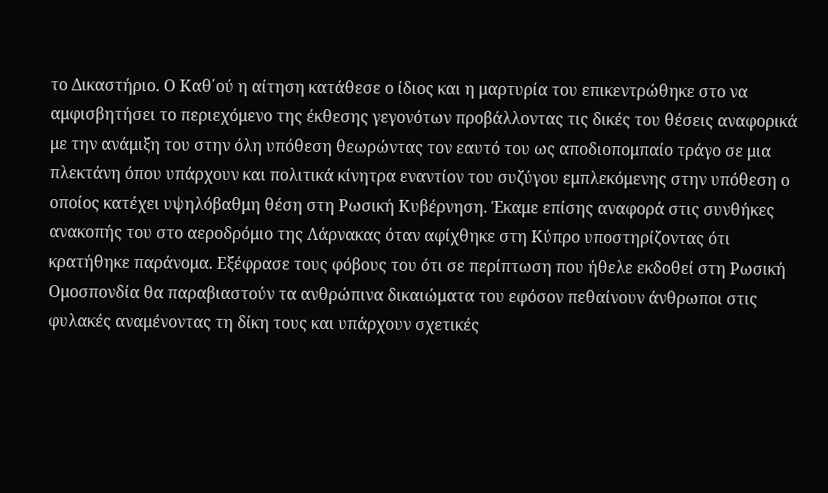το Δικαστήριο. Ο Καθ΄ού η αίτηση κατάθεσε ο ίδιος και η μαρτυρία του επικεντρώθηκε στο να αμφισβητήσει το περιεχόμενο της έκθεσης γεγονότων προβάλλοντας τις δικές του θέσεις αναφορικά με την ανάμιξη του στην όλη υπόθεση θεωρώντας τον εαυτό του ως αποδιοπομπαίο τράγο σε μια πλεκτάνη όπου υπάρχουν και πολιτικά κίνητρα εναντίον του συζύγου εμπλεκόμενης στην υπόθεση ο οποίος κατέχει υψηλόβαθμη θέση στη Ρωσική Κυβέρνηση. Έκαμε επίσης αναφορά στις συνθήκες ανακοπής του στο αεροδρόμιο της Λάρνακας όταν αφίχθηκε στη Κύπρο υποστηρίζοντας ότι κρατήθηκε παράνομα. Εξέφρασε τους φόβους του ότι σε περίπτωση που ήθελε εκδοθεί στη Ρωσική Ομοσπονδία θα παραβιαστούν τα ανθρώπινα δικαιώματα του εφόσον πεθαίνουν άνθρωποι στις φυλακές αναμένοντας τη δίκη τους και υπάρχουν σχετικές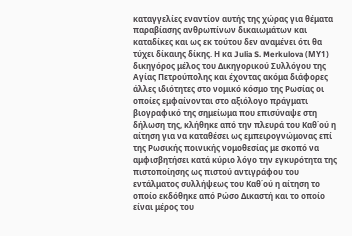καταγγελίες εναντίον αυτής της χώρας για θέματα παραβίασης ανθρωπίνων δικαιωμάτων και καταδίκες και ως εκ τούτου δεν αναμένει ότι θα τύχει δίκαιης δίκης. Η κα Julia S. Merkulova (ΜΥ1) δικηγόρος μέλος του Δικηγορικού Συλλόγου της Αγίας Πετρούπολης και έχοντας ακόμα διάφορες άλλες ιδιότητες στο νομικό κόσμο της Ρωσίας οι οποίες εμφαίνονται στο αξιόλογο πράγματι βιογραφικό της σημείωμα που επισύναψε στη δήλωση της, κλήθηκε από την πλευρά του Καθ΄ού η αίτηση για να καταθέσει ως εμπειρογνώμονας επί της Ρωσικής ποινικής νομοθεσίας με σκοπό να αμφισβητήσει κατά κύριο λόγο την εγκυρότητα της πιστοποίησης ως πιστού αντιγράφου του εντάλματος συλλήψεως του Καθ΄ού η αίτηση το οποίο εκδόθηκε από Ρώσο Δικαστή και το οποίο είναι μέρος του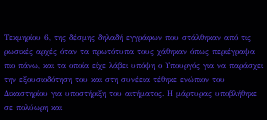Τεκμηρίου 6, της δέσμης δηλαδή εγγράφων που στάλθηκαν από τις ρωσικές αρχές όταν τα πρωτότυπα τους χάθηκαν όπως περιέγραψα πιο πάνω, και τα οποία είχε λάβει υπόψη ο Υπουργός για να παράσχει την εξουσιοδότηση του και στη συνέεια τέθηκε ενώπιον του Δικαστηρίου για υποστήριξη του αιτήματος. Η μάρτυρας υποβλήθηκε σε πολύωρη και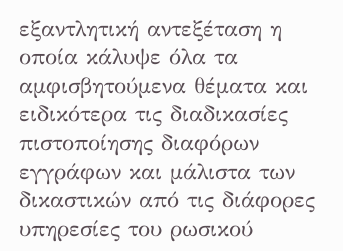εξαντλητική αντεξέταση η οποία κάλυψε όλα τα αμφισβητούμενα θέματα και ειδικότερα τις διαδικασίες πιστοποίησης διαφόρων εγγράφων και μάλιστα των δικαστικών από τις διάφορες υπηρεσίες του ρωσικού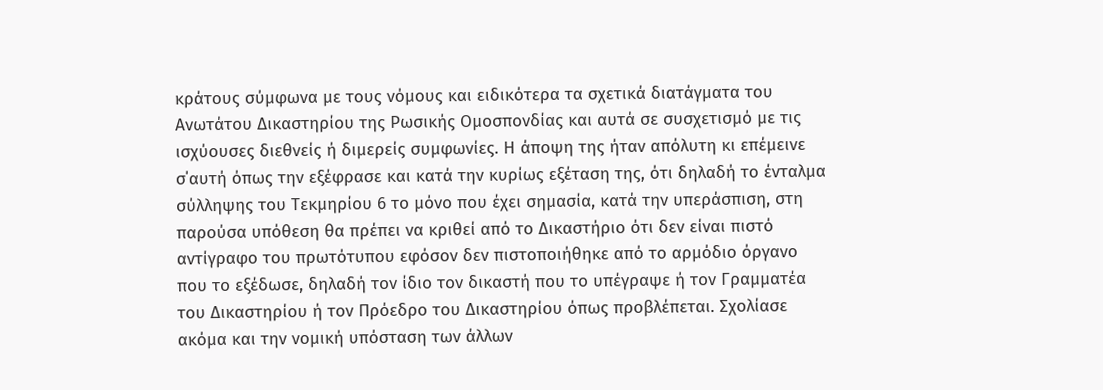κράτους σύμφωνα με τους νόμους και ειδικότερα τα σχετικά διατάγματα του Ανωτάτου Δικαστηρίου της Ρωσικής Ομοσπονδίας και αυτά σε συσχετισμό με τις ισχύουσες διεθνείς ή διμερείς συμφωνίες. Η άποψη της ήταν απόλυτη κι επέμεινε σ΄αυτή όπως την εξέφρασε και κατά την κυρίως εξέταση της, ότι δηλαδή το ένταλμα σύλληψης του Τεκμηρίου 6 το μόνο που έχει σημασία, κατά την υπεράσπιση, στη παρούσα υπόθεση θα πρέπει να κριθεί από το Δικαστήριο ότι δεν είναι πιστό αντίγραφο του πρωτότυπου εφόσον δεν πιστοποιήθηκε από το αρμόδιο όργανο που το εξέδωσε, δηλαδή τον ίδιο τον δικαστή που το υπέγραψε ή τον Γραμματέα του Δικαστηρίου ή τον Πρόεδρο του Δικαστηρίου όπως προβλέπεται. Σχολίασε ακόμα και την νομική υπόσταση των άλλων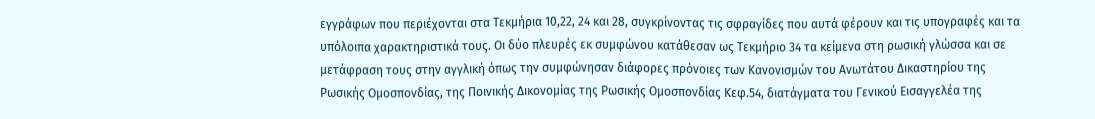εγγράφων που περιέχονται στα Τεκμήρια 10,22, 24 και 28, συγκρίνοντας τις σφραγίδες που αυτά φέρουν και τις υπογραφές και τα υπόλοιπα χαρακτηριστικά τους. Οι δύο πλευρές εκ συμφώνου κατάθεσαν ως Τεκμήριο 34 τα κείμενα στη ρωσική γλώσσα και σε μετάφραση τους στην αγγλική όπως την συμφώνησαν διάφορες πρόνοιες των Κανονισμών του Ανωτάτου Δικαστηρίου της Ρωσικής Ομοσπονδίας, της Ποινικής Δικονομίας της Ρωσικής Ομοσπονδίας Κεφ.54, διατάγματα του Γενικού Εισαγγελέα της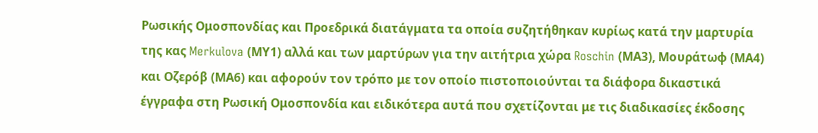Ρωσικής Ομοσπονδίας και Προεδρικά διατάγματα τα οποία συζητήθηκαν κυρίως κατά την μαρτυρία της κας Merkulova (ΜΥ1) αλλά και των μαρτύρων για την αιτήτρια χώρα Roschin (ΜΑ3), Μουράτωφ (ΜΑ4) και Οζερόβ (ΜΑ6) και αφορούν τον τρόπο με τον οποίο πιστοποιούνται τα διάφορα δικαστικά έγγραφα στη Ρωσική Ομοσπονδία και ειδικότερα αυτά που σχετίζονται με τις διαδικασίες έκδοσης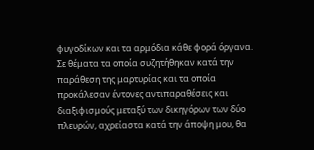φυγοδίκων και τα αρμόδια κάθε φορά όργανα. Σε θέματα τα οποία συζητήθηκαν κατά την παράθεση της μαρτυρίας και τα οποία προκάλεσαν έντονες αντιπαραθέσεις και διαξιφισμούς μεταξύ των δικηγόρων των δύο πλευρών, αχρείαστα κατά την άποψη μου, θα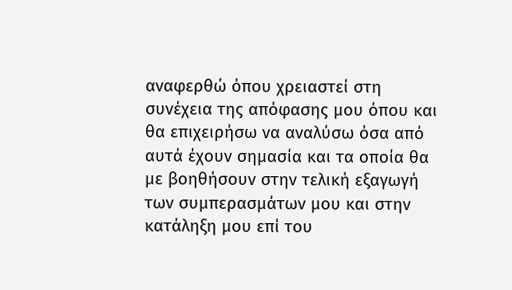αναφερθώ όπου χρειαστεί στη συνέχεια της απόφασης μου όπου και θα επιχειρήσω να αναλύσω όσα από αυτά έχουν σημασία και τα οποία θα με βοηθήσουν στην τελική εξαγωγή των συμπερασμάτων μου και στην κατάληξη μου επί του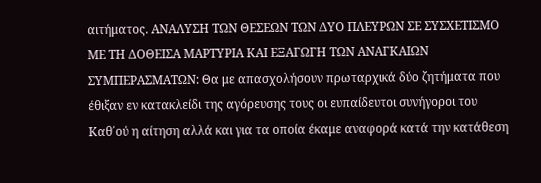αιτήματος. ΑΝΑΛΥΣΗ ΤΩΝ ΘΕΣΕΩΝ ΤΩΝ ΔΥΟ ΠΛΕΥΡΩΝ ΣΕ ΣΥΣΧΕΤΙΣΜΟ ΜΕ ΤΗ ΔΟΘΕΙΣΑ ΜΑΡΤΥΡΙΑ ΚΑΙ ΕΞΑΓΩΓΗ ΤΩΝ ΑΝΑΓΚΑΙΩΝ ΣΥΜΠΕΡΑΣΜΑΤΩΝ: Θα με απασχολήσουν πρωταρχικά δύο ζητήματα που έθιξαν εν κατακλείδι της αγόρευσης τους οι ευπαίδευτοι συνήγοροι του Καθ΄ού η αίτηση αλλά και για τα οποία έκαμε αναφορά κατά την κατάθεση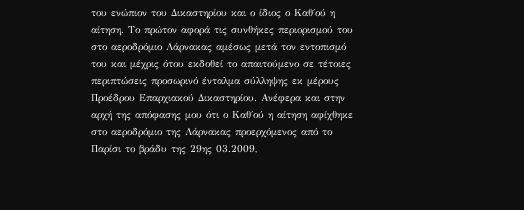του ενώπιον του Δικαστηρίου και ο ίδιος ο Καθ΄ού η αίτηση. Το πρώτον αφορά τις συνθήκες περιορισμού του στο αεροδρόμιο Λάρνακας αμέσως μετά τον εντοπισμό του και μέχρις ότου εκδοθεί το απαιτούμενο σε τέτοιες περιπτώσεις προσωρινό ένταλμα σύλληψης εκ μέρους Προέδρου Επαρχιακού Δικαστηρίου. Ανέφερα και στην αρχή της απόφασης μου ότι ο Καθ΄ού η αίτηση αφίχθηκε στο αεροδρόμιο της Λάρνακας προερχόμενος από το Παρίσι το βράδυ της 29ης 03.2009,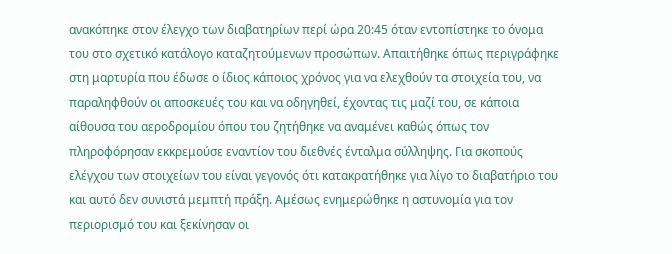ανακόπηκε στον έλεγχο των διαβατηρίων περί ώρα 20:45 όταν εντοπίστηκε το όνομα του στο σχετικό κατάλογο καταζητούμενων προσώπων. Απαιτήθηκε όπως περιγράφηκε στη μαρτυρία που έδωσε ο ίδιος κάποιος χρόνος για να ελεχθούν τα στοιχεία του, να παραληφθούν οι αποσκευές του και να οδηγηθεί, έχοντας τις μαζί του, σε κάποια αίθουσα του αεροδρομίου όπου του ζητήθηκε να αναμένει καθώς όπως τον πληροφόρησαν εκκρεμούσε εναντίον του διεθνές ένταλμα σύλληψης. Για σκοπούς ελέγχου των στοιχείων του είναι γεγονός ότι κατακρατήθηκε για λίγο το διαβατήριο του και αυτό δεν συνιστά μεμπτή πράξη. Αμέσως ενημερώθηκε η αστυνομία για τον περιορισμό του και ξεκίνησαν οι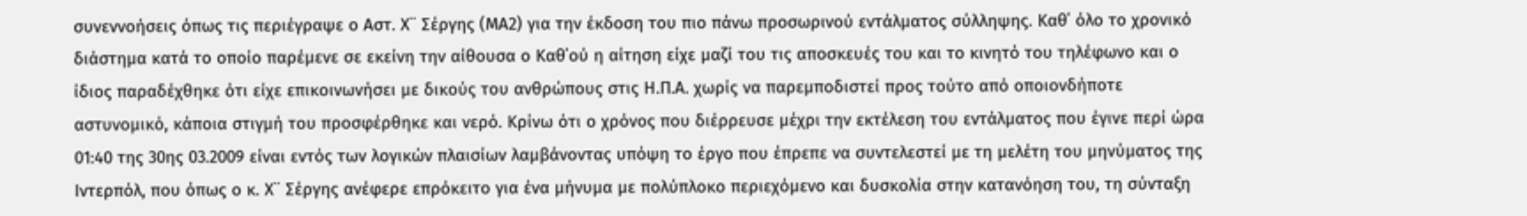συνεννοήσεις όπως τις περιέγραψε ο Αστ. Χ¨ Σέργης (ΜΑ2) για την έκδοση του πιο πάνω προσωρινού εντάλματος σύλληψης. Καθ΄ όλο το χρονικό διάστημα κατά το οποίο παρέμενε σε εκείνη την αίθουσα ο Καθ΄ού η αίτηση είχε μαζί του τις αποσκευές του και το κινητό του τηλέφωνο και ο ίδιος παραδέχθηκε ότι είχε επικοινωνήσει με δικούς του ανθρώπους στις Η.Π.Α. χωρίς να παρεμποδιστεί προς τούτο από οποιονδήποτε αστυνομικό, κάποια στιγμή του προσφέρθηκε και νερό. Κρίνω ότι ο χρόνος που διέρρευσε μέχρι την εκτέλεση του εντάλματος που έγινε περί ώρα 01:40 της 30ης 03.2009 είναι εντός των λογικών πλαισίων λαμβάνοντας υπόψη το έργο που έπρεπε να συντελεστεί με τη μελέτη του μηνύματος της Ιντερπόλ, που όπως ο κ. Χ¨ Σέργης ανέφερε επρόκειτο για ένα μήνυμα με πολύπλοκο περιεχόμενο και δυσκολία στην κατανόηση του, τη σύνταξη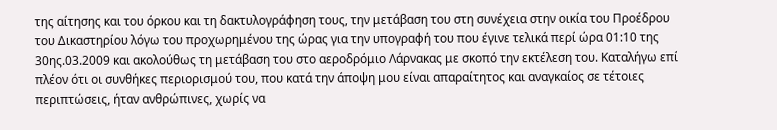της αίτησης και του όρκου και τη δακτυλογράφηση τους, την μετάβαση του στη συνέχεια στην οικία του Προέδρου του Δικαστηρίου λόγω του προχωρημένου της ώρας για την υπογραφή του που έγινε τελικά περί ώρα 01:10 της 30ης.03.2009 και ακολούθως τη μετάβαση του στο αεροδρόμιο Λάρνακας με σκοπό την εκτέλεση του. Καταλήγω επί πλέον ότι οι συνθήκες περιορισμού του, που κατά την άποψη μου είναι απαραίτητος και αναγκαίος σε τέτοιες περιπτώσεις, ήταν ανθρώπινες, χωρίς να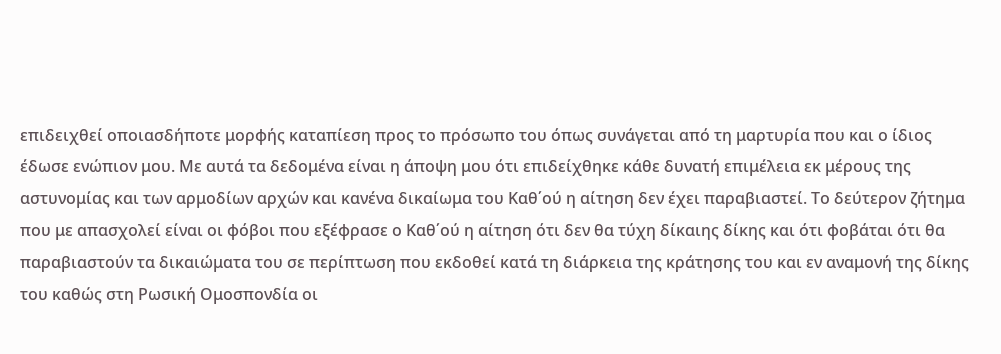επιδειχθεί οποιασδήποτε μορφής καταπίεση προς το πρόσωπο του όπως συνάγεται από τη μαρτυρία που και ο ίδιος έδωσε ενώπιον μου. Με αυτά τα δεδομένα είναι η άποψη μου ότι επιδείχθηκε κάθε δυνατή επιμέλεια εκ μέρους της αστυνομίας και των αρμοδίων αρχών και κανένα δικαίωμα του Καθ΄ού η αίτηση δεν έχει παραβιαστεί. Το δεύτερον ζήτημα που με απασχολεί είναι οι φόβοι που εξέφρασε ο Καθ΄ού η αίτηση ότι δεν θα τύχη δίκαιης δίκης και ότι φοβάται ότι θα παραβιαστούν τα δικαιώματα του σε περίπτωση που εκδοθεί κατά τη διάρκεια της κράτησης του και εν αναμονή της δίκης του καθώς στη Ρωσική Ομοσπονδία οι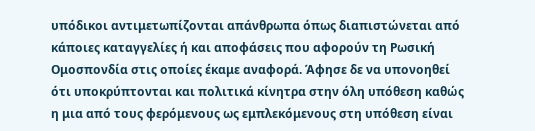υπόδικοι αντιμετωπίζονται απάνθρωπα όπως διαπιστώνεται από κάποιες καταγγελίες ή και αποφάσεις που αφορούν τη Ρωσική Ομοσπονδία στις οποίες έκαμε αναφορά. Άφησε δε να υπονοηθεί ότι υποκρύπτονται και πολιτικά κίνητρα στην όλη υπόθεση καθώς η μια από τους φερόμενους ως εμπλεκόμενους στη υπόθεση είναι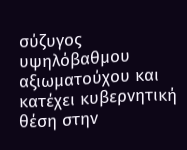σύζυγος υψηλόβαθμου αξιωματούχου και κατέχει κυβερνητική θέση στην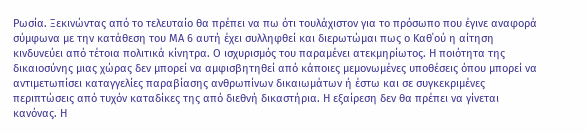Ρωσία. Ξεκινώντας από το τελευταίο θα πρέπει να πω ότι τουλάχιστον για το πρόσωπο που έγινε αναφορά σύμφωνα με την κατάθεση του ΜΑ 6 αυτή έχει συλληφθεί και διερωτώμαι πως ο Καθ΄ού η αίτηση κινδυνεύει από τέτοια πολιτικά κίνητρα. Ο ισχυρισμός του παραμένει ατεκμηρίωτος. Η ποιότητα της δικαιοσύνης μιας χώρας δεν μπορεί να αμφισβητηθεί από κάποιες μεμονωμένες υποθέσεις όπου μπορεί να αντιμετωπίσει καταγγελίες παραβίασης ανθρωπίνων δικαιωμάτων ή έστω και σε συγκεκριμένες περιπτώσεις από τυχόν καταδίκες της από διεθνή δικαστήρια. Η εξαίρεση δεν θα πρέπει να γίνεται κανόνας. Η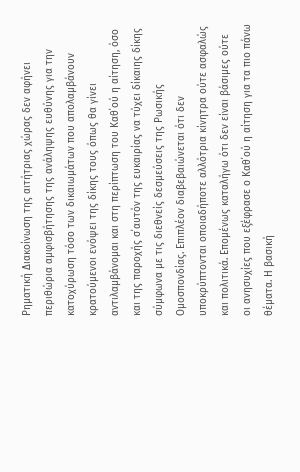Ρηματική Διακοίνωση της αιτήτριας χώρας δεν αφήνει περιθώρια αμφισβήτησης της ανάληψης ευθύνης για την κατοχύρωση τόσο των δικαιωμάτων που απολαμβάνουν κρατούμενοι ενόψει της δίκης τους όπως θα γίνει αντιλαμβάνομαι και στη περίπτωση του Καθ΄ού η αίτηση, όσο και της παροχής σ΄αυτόν της ευκαιρίας να τύχει δίκαιης δίκης σύμφωνα με τις διεθνείς δεσμεύσεις της Ρωσικής Ομοσπονδίας. Επιπλέον διαβεβαιώνεται ότι δεν υποκρύπτονται οποιαδήποτε αλλότρια κίνητρα ούτε ασφαλώς και πολιτικά. Επομένως καταλήγω ότι δεν είναι βάσιμες ούτε οι ανησυχίες που εξέφρασε ο Καθ΄ού η αίτηση για τα πιο πάνω θέματα. Η βασική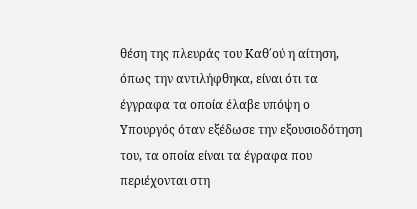θέση της πλευράς του Καθ΄ού η αίτηση, όπως την αντιλήφθηκα, είναι ότι τα έγγραφα τα οποία έλαβε υπόψη ο Υπουργός όταν εξέδωσε την εξουσιοδότηση του, τα οποία είναι τα έγραφα που περιέχονται στη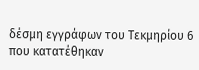δέσμη εγγράφων του Τεκμηρίου 6 που κατατέθηκαν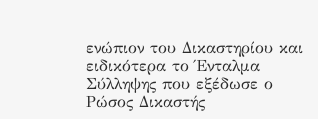ενώπιον του Δικαστηρίου και ειδικότερα το Ένταλμα Σύλληψης που εξέδωσε ο Ρώσος Δικαστής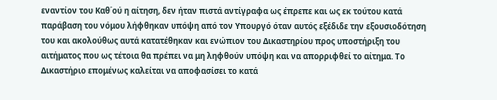εναντίον του Καθ΄ού η αίτηση, δεν ήταν πιστά αντίγραφα ως έπρεπε και ως εκ τούτου κατά παράβαση του νόμου λήφθηκαν υπόψη από τον Υπουργό όταν αυτός εξέδιδε την εξουσιοδότηση του και ακολούθως αυτά κατατέθηκαν και ενώπιον του Δικαστηρίου προς υποστήριξη του αιτήματος που ως τέτοια θα πρέπει να μη ληφθούν υπόψη και να απορριφθεί το αίτημα. Το Δικαστήριο επομένως καλείται να αποφασίσει το κατά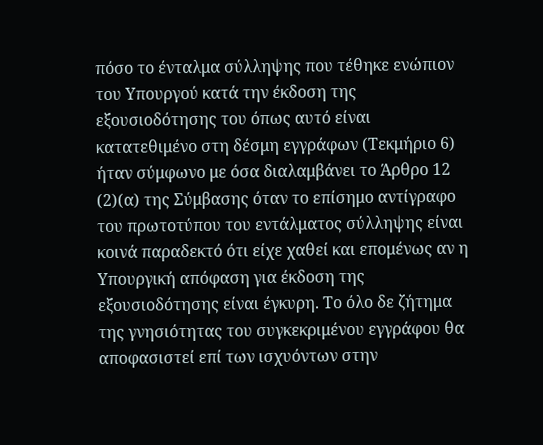πόσο το ένταλμα σύλληψης που τέθηκε ενώπιον του Υπουργού κατά την έκδοση της εξουσιοδότησης του όπως αυτό είναι κατατεθιμένο στη δέσμη εγγράφων (Τεκμήριο 6) ήταν σύμφωνο με όσα διαλαμβάνει το Άρθρο 12
(2)(α) της Σύμβασης όταν το επίσημο αντίγραφο του πρωτοτύπου του εντάλματος σύλληψης είναι κοινά παραδεκτό ότι είχε χαθεί και επομένως αν η Υπουργική απόφαση για έκδοση της εξουσιοδότησης είναι έγκυρη. Το όλο δε ζήτημα της γνησιότητας του συγκεκριμένου εγγράφου θα αποφασιστεί επί των ισχυόντων στην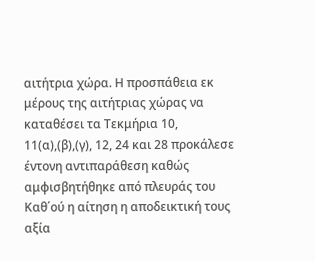αιτήτρια χώρα. Η προσπάθεια εκ μέρους της αιτήτριας χώρας να καταθέσει τα Τεκμήρια 10, 11(α),(β),(γ), 12, 24 και 28 προκάλεσε έντονη αντιπαράθεση καθώς αμφισβητήθηκε από πλευράς του Καθ΄ού η αίτηση η αποδεικτική τους αξία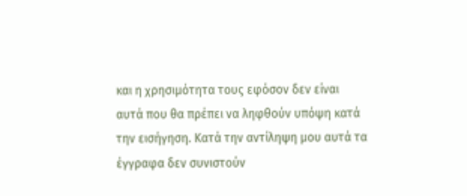και η χρησιμότητα τους εφόσον δεν είναι αυτά που θα πρέπει να ληφθούν υπόψη κατά την εισήγηση. Κατά την αντίληψη μου αυτά τα έγγραφα δεν συνιστούν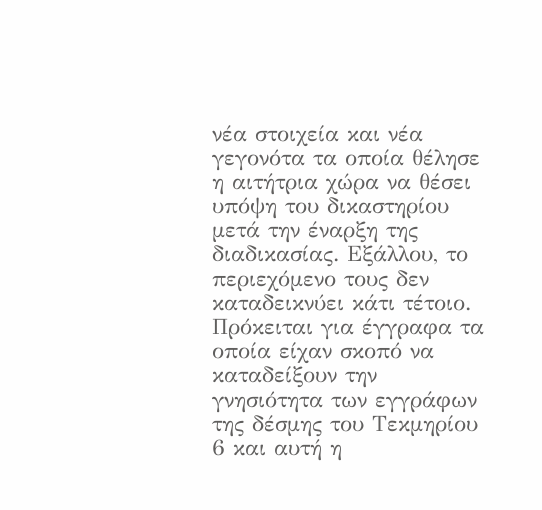νέα στοιχεία και νέα γεγονότα τα οποία θέλησε η αιτήτρια χώρα να θέσει υπόψη του δικαστηρίου μετά την έναρξη της διαδικασίας. Εξάλλου, το περιεχόμενο τους δεν καταδεικνύει κάτι τέτοιο. Πρόκειται για έγγραφα τα οποία είχαν σκοπό να καταδείξουν την γνησιότητα των εγγράφων της δέσμης του Τεκμηρίου 6 και αυτή η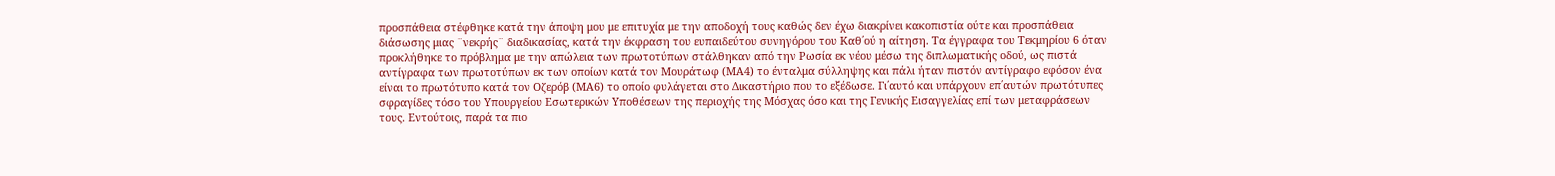προσπάθεια στέφθηκε κατά την άποψη μου με επιτυχία με την αποδοχή τους καθώς δεν έχω διακρίνει κακοπιστία ούτε και προσπάθεια διάσωσης μιας ¨νεκρής¨ διαδικασίας, κατά την έκφραση του ευπαιδεύτου συνηγόρου του Καθ΄ού η αίτηση. Τα έγγραφα του Τεκμηρίου 6 όταν προκλήθηκε το πρόβλημα με την απώλεια των πρωτοτύπων στάλθηκαν από την Ρωσία εκ νέου μέσω της διπλωματικής οδού, ως πιστά αντίγραφα των πρωτοτύπων εκ των οποίων κατά τον Μουράτωφ (ΜΑ4) το ένταλμα σύλληψης και πάλι ήταν πιστόν αντίγραφο εφόσον ένα είναι το πρωτότυπο κατά τον Οζερόβ (ΜΑ6) το οποίο φυλάγεται στο Δικαστήριο που το εξέδωσε. Γι΄αυτό και υπάρχουν επ΄αυτών πρωτότυπες σφραγίδες τόσο του Υπουργείου Εσωτερικών Υποθέσεων της περιοχής της Μόσχας όσο και της Γενικής Εισαγγελίας επί των μεταφράσεων τους. Εντούτοις, παρά τα πιο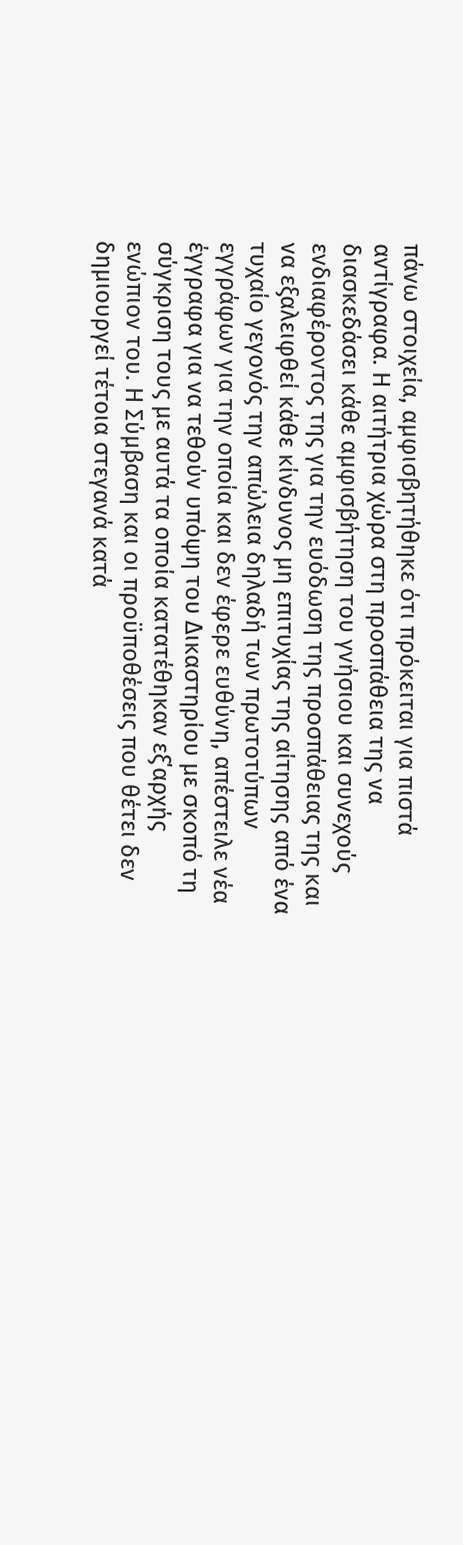πάνω στοιχεία, αμφισβητήθηκε ότι πρόκειται για πιστά αντίγραφα. Η αιτήτρια χώρα στη προσπάθεια της να διασκεδάσει κάθε αμφισβήτηση του γνήσιου και συνεχούς ενδιαφέροντος της για την ευόδωση της προσπάθειας της και να εξαλειφθεί κάθε κίνδυνος μη επιτυχίας της αίτησης από ένα τυχαίο γεγονός την απώλεια δηλαδή των πρωτοτύπων εγγράφων για την οποία και δεν έφερε ευθύνη, απέστειλε νέα έγγραφα για να τεθούν υπόψη του Δικαστηρίου με σκοπό τη σύγκριση τους με αυτά τα οποία κατατέθηκαν εξ΄αρχής ενώπιον του. Η Σύμβαση και οι προϋποθέσεις που θέτει δεν δημιουργεί τέτοια στεγανά κατά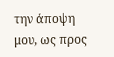την άποψη μου, ως προς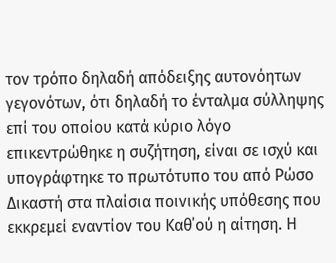τον τρόπο δηλαδή απόδειξης αυτονόητων γεγονότων, ότι δηλαδή το ένταλμα σύλληψης επί του οποίου κατά κύριο λόγο επικεντρώθηκε η συζήτηση, είναι σε ισχύ και υπογράφτηκε το πρωτότυπο του από Ρώσο Δικαστή στα πλαίσια ποινικής υπόθεσης που εκκρεμεί εναντίον του Καθ΄ού η αίτηση. Η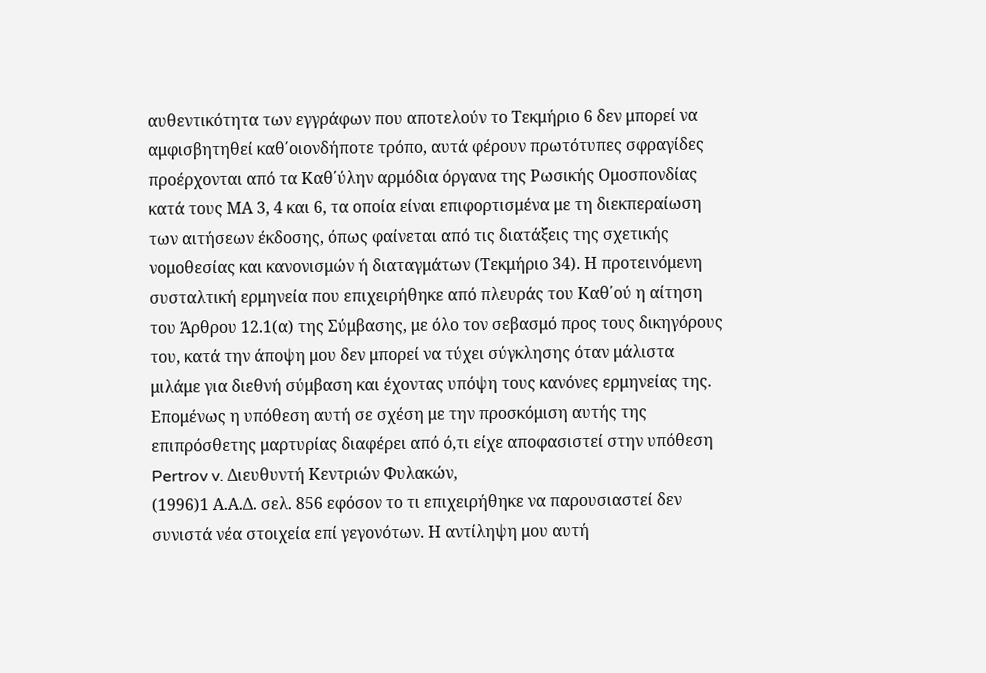αυθεντικότητα των εγγράφων που αποτελούν το Τεκμήριο 6 δεν μπορεί να αμφισβητηθεί καθ΄οιονδήποτε τρόπο, αυτά φέρουν πρωτότυπες σφραγίδες προέρχονται από τα Καθ΄ύλην αρμόδια όργανα της Ρωσικής Ομοσπονδίας κατά τους ΜΑ 3, 4 και 6, τα οποία είναι επιφορτισμένα με τη διεκπεραίωση των αιτήσεων έκδοσης, όπως φαίνεται από τις διατάξεις της σχετικής νομοθεσίας και κανονισμών ή διαταγμάτων (Τεκμήριο 34). Η προτεινόμενη συσταλτική ερμηνεία που επιχειρήθηκε από πλευράς του Καθ΄ού η αίτηση του Άρθρου 12.1(α) της Σύμβασης, με όλο τον σεβασμό προς τους δικηγόρους του, κατά την άποψη μου δεν μπορεί να τύχει σύγκλησης όταν μάλιστα μιλάμε για διεθνή σύμβαση και έχοντας υπόψη τους κανόνες ερμηνείας της. Επομένως η υπόθεση αυτή σε σχέση με την προσκόμιση αυτής της επιπρόσθετης μαρτυρίας διαφέρει από ό,τι είχε αποφασιστεί στην υπόθεση Pertrov v. Διευθυντή Κεντριών Φυλακών,
(1996)1 Α.Α.Δ. σελ. 856 εφόσον το τι επιχειρήθηκε να παρουσιαστεί δεν συνιστά νέα στοιχεία επί γεγονότων. Η αντίληψη μου αυτή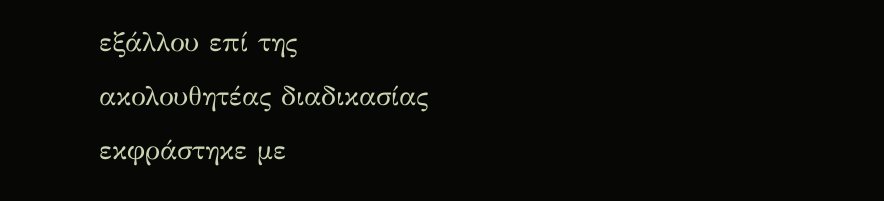εξάλλου επί της ακολουθητέας διαδικασίας εκφράστηκε με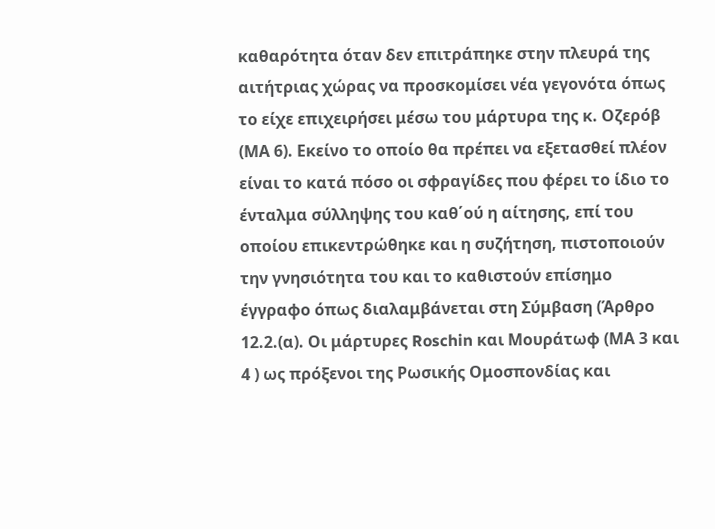καθαρότητα όταν δεν επιτράπηκε στην πλευρά της αιτήτριας χώρας να προσκομίσει νέα γεγονότα όπως το είχε επιχειρήσει μέσω του μάρτυρα της κ. Οζερόβ (ΜΑ 6). Εκείνο το οποίο θα πρέπει να εξετασθεί πλέον είναι το κατά πόσο οι σφραγίδες που φέρει το ίδιο το ένταλμα σύλληψης του καθ΄ού η αίτησης, επί του οποίου επικεντρώθηκε και η συζήτηση, πιστοποιούν την γνησιότητα του και το καθιστούν επίσημο έγγραφο όπως διαλαμβάνεται στη Σύμβαση (Άρθρο 12.2.(α). Οι μάρτυρες Roschin και Μουράτωφ (ΜΑ 3 και 4 ) ως πρόξενοι της Ρωσικής Ομοσπονδίας και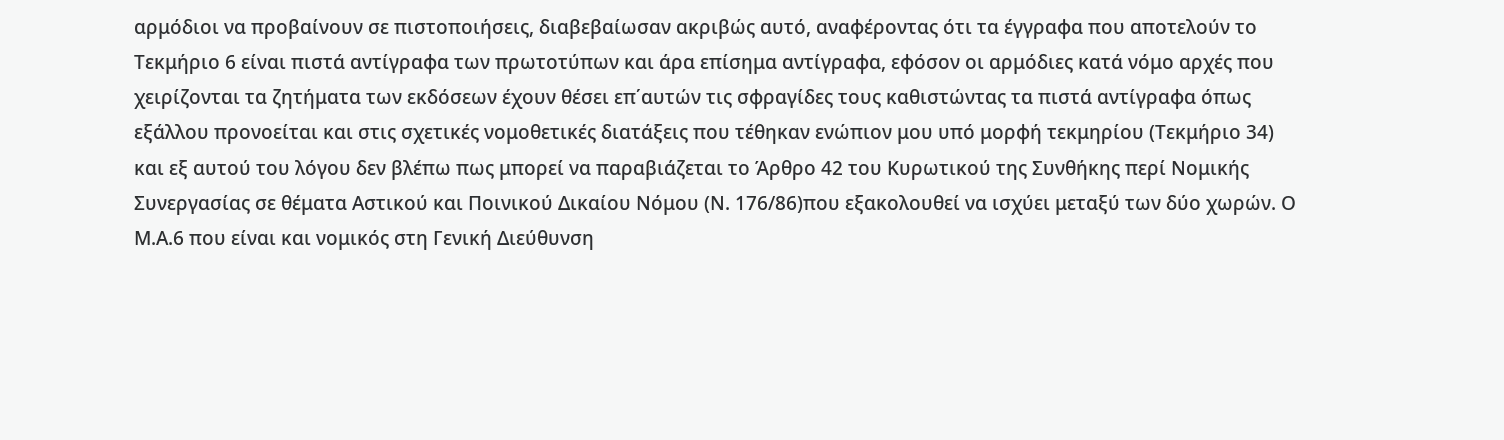αρμόδιοι να προβαίνουν σε πιστοποιήσεις, διαβεβαίωσαν ακριβώς αυτό, αναφέροντας ότι τα έγγραφα που αποτελούν το Τεκμήριο 6 είναι πιστά αντίγραφα των πρωτοτύπων και άρα επίσημα αντίγραφα, εφόσον οι αρμόδιες κατά νόμο αρχές που χειρίζονται τα ζητήματα των εκδόσεων έχουν θέσει επ΄αυτών τις σφραγίδες τους καθιστώντας τα πιστά αντίγραφα όπως εξάλλου προνοείται και στις σχετικές νομοθετικές διατάξεις που τέθηκαν ενώπιον μου υπό μορφή τεκμηρίου (Τεκμήριο 34) και εξ αυτού του λόγου δεν βλέπω πως μπορεί να παραβιάζεται το Άρθρο 42 του Κυρωτικού της Συνθήκης περί Νομικής Συνεργασίας σε θέματα Αστικού και Ποινικού Δικαίου Νόμου (Ν. 176/86)που εξακολουθεί να ισχύει μεταξύ των δύο χωρών. Ο Μ.Α.6 που είναι και νομικός στη Γενική Διεύθυνση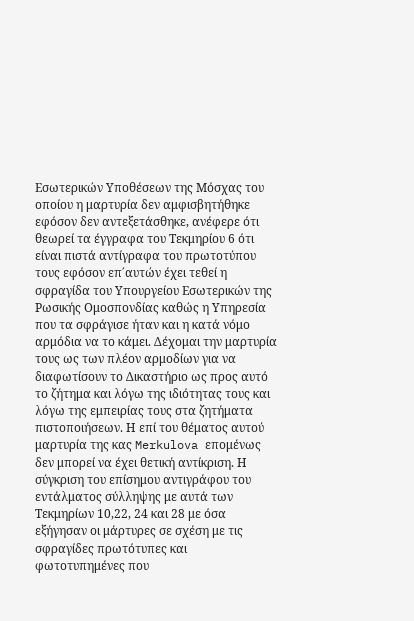Εσωτερικών Υποθέσεων της Μόσχας του οποίου η μαρτυρία δεν αμφισβητήθηκε εφόσον δεν αντεξετάσθηκε, ανέφερε ότι θεωρεί τα έγγραφα του Τεκμηρίου 6 ότι είναι πιστά αντίγραφα του πρωτοτύπου τους εφόσον επ΄αυτών έχει τεθεί η σφραγίδα του Υπουργείου Εσωτερικών της Ρωσικής Ομοσπονδίας καθώς η Υπηρεσία που τα σφράγισε ήταν και η κατά νόμο αρμόδια να το κάμει. Δέχομαι την μαρτυρία τους ως των πλέον αρμοδίων για να διαφωτίσουν το Δικαστήριο ως προς αυτό το ζήτημα και λόγω της ιδιότητας τους και λόγω της εμπειρίας τους στα ζητήματα πιστοποιήσεων. Η επί του θέματος αυτού μαρτυρία της κας Merkulova επομένως δεν μπορεί να έχει θετική αντίκριση. Η σύγκριση του επίσημου αντιγράφου του εντάλματος σύλληψης με αυτά των Τεκμηρίων 10,22, 24 και 28 με όσα εξήγησαν οι μάρτυρες σε σχέση με τις σφραγίδες πρωτότυπες και φωτοτυπημένες που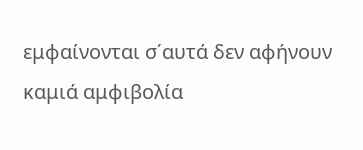εμφαίνονται σ΄αυτά δεν αφήνουν καμιά αμφιβολία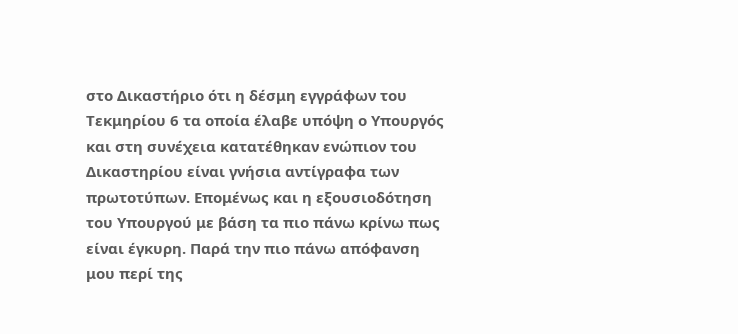στο Δικαστήριο ότι η δέσμη εγγράφων του Τεκμηρίου 6 τα οποία έλαβε υπόψη ο Υπουργός και στη συνέχεια κατατέθηκαν ενώπιον του Δικαστηρίου είναι γνήσια αντίγραφα των πρωτοτύπων. Επομένως και η εξουσιοδότηση του Υπουργού με βάση τα πιο πάνω κρίνω πως είναι έγκυρη. Παρά την πιο πάνω απόφανση μου περί της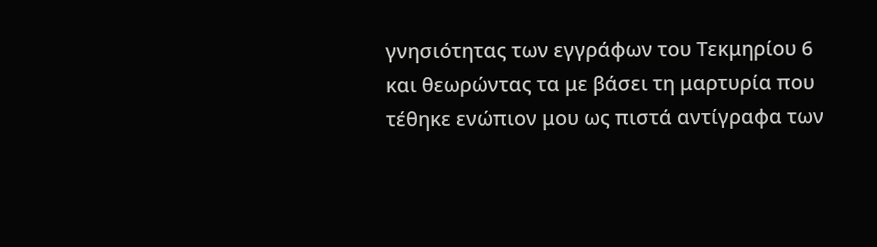γνησιότητας των εγγράφων του Τεκμηρίου 6 και θεωρώντας τα με βάσει τη μαρτυρία που τέθηκε ενώπιον μου ως πιστά αντίγραφα των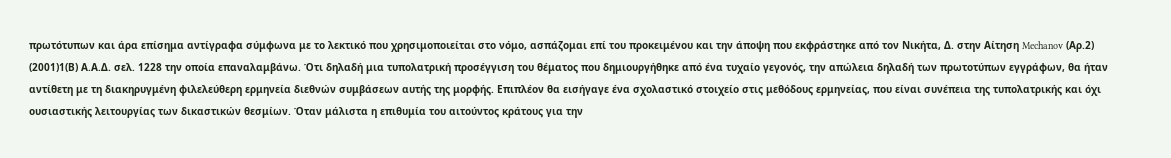πρωτότυπων και άρα επίσημα αντίγραφα σύμφωνα με το λεκτικό που χρησιμοποιείται στο νόμο, ασπάζομαι επί του προκειμένου και την άποψη που εκφράστηκε από τον Νικήτα, Δ. στην Αίτηση Mechanov (Αρ.2)
(2001)1(Β) Α.Α.Δ. σελ. 1228 την οποία επαναλαμβάνω. Ότι δηλαδή μια τυπολατρική προσέγγιση του θέματος που δημιουργήθηκε από ένα τυχαίο γεγονός, την απώλεια δηλαδή των πρωτοτύπων εγγράφων, θα ήταν αντίθετη με τη διακηρυγμένη φιλελεύθερη ερμηνεία διεθνών συμβάσεων αυτής της μορφής. Επιπλέον θα εισήγαγε ένα σχολαστικό στοιχείο στις μεθόδους ερμηνείας, που είναι συνέπεια της τυπολατρικής και όχι ουσιαστικής λειτουργίας των δικαστικών θεσμίων. Όταν μάλιστα η επιθυμία του αιτούντος κράτους για την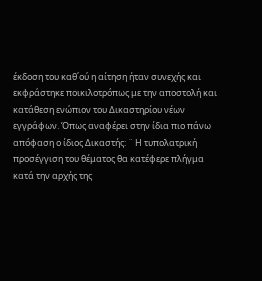έκδοση του καθ΄ού η αίτηση ήταν συνεχής και εκφράστηκε ποικιλοτρόπως με την αποστολή και κατάθεση ενώπιον του Δικαστηρίου νέων εγγράφων. Όπως αναφέρει στην ίδια πιο πάνω απόφαση ο ίδιος Δικαστής: ¨ Η τυπολατρική προσέγγιση του θέματος θα κατέφερε πλήγμα κατά την αρχής της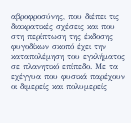αβροφροσύνης, που διέπει τις διακρατικές σχέσεις και που στη περίπτωση της έκδοσης φυγοδίκων σκοπό έχει την καταπολέμηση του εγκλήματος σε πλανητικό επίπεδο. Με τα εχέγγυα που φυσικά παρέχουν οι διμερείς και πολυμερείς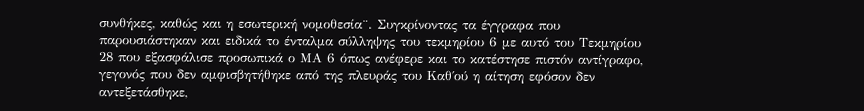συνθήκες, καθώς και η εσωτερική νομοθεσία¨. Συγκρίνοντας τα έγγραφα που παρουσιάστηκαν και ειδικά το ένταλμα σύλληψης του τεκμηρίου 6 με αυτό του Τεκμηρίου 28 που εξασφάλισε προσωπικά ο ΜΑ 6 όπως ανέφερε και το κατέστησε πιστόν αντίγραφο, γεγονός που δεν αμφισβητήθηκε από της πλευράς του Καθ΄ού η αίτηση εφόσον δεν αντεξετάσθηκε,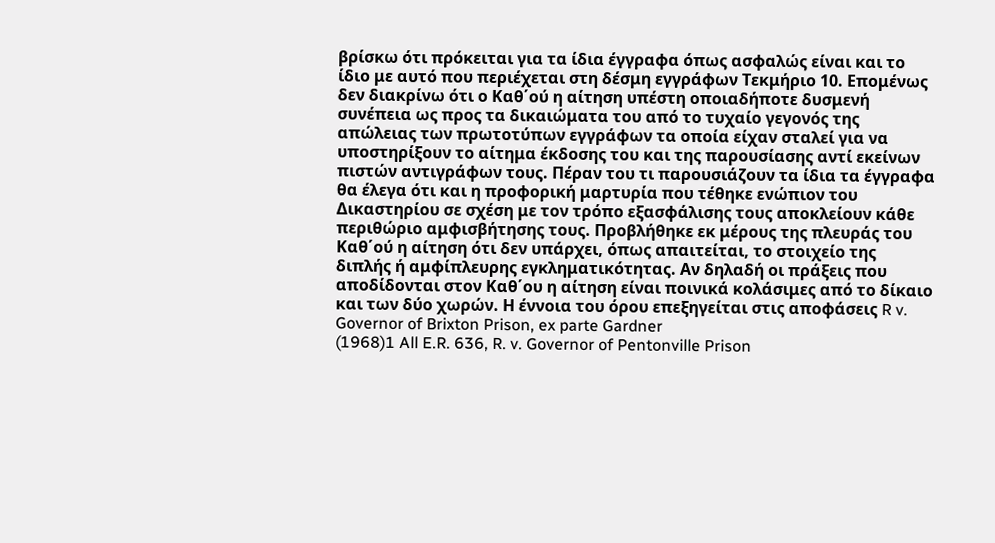βρίσκω ότι πρόκειται για τα ίδια έγγραφα όπως ασφαλώς είναι και το ίδιο με αυτό που περιέχεται στη δέσμη εγγράφων Τεκμήριο 10. Επομένως δεν διακρίνω ότι ο Καθ΄ού η αίτηση υπέστη οποιαδήποτε δυσμενή συνέπεια ως προς τα δικαιώματα του από το τυχαίο γεγονός της απώλειας των πρωτοτύπων εγγράφων τα οποία είχαν σταλεί για να υποστηρίξουν το αίτημα έκδοσης του και της παρουσίασης αντί εκείνων πιστών αντιγράφων τους. Πέραν του τι παρουσιάζουν τα ίδια τα έγγραφα θα έλεγα ότι και η προφορική μαρτυρία που τέθηκε ενώπιον του Δικαστηρίου σε σχέση με τον τρόπο εξασφάλισης τους αποκλείουν κάθε περιθώριο αμφισβήτησης τους. Προβλήθηκε εκ μέρους της πλευράς του Καθ΄ού η αίτηση ότι δεν υπάρχει, όπως απαιτείται, το στοιχείο της διπλής ή αμφίπλευρης εγκληματικότητας. Αν δηλαδή οι πράξεις που αποδίδονται στον Καθ΄ου η αίτηση είναι ποινικά κολάσιμες από το δίκαιο και των δύο χωρών. Η έννοια του όρου επεξηγείται στις αποφάσεις R v. Governor of Brixton Prison, ex parte Gardner
(1968)1 All E.R. 636, R. v. Governor of Pentonville Prison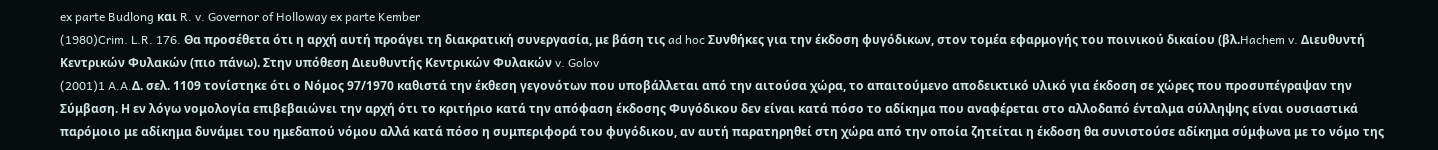ex parte Budlong και R. v. Governor of Holloway ex parte Kember
(1980)Crim. L.R. 176. Θα προσέθετα ότι η αρχή αυτή προάγει τη διακρατική συνεργασία, με βάση τις ad hoc Συνθήκες για την έκδοση φυγόδικων, στον τομέα εφαρμογής του ποινικού δικαίου (βλ.Hachem v. Διευθυντή Κεντρικών Φυλακών (πιο πάνω). Στην υπόθεση Διευθυντής Κεντρικών Φυλακών v. Golov
(2001)1 A.A.Δ. σελ. 1109 τονίστηκε ότι ο Νόμος 97/1970 καθιστά την έκθεση γεγονότων που υποβάλλεται από την αιτούσα χώρα, το απαιτούμενο αποδεικτικό υλικό για έκδοση σε χώρες που προσυπέγραψαν την Σύμβαση. Η εν λόγω νομολογία επιβεβαιώνει την αρχή ότι το κριτήριο κατά την απόφαση έκδοσης Φυγόδικου δεν είναι κατά πόσο το αδίκημα που αναφέρεται στο αλλοδαπό ένταλμα σύλληψης είναι ουσιαστικά παρόμοιο με αδίκημα δυνάμει του ημεδαπού νόμου αλλά κατά πόσο η συμπεριφορά του φυγόδικου, αν αυτή παρατηρηθεί στη χώρα από την οποία ζητείται η έκδοση θα συνιστούσε αδίκημα σύμφωνα με το νόμο της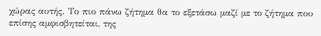χώρας αυτής. Το πιο πάνω ζήτημα θα το εξετάσω μαζί με το ζήτημα που επίσης αμφισβητείται, της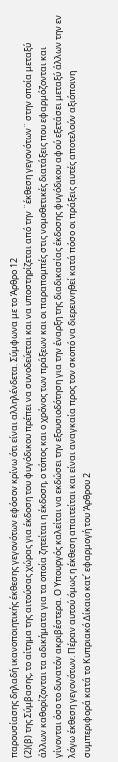παρουσίασης δηλαδή ικανοποιητικής έκθεσης γεγονότων εφόσον κρίνω ότι είναι αλληλένδετα. Σύμφωνα με το Άρθρο 12
(2)(β) της Σύμβασης, το αίτημα της αιτούσας χώρας για έκδοση του φυγόδικου πρέπει να συνοδεύεται και να υποστηρίζεται από την ¨έκθεση γεγονότων¨ στην οποία μεταξύ άλλων καθορίζονται τα αδικήματα για τα οποία ζητείται η έκδοση, ο τόπος και ο χρόνος των πράξεων και οι παραπομπές στις νομοθετικές διατάξεις που εφαρμόζονται και γίνονται όσο το δυνατόν ακριβέστερα. Ο Υπουργός καλείται να εκδώσει την εξουσιοδότηση για την έναρξη της διαδικασίας έκδοσης φυγόδικου αφού εξετάσει μεταξύ άλλων την εν λόγω έκθεση γεγονότων. Πέραν αυτού όμως η έκθεση απαιτείται και είναι αναγκαία προς τον σκοπό να διερευνηθεί κατά πόσο οι πράξεις αυτές αποτελούν αξιόποινη συμπεριφορά κατά το Κυπριακό Δίκαιο κατ΄ εφαρμογή του Άρθρου 2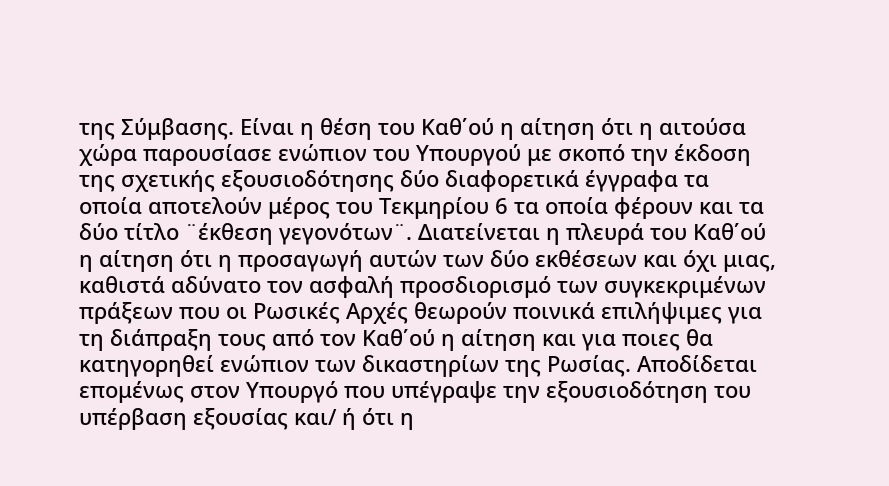της Σύμβασης. Είναι η θέση του Καθ΄ού η αίτηση ότι η αιτούσα χώρα παρουσίασε ενώπιον του Υπουργού με σκοπό την έκδοση της σχετικής εξουσιοδότησης δύο διαφορετικά έγγραφα τα οποία αποτελούν μέρος του Τεκμηρίου 6 τα οποία φέρουν και τα δύο τίτλο ¨έκθεση γεγονότων¨. Διατείνεται η πλευρά του Καθ΄ού η αίτηση ότι η προσαγωγή αυτών των δύο εκθέσεων και όχι μιας, καθιστά αδύνατο τον ασφαλή προσδιορισμό των συγκεκριμένων πράξεων που οι Ρωσικές Αρχές θεωρούν ποινικά επιλήψιμες για τη διάπραξη τους από τον Καθ΄ού η αίτηση και για ποιες θα κατηγορηθεί ενώπιον των δικαστηρίων της Ρωσίας. Αποδίδεται επομένως στον Υπουργό που υπέγραψε την εξουσιοδότηση του υπέρβαση εξουσίας και/ ή ότι η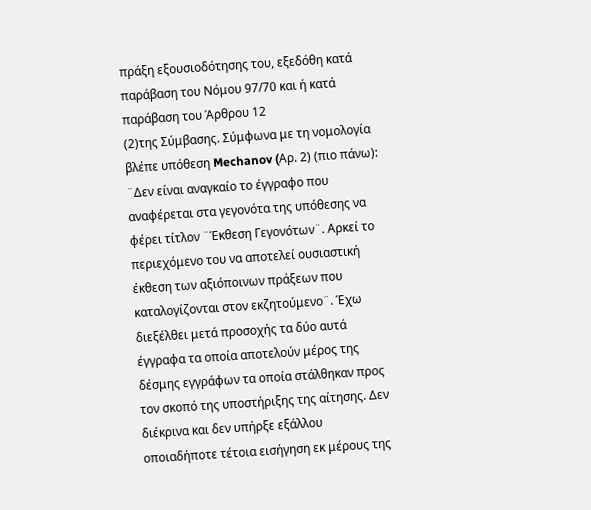πράξη εξουσιοδότησης του, εξεδόθη κατά παράβαση του Νόμου 97/70 και ή κατά παράβαση του Άρθρου 12
(2)της Σύμβασης. Σύμφωνα με τη νομολογία βλέπε υπόθεση Mechanov (Aρ. 2) (πιο πάνω): ¨Δεν είναι αναγκαίο το έγγραφο που αναφέρεται στα γεγονότα της υπόθεσης να φέρει τίτλον ¨Έκθεση Γεγονότων¨. Αρκεί το περιεχόμενο του να αποτελεί ουσιαστική έκθεση των αξιόποινων πράξεων που καταλογίζονται στον εκζητούμενο¨. Έχω διεξέλθει μετά προσοχής τα δύο αυτά έγγραφα τα οποία αποτελούν μέρος της δέσμης εγγράφων τα οποία στάλθηκαν προς τον σκοπό της υποστήριξης της αίτησης. Δεν διέκρινα και δεν υπήρξε εξάλλου οποιαδήποτε τέτοια εισήγηση εκ μέρους της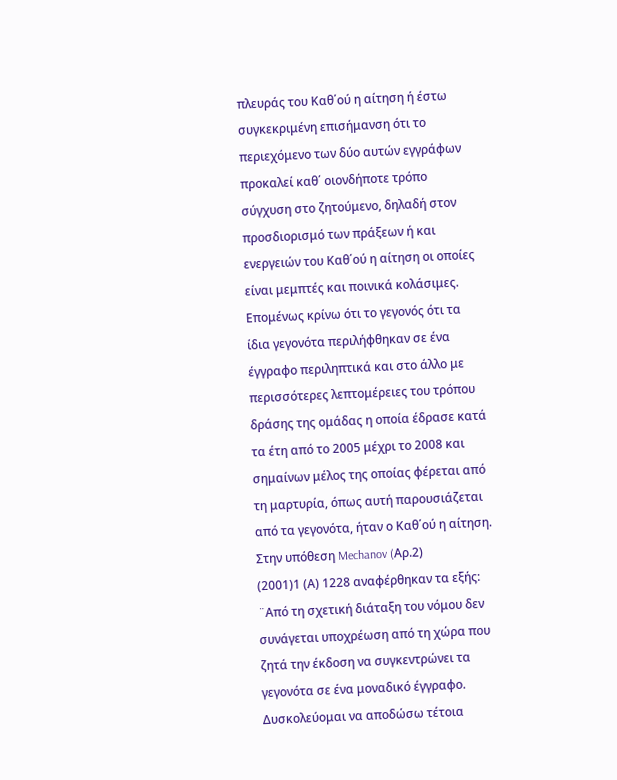πλευράς του Καθ΄ού η αίτηση ή έστω συγκεκριμένη επισήμανση ότι το περιεχόμενο των δύο αυτών εγγράφων προκαλεί καθ΄ οιονδήποτε τρόπο σύγχυση στο ζητούμενο, δηλαδή στον προσδιορισμό των πράξεων ή και ενεργειών του Καθ΄ού η αίτηση οι οποίες είναι μεμπτές και ποινικά κολάσιμες. Επομένως κρίνω ότι το γεγονός ότι τα ίδια γεγονότα περιλήφθηκαν σε ένα έγγραφο περιληπτικά και στο άλλο με περισσότερες λεπτομέρειες του τρόπου δράσης της ομάδας η οποία έδρασε κατά τα έτη από το 2005 μέχρι το 2008 και σημαίνων μέλος της οποίας φέρεται από τη μαρτυρία, όπως αυτή παρουσιάζεται από τα γεγονότα, ήταν ο Καθ΄ού η αίτηση. Στην υπόθεση Mechanov (Aρ.2)
(2001)1 (Α) 1228 αναφέρθηκαν τα εξής: ¨Από τη σχετική διάταξη του νόμου δεν συνάγεται υποχρέωση από τη χώρα που ζητά την έκδοση να συγκεντρώνει τα γεγονότα σε ένα μοναδικό έγγραφο. Δυσκολεύομαι να αποδώσω τέτοια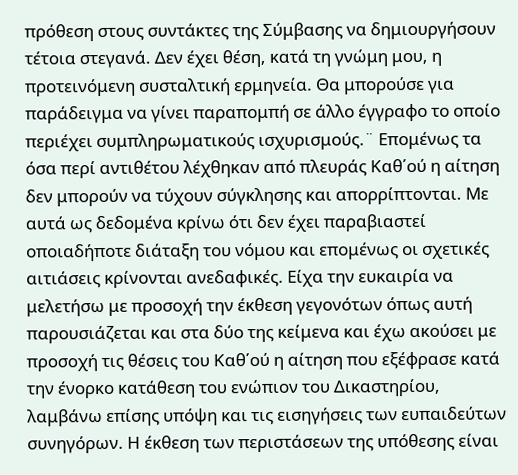πρόθεση στους συντάκτες της Σύμβασης να δημιουργήσουν τέτοια στεγανά. Δεν έχει θέση, κατά τη γνώμη μου, η προτεινόμενη συσταλτική ερμηνεία. Θα μπορούσε για παράδειγμα να γίνει παραπομπή σε άλλο έγγραφο το οποίο περιέχει συμπληρωματικούς ισχυρισμούς.¨ Επομένως τα όσα περί αντιθέτου λέχθηκαν από πλευράς Καθ΄ού η αίτηση δεν μπορούν να τύχουν σύγκλησης και απορρίπτονται. Με αυτά ως δεδομένα κρίνω ότι δεν έχει παραβιαστεί οποιαδήποτε διάταξη του νόμου και επομένως οι σχετικές αιτιάσεις κρίνονται ανεδαφικές. Είχα την ευκαιρία να μελετήσω με προσοχή την έκθεση γεγονότων όπως αυτή παρουσιάζεται και στα δύο της κείμενα και έχω ακούσει με προσοχή τις θέσεις του Καθ΄ού η αίτηση που εξέφρασε κατά την ένορκο κατάθεση του ενώπιον του Δικαστηρίου, λαμβάνω επίσης υπόψη και τις εισηγήσεις των ευπαιδεύτων συνηγόρων. Η έκθεση των περιστάσεων της υπόθεσης είναι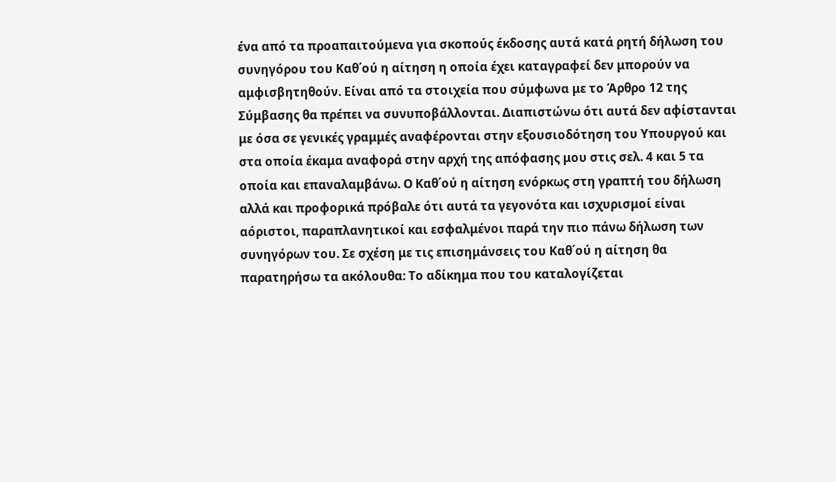ένα από τα προαπαιτούμενα για σκοπούς έκδοσης αυτά κατά ρητή δήλωση του συνηγόρου του Καθ΄ού η αίτηση η οποία έχει καταγραφεί δεν μπορούν να αμφισβητηθούν. Είναι από τα στοιχεία που σύμφωνα με το Άρθρο 12 της Σύμβασης θα πρέπει να συνυποβάλλονται. Διαπιστώνω ότι αυτά δεν αφίστανται με όσα σε γενικές γραμμές αναφέρονται στην εξουσιοδότηση του Υπουργού και στα οποία έκαμα αναφορά στην αρχή της απόφασης μου στις σελ. 4 και 5 τα οποία και επαναλαμβάνω. Ο Καθ΄ού η αίτηση ενόρκως στη γραπτή του δήλωση αλλά και προφορικά πρόβαλε ότι αυτά τα γεγονότα και ισχυρισμοί είναι αόριστοι, παραπλανητικοί και εσφαλμένοι παρά την πιο πάνω δήλωση των συνηγόρων του. Σε σχέση με τις επισημάνσεις του Καθ΄ού η αίτηση θα παρατηρήσω τα ακόλουθα: Το αδίκημα που του καταλογίζεται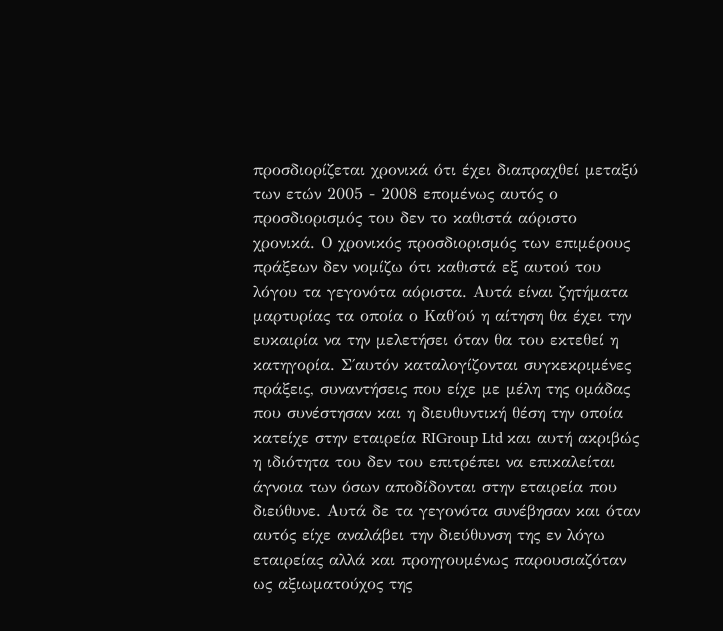προσδιορίζεται χρονικά ότι έχει διαπραχθεί μεταξύ των ετών 2005 - 2008 επομένως αυτός ο προσδιορισμός του δεν το καθιστά αόριστο χρονικά. Ο χρονικός προσδιορισμός των επιμέρους πράξεων δεν νομίζω ότι καθιστά εξ αυτού του λόγου τα γεγονότα αόριστα. Αυτά είναι ζητήματα μαρτυρίας τα οποία ο Καθ΄ού η αίτηση θα έχει την ευκαιρία να την μελετήσει όταν θα του εκτεθεί η κατηγορία. Σ΄αυτόν καταλογίζονται συγκεκριμένες πράξεις, συναντήσεις που είχε με μέλη της ομάδας που συνέστησαν και η διευθυντική θέση την οποία κατείχε στην εταιρεία RIGroup Ltd και αυτή ακριβώς η ιδιότητα του δεν του επιτρέπει να επικαλείται άγνοια των όσων αποδίδονται στην εταιρεία που διεύθυνε. Αυτά δε τα γεγονότα συνέβησαν και όταν αυτός είχε αναλάβει την διεύθυνση της εν λόγω εταιρείας αλλά και προηγουμένως παρουσιαζόταν ως αξιωματούχος της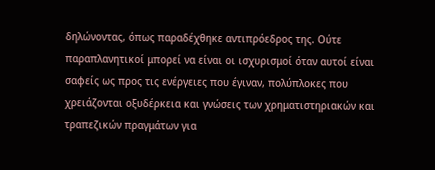δηλώνοντας, όπως παραδέχθηκε αντιπρόεδρος της. Ούτε παραπλανητικοί μπορεί να είναι οι ισχυρισμοί όταν αυτοί είναι σαφείς ως προς τις ενέργειες που έγιναν, πολύπλοκες που χρειάζονται οξυδέρκεια και γνώσεις των χρηματιστηριακών και τραπεζικών πραγμάτων για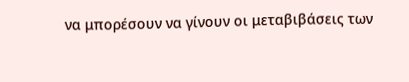να μπορέσουν να γίνουν οι μεταβιβάσεις των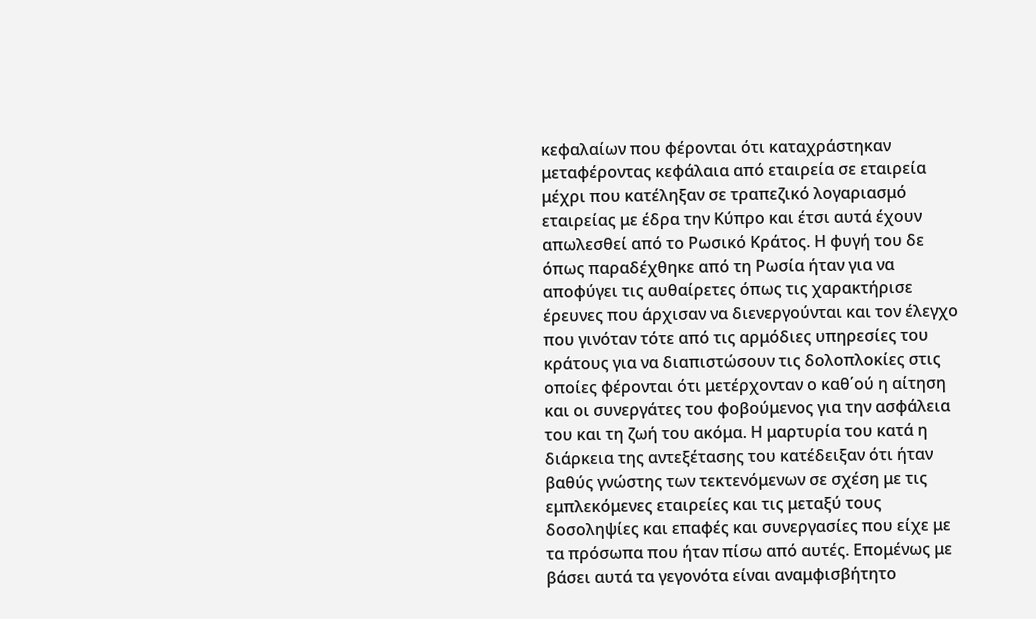κεφαλαίων που φέρονται ότι καταχράστηκαν μεταφέροντας κεφάλαια από εταιρεία σε εταιρεία μέχρι που κατέληξαν σε τραπεζικό λογαριασμό εταιρείας με έδρα την Κύπρο και έτσι αυτά έχουν απωλεσθεί από το Ρωσικό Κράτος. Η φυγή του δε όπως παραδέχθηκε από τη Ρωσία ήταν για να αποφύγει τις αυθαίρετες όπως τις χαρακτήρισε έρευνες που άρχισαν να διενεργούνται και τον έλεγχο που γινόταν τότε από τις αρμόδιες υπηρεσίες του κράτους για να διαπιστώσουν τις δολοπλοκίες στις οποίες φέρονται ότι μετέρχονταν ο καθ΄ού η αίτηση και οι συνεργάτες του φοβούμενος για την ασφάλεια του και τη ζωή του ακόμα. Η μαρτυρία του κατά η διάρκεια της αντεξέτασης του κατέδειξαν ότι ήταν βαθύς γνώστης των τεκτενόμενων σε σχέση με τις εμπλεκόμενες εταιρείες και τις μεταξύ τους δοσοληψίες και επαφές και συνεργασίες που είχε με τα πρόσωπα που ήταν πίσω από αυτές. Επομένως με βάσει αυτά τα γεγονότα είναι αναμφισβήτητο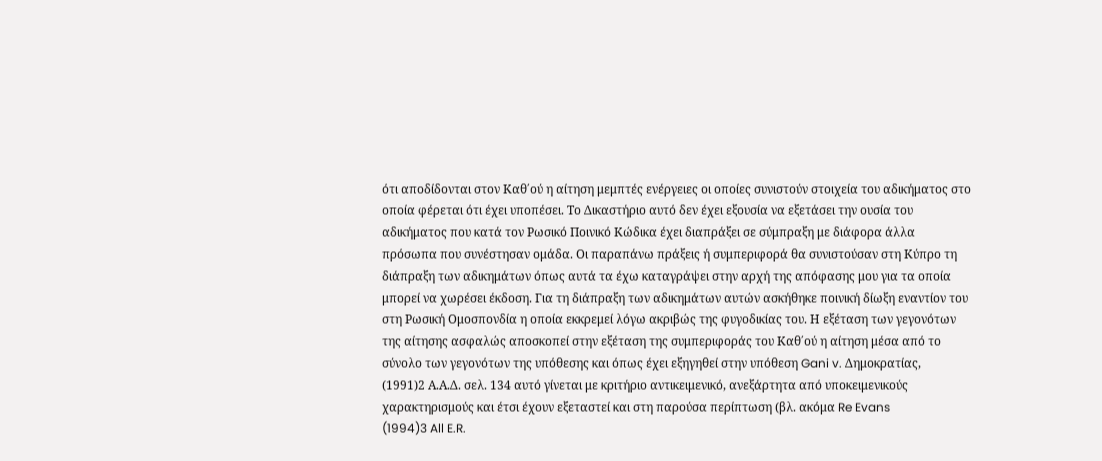ότι αποδίδονται στον Καθ΄ού η αίτηση μεμπτές ενέργειες οι οποίες συνιστούν στοιχεία του αδικήματος στο οποία φέρεται ότι έχει υποπέσει. Το Δικαστήριο αυτό δεν έχει εξουσία να εξετάσει την ουσία του αδικήματος που κατά τον Ρωσικό Ποινικό Κώδικα έχει διαπράξει σε σύμπραξη με διάφορα άλλα πρόσωπα που συνέστησαν ομάδα. Οι παραπάνω πράξεις ή συμπεριφορά θα συνιστούσαν στη Κύπρο τη διάπραξη των αδικημάτων όπως αυτά τα έχω καταγράψει στην αρχή της απόφασης μου για τα οποία μπορεί να χωρέσει έκδοση. Για τη διάπραξη των αδικημάτων αυτών ασκήθηκε ποινική δίωξη εναντίον του στη Ρωσική Ομοσπονδία η οποία εκκρεμεί λόγω ακριβώς της φυγοδικίας του. Η εξέταση των γεγονότων της αίτησης ασφαλώς αποσκοπεί στην εξέταση της συμπεριφοράς του Καθ΄ού η αίτηση μέσα από το σύνολο των γεγονότων της υπόθεσης και όπως έχει εξηγηθεί στην υπόθεση Gani v. Δημοκρατίας,
(1991)2 Α.Α.Δ. σελ. 134 αυτό γίνεται με κριτήριο αντικειμενικό, ανεξάρτητα από υποκειμενικούς χαρακτηρισμούς και έτσι έχουν εξεταστεί και στη παρούσα περίπτωση (βλ. ακόμα Re Evans
(1994)3 All E.R.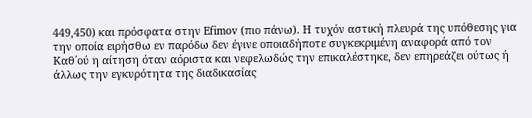449,450) και πρόσφατα στην Efimov (πιο πάνω). Η τυχόν αστική πλευρά της υπόθεσης για την οποία ειρήσθω εν παρόδω δεν έγινε οποιαδήποτε συγκεκριμένη αναφορά από τον Καθ΄ού η αίτηση όταν αόριστα και νεφελωδώς την επικαλέστηκε, δεν επηρεάζει ούτως ή άλλως την εγκυρότητα της διαδικασίας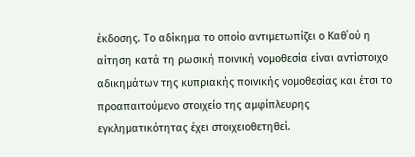έκδοσης. Το αδίκημα το οποίο αντιμετωπίζει ο Καθ΄ού η αίτηση κατά τη ρωσική ποινική νομοθεσία είναι αντίστοιχο αδικημάτων της κυπριακής ποινικής νομοθεσίας και έτσι το προαπαιτούμενο στοιχείο της αμφίπλευρης εγκληματικότητας έχει στοιχειοθετηθεί.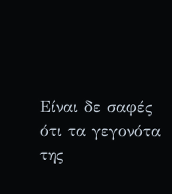Είναι δε σαφές ότι τα γεγονότα της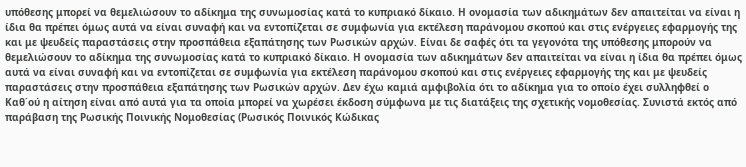υπόθεσης μπορεί να θεμελιώσουν το αδίκημα της συνωμοσίας κατά το κυπριακό δίκαιο. Η ονομασία των αδικημάτων δεν απαιτείται να είναι η ίδια θα πρέπει όμως αυτά να είναι συναφή και να εντοπίζεται σε συμφωνία για εκτέλεση παράνομου σκοπού και στις ενέργειες εφαρμογής της και με ψευδείς παραστάσεις στην προσπάθεια εξαπάτησης των Ρωσικών αρχών. Είναι δε σαφές ότι τα γεγονότα της υπόθεσης μπορούν να θεμελιώσουν το αδίκημα της συνωμοσίας κατά το κυπριακό δίκαιο. Η ονομασία των αδικημάτων δεν απαιτείται να είναι η ίδια θα πρέπει όμως αυτά να είναι συναφή και να εντοπίζεται σε συμφωνία για εκτέλεση παράνομου σκοπού και στις ενέργειες εφαρμογής της και με ψευδείς παραστάσεις στην προσπάθεια εξαπάτησης των Ρωσικών αρχών. Δεν έχω καμιά αμφιβολία ότι το αδίκημα για το οποίο έχει συλληφθεί ο Καθ΄ού η αίτηση είναι από αυτά για τα οποία μπορεί να χωρέσει έκδοση σύμφωνα με τις διατάξεις της σχετικής νομοθεσίας. Συνιστά εκτός από παράβαση της Ρωσικής Ποινικής Νομοθεσίας (Ρωσικός Ποινικός Κώδικας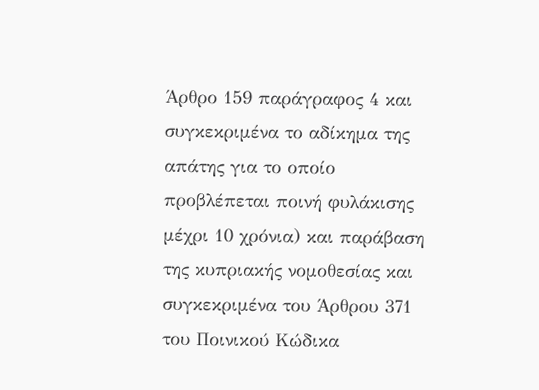Άρθρο 159 παράγραφος 4 και συγκεκριμένα το αδίκημα της απάτης για το οποίο προβλέπεται ποινή φυλάκισης μέχρι 10 χρόνια) και παράβαση της κυπριακής νομοθεσίας και συγκεκριμένα του Άρθρου 371 του Ποινικού Κώδικα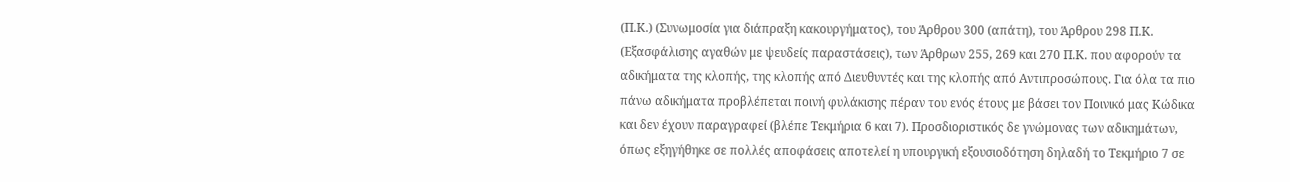(Π.Κ.) (Συνωμοσία για διάπραξη κακουργήματος), του Άρθρου 300 (απάτη), του Άρθρου 298 Π.Κ. (Εξασφάλισης αγαθών με ψευδείς παραστάσεις), των Άρθρων 255, 269 και 270 Π.Κ. που αφορούν τα αδικήματα της κλοπής, της κλοπής από Διευθυντές και της κλοπής από Αντιπροσώπους. Για όλα τα πιο πάνω αδικήματα προβλέπεται ποινή φυλάκισης πέραν του ενός έτους με βάσει τον Ποινικό μας Κώδικα και δεν έχουν παραγραφεί (βλέπε Τεκμήρια 6 και 7). Προσδιοριστικός δε γνώμονας των αδικημάτων, όπως εξηγήθηκε σε πολλές αποφάσεις αποτελεί η υπουργική εξουσιοδότηση δηλαδή το Τεκμήριο 7 σε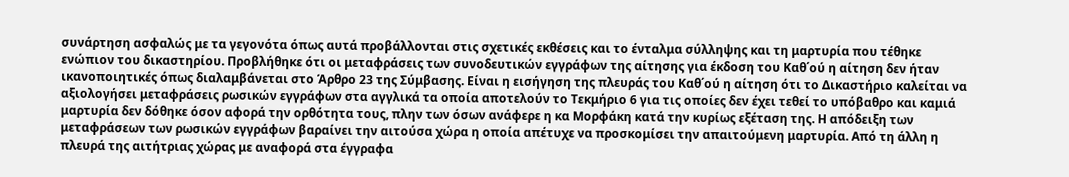συνάρτηση ασφαλώς με τα γεγονότα όπως αυτά προβάλλονται στις σχετικές εκθέσεις και το ένταλμα σύλληψης και τη μαρτυρία που τέθηκε ενώπιον του δικαστηρίου. Προβλήθηκε ότι οι μεταφράσεις των συνοδευτικών εγγράφων της αίτησης για έκδοση του Καθ΄ού η αίτηση δεν ήταν ικανοποιητικές όπως διαλαμβάνεται στο Άρθρο 23 της Σύμβασης. Είναι η εισήγηση της πλευράς του Καθ΄ού η αίτηση ότι το Δικαστήριο καλείται να αξιολογήσει μεταφράσεις ρωσικών εγγράφων στα αγγλικά τα οποία αποτελούν το Τεκμήριο 6 για τις οποίες δεν έχει τεθεί το υπόβαθρο και καμιά μαρτυρία δεν δόθηκε όσον αφορά την ορθότητα τους, πλην των όσων ανάφερε η κα Μορφάκη κατά την κυρίως εξέταση της. Η απόδειξη των μεταφράσεων των ρωσικών εγγράφων βαραίνει την αιτούσα χώρα η οποία απέτυχε να προσκομίσει την απαιτούμενη μαρτυρία. Από τη άλλη η πλευρά της αιτήτριας χώρας με αναφορά στα έγγραφα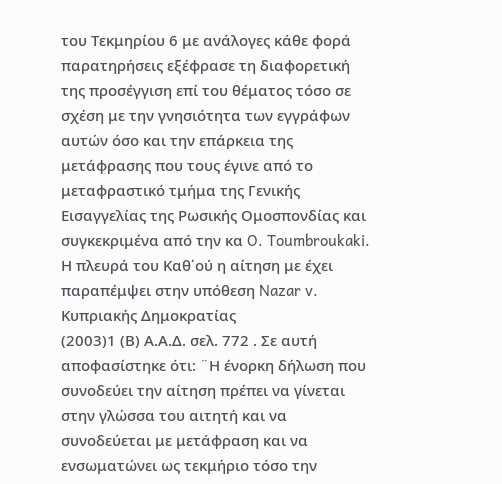του Τεκμηρίου 6 με ανάλογες κάθε φορά παρατηρήσεις εξέφρασε τη διαφορετική της προσέγγιση επί του θέματος τόσο σε σχέση με την γνησιότητα των εγγράφων αυτών όσο και την επάρκεια της μετάφρασης που τους έγινε από το μεταφραστικό τμήμα της Γενικής Εισαγγελίας της Ρωσικής Ομοσπονδίας και συγκεκριμένα από την κα O. Toumbroukaki. Η πλευρά του Καθ΄ού η αίτηση με έχει παραπέμψει στην υπόθεση Nazar v. Κυπριακής Δημοκρατίας
(2003)1 (Β) Α.Α.Δ. σελ. 772 . Σε αυτή αποφασίστηκε ότι: ¨Η ένορκη δήλωση που συνοδεύει την αίτηση πρέπει να γίνεται στην γλώσσα του αιτητή και να συνοδεύεται με μετάφραση και να ενσωματώνει ως τεκμήριο τόσο την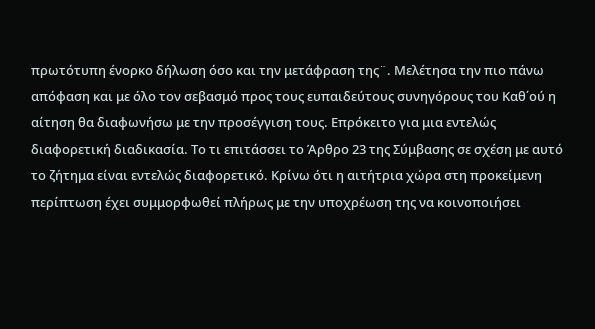πρωτότυπη ένορκο δήλωση όσο και την μετάφραση της¨. Μελέτησα την πιο πάνω απόφαση και με όλο τον σεβασμό προς τους ευπαιδεύτους συνηγόρους του Καθ΄ού η αίτηση θα διαφωνήσω με την προσέγγιση τους. Επρόκειτο για μια εντελώς διαφορετική διαδικασία. Το τι επιτάσσει το Άρθρο 23 της Σύμβασης σε σχέση με αυτό το ζήτημα είναι εντελώς διαφορετικό. Κρίνω ότι η αιτήτρια χώρα στη προκείμενη περίπτωση έχει συμμορφωθεί πλήρως με την υποχρέωση της να κοινοποιήσει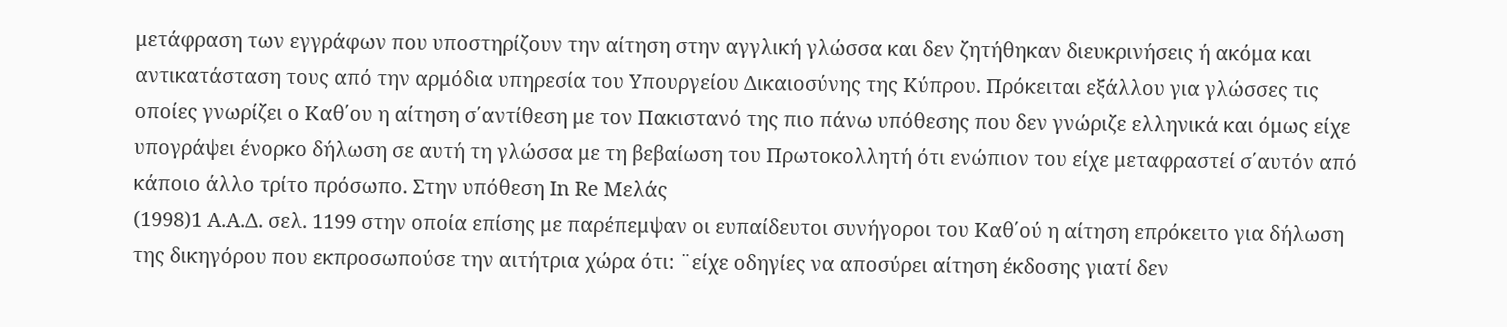μετάφραση των εγγράφων που υποστηρίζουν την αίτηση στην αγγλική γλώσσα και δεν ζητήθηκαν διευκρινήσεις ή ακόμα και αντικατάσταση τους από την αρμόδια υπηρεσία του Υπουργείου Δικαιοσύνης της Κύπρου. Πρόκειται εξάλλου για γλώσσες τις οποίες γνωρίζει ο Καθ΄ου η αίτηση σ΄αντίθεση με τον Πακιστανό της πιο πάνω υπόθεσης που δεν γνώριζε ελληνικά και όμως είχε υπογράψει ένορκο δήλωση σε αυτή τη γλώσσα με τη βεβαίωση του Πρωτοκολλητή ότι ενώπιον του είχε μεταφραστεί σ΄αυτόν από κάποιο άλλο τρίτο πρόσωπο. Στην υπόθεση In Re Μελάς
(1998)1 A.A.Δ. σελ. 1199 στην οποία επίσης με παρέπεμψαν οι ευπαίδευτοι συνήγοροι του Καθ΄ού η αίτηση επρόκειτο για δήλωση της δικηγόρου που εκπροσωπούσε την αιτήτρια χώρα ότι: ¨είχε οδηγίες να αποσύρει αίτηση έκδοσης γιατί δεν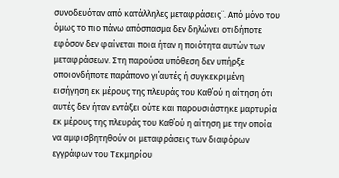συνοδευόταν από κατάλληλες μεταφράσεις¨. Από μόνο του όμως το πιο πάνω απόσπασμα δεν δηλώνει οτιδήποτε εφόσον δεν φαίνεται ποια ήταν η ποιότητα αυτών των μεταφράσεων. Στη παρούσα υπόθεση δεν υπήρξε οποιονδήποτε παράπονο γι΄αυτές ή συγκεκριμένη εισήγηση εκ μέρους της πλευράς του Καθ΄ού η αίτηση ότι αυτές δεν ήταν εντάξει ούτε και παρουσιάστηκε μαρτυρία εκ μέρους της πλευράς του Καθ΄ού η αίτηση με την οποία να αμφισβητηθούν οι μεταφράσεις των διαφόρων εγγράφων του Τεκμηρίου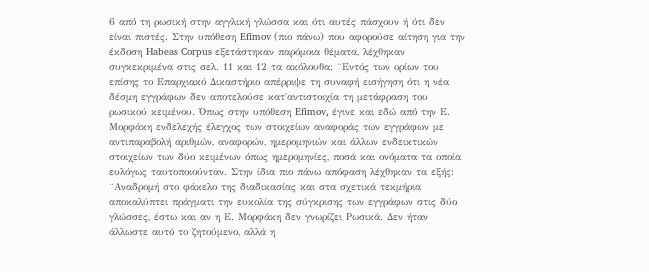6 από τη ρωσική στην αγγλική γλώσσα και ότι αυτές πάσχουν ή ότι δεν είναι πιστές. Στην υπόθεση Efimov (πιο πάνω) που αφορούσε αίτηση για την έκδοση Habeas Corpus εξετάστηκαν παρόμοια θέματα, λέχθηκαν συγκεκριμένα στις σελ. 11 και 12 τα ακόλουθα: ¨Εντός των ορίων του επίσης το Επαρχιακό Δικαστήριο απέρριψε τη συναφή εισήγηση ότι η νέα δέσμη εγγράφων δεν αποτελούσε κατ΄αντιστοιχία τη μετάφραση του ρωσικού κειμένου. Όπως στην υπόθεση Efimov, έγινε και εδώ από την Ε. Μορφάκη ενδελεχής έλεγχος των στοιχείων αναφοράς των εγγράφων με αντιπαραβολή αριθμών, αναφορών, ημερομηνιών και άλλων ενδεικτικών στοιχείων των δύο κειμένων όπως ημερομηνίες, ποσά και ονόματα τα οποία ευλόγως ταυτοποιούνταν. Στην ίδια πιο πάνω απόφαση λέχθηκαν τα εξής: ¨Αναδρομή στο φάκελο της διαδικασίας και στα σχετικά τεκμήρια αποκαλύπτει πράγματι την ευκολία της σύγκρισης των εγγράφων στις δύο γλώσσες, έστω και αν η Ε. Μορφάκη δεν γνωρίζει Ρωσικά. Δεν ήταν άλλωστε αυτό το ζητούμενο, αλλά η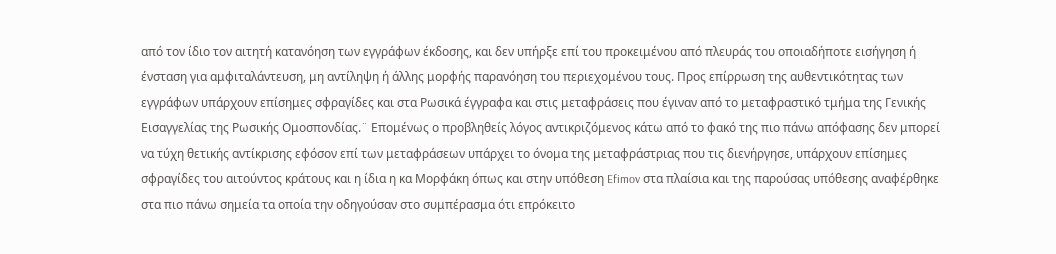από τον ίδιο τον αιτητή κατανόηση των εγγράφων έκδοσης, και δεν υπήρξε επί του προκειμένου από πλευράς του οποιαδήποτε εισήγηση ή ένσταση για αμφιταλάντευση, μη αντίληψη ή άλλης μορφής παρανόηση του περιεχομένου τους. Προς επίρρωση της αυθεντικότητας των εγγράφων υπάρχουν επίσημες σφραγίδες και στα Ρωσικά έγγραφα και στις μεταφράσεις που έγιναν από το μεταφραστικό τμήμα της Γενικής Εισαγγελίας της Ρωσικής Ομοσπονδίας.¨ Επομένως ο προβληθείς λόγος αντικριζόμενος κάτω από το φακό της πιο πάνω απόφασης δεν μπορεί να τύχη θετικής αντίκρισης εφόσον επί των μεταφράσεων υπάρχει το όνομα της μεταφράστριας που τις διενήργησε, υπάρχουν επίσημες σφραγίδες του αιτούντος κράτους και η ίδια η κα Μορφάκη όπως και στην υπόθεση Efimov στα πλαίσια και της παρούσας υπόθεσης αναφέρθηκε στα πιο πάνω σημεία τα οποία την οδηγούσαν στο συμπέρασμα ότι επρόκειτο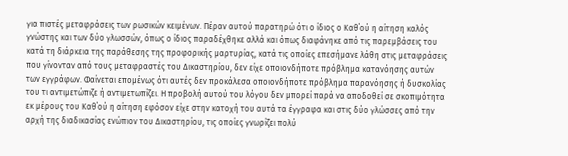για πιστές μεταφράσεις των ρωσικών κειμένων. Πέραν αυτού παρατηρώ ότι ο ίδιος ο Καθ΄ού η αίτηση καλός γνώστης και των δύο γλωσσών, όπως ο ίδιος παραδέχθηκε αλλά και όπως διαφάνηκε από τις παρεμβάσεις του κατά τη διάρκεια της παράθεσης της προφορικής μαρτυρίας, κατά τις οποίες επεσήμανε λάθη στις μεταφράσεις που γίνονταν από τους μεταφραστές του Δικαστηρίου, δεν είχε οποιονδήποτε πρόβλημα κατανόησης αυτών των εγγράφων. Φαίνεται επομένως ότι αυτές δεν προκάλεσα οποιονδήποτε πρόβλημα παρανόησης ή δυσκολίας του τι αντιμετώπιζε ή αντιμετωπίζει. Η προβολή αυτού του λόγου δεν μπορεί παρά να αποδοθεί σε σκοπιμότητα εκ μέρους του Καθ΄ού η αίτηση εφόσον είχε στην κατοχή του αυτά τα έγγραφα και στις δύο γλώσσες από την αρχή της διαδικασίας ενώπιον του Δικαστηρίου, τις οποίες γνωρίζει πολύ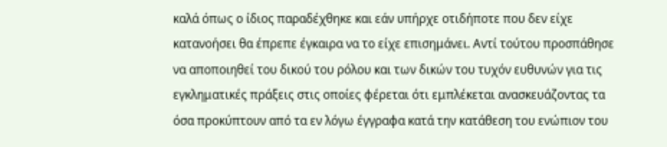καλά όπως ο ίδιος παραδέχθηκε και εάν υπήρχε οτιδήποτε που δεν είχε κατανοήσει θα έπρεπε έγκαιρα να το είχε επισημάνει. Αντί τούτου προσπάθησε να αποποιηθεί του δικού του ρόλου και των δικών του τυχόν ευθυνών για τις εγκληματικές πράξεις στις οποίες φέρεται ότι εμπλέκεται ανασκευάζοντας τα όσα προκύπτουν από τα εν λόγω έγγραφα κατά την κατάθεση του ενώπιον του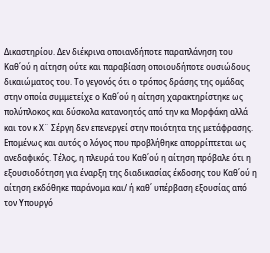Δικαστηρίου. Δεν διέκρινα οποιανδήποτε παραπλάνηση του Καθ΄ού η αίτηση ούτε και παραβίαση οποιουδήποτε ουσιώδους δικαιώματος του. Το γεγονός ότι ο τρόπος δράσης της ομάδας στην οποία συμμετείχε ο Καθ΄ού η αίτηση χαρακτηρίστηκε ως πολύπλοκος και δύσκολα κατανοητός από την κα Μορφάκη αλλά και τον κ Χ¨ Σέργη δεν επενεργεί στην ποιότητα της μετάφρασης. Επομένως και αυτός ο λόγος που προβλήθηκε απορρίπτεται ως ανεδαφικός. Τέλος, η πλευρά του Καθ΄ού η αίτηση πρόβαλε ότι η εξουσιοδότηση για έναρξη της διαδικασίας έκδοσης του Καθ΄ού η αίτηση εκδόθηκε παράνομα και/ ή καθ΄ υπέρβαση εξουσίας από τον Υπουργό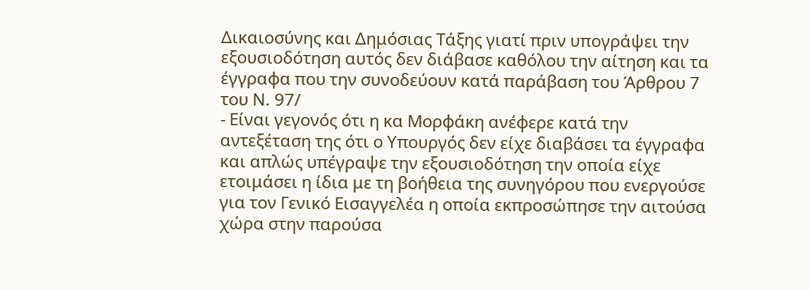Δικαιοσύνης και Δημόσιας Τάξης γιατί πριν υπογράψει την εξουσιοδότηση αυτός δεν διάβασε καθόλου την αίτηση και τα έγγραφα που την συνοδεύουν κατά παράβαση του Άρθρου 7 του Ν. 97/
- Είναι γεγονός ότι η κα Μορφάκη ανέφερε κατά την αντεξέταση της ότι ο Υπουργός δεν είχε διαβάσει τα έγγραφα και απλώς υπέγραψε την εξουσιοδότηση την οποία είχε ετοιμάσει η ίδια με τη βοήθεια της συνηγόρου που ενεργούσε για τον Γενικό Εισαγγελέα η οποία εκπροσώπησε την αιτούσα χώρα στην παρούσα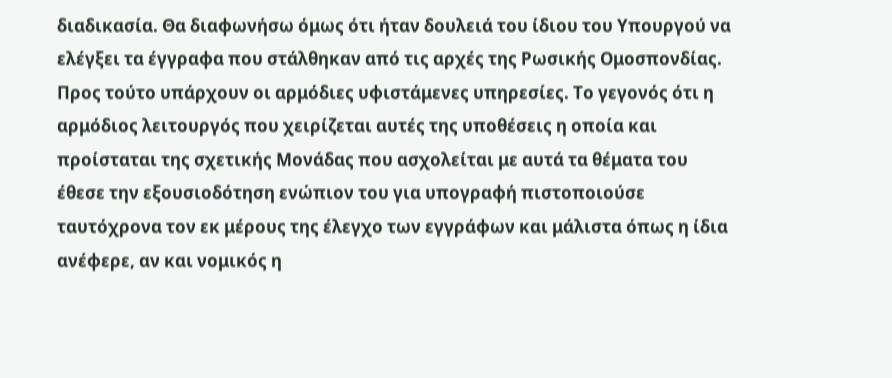διαδικασία. Θα διαφωνήσω όμως ότι ήταν δουλειά του ίδιου του Υπουργού να ελέγξει τα έγγραφα που στάλθηκαν από τις αρχές της Ρωσικής Ομοσπονδίας. Προς τούτο υπάρχουν οι αρμόδιες υφιστάμενες υπηρεσίες. Το γεγονός ότι η αρμόδιος λειτουργός που χειρίζεται αυτές της υποθέσεις η οποία και προίσταται της σχετικής Μονάδας που ασχολείται με αυτά τα θέματα του έθεσε την εξουσιοδότηση ενώπιον του για υπογραφή πιστοποιούσε ταυτόχρονα τον εκ μέρους της έλεγχο των εγγράφων και μάλιστα όπως η ίδια ανέφερε, αν και νομικός η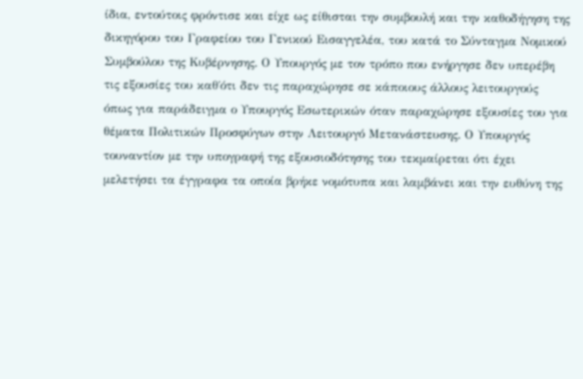ίδια, εντούτοις φρόντισε και είχε ως είθισται την συμβουλή και την καθοδήγηση της δικηγόρου του Γραφείου του Γενικού Εισαγγελέα, του κατά το Σύνταγμα Νομικού Συμβούλου της Κυβέρνησης. Ο Υπουργός με τον τρόπο που ενήργησε δεν υπερέβη τις εξουσίες του καθ΄ότι δεν τις παραχώρησε σε κάποιους άλλους λειτουργούς όπως για παράδειγμα ο Υπουργός Εσωτερικών όταν παραχώρησε εξουσίες του για θέματα Πολιτικών Προσφύγων στην Λειτουργό Μετανάστευσης. Ο Υπουργός τουναντίον με την υπογραφή της εξουσιοδότησης του τεκμαίρεται ότι έχει μελετήσει τα έγγραφα τα οποία βρήκε νομότυπα και λαμβάνει και την ευθύνη της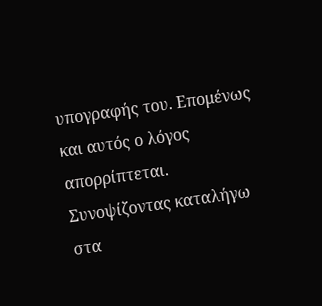υπογραφής του. Επομένως και αυτός ο λόγος απορρίπτεται. Συνοψίζοντας καταλήγω στα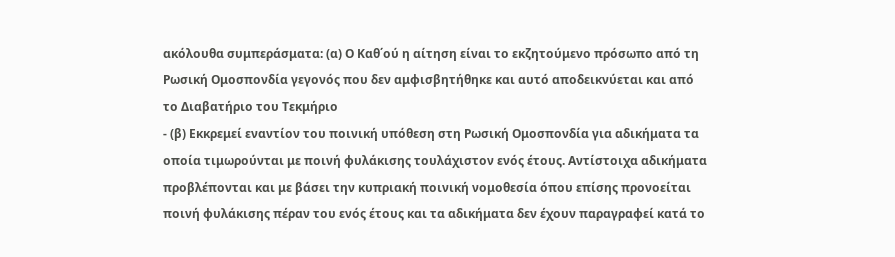ακόλουθα συμπεράσματα: (α) Ο Καθ΄ού η αίτηση είναι το εκζητούμενο πρόσωπο από τη Ρωσική Ομοσπονδία γεγονός που δεν αμφισβητήθηκε και αυτό αποδεικνύεται και από το Διαβατήριο του Τεκμήριο
- (β) Εκκρεμεί εναντίον του ποινική υπόθεση στη Ρωσική Ομοσπονδία για αδικήματα τα οποία τιμωρούνται με ποινή φυλάκισης τουλάχιστον ενός έτους. Αντίστοιχα αδικήματα προβλέπονται και με βάσει την κυπριακή ποινική νομοθεσία όπου επίσης προνοείται ποινή φυλάκισης πέραν του ενός έτους και τα αδικήματα δεν έχουν παραγραφεί κατά το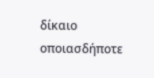δίκαιο οποιασδήποτε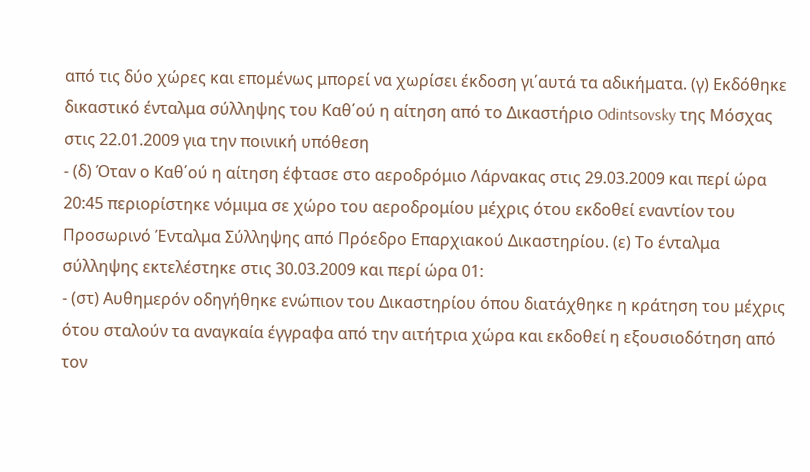από τις δύο χώρες και επομένως μπορεί να χωρίσει έκδοση γι΄αυτά τα αδικήματα. (γ) Εκδόθηκε δικαστικό ένταλμα σύλληψης του Καθ΄ού η αίτηση από το Δικαστήριο Odintsovsky της Μόσχας στις 22.01.2009 για την ποινική υπόθεση
- (δ) Όταν ο Καθ΄ού η αίτηση έφτασε στο αεροδρόμιο Λάρνακας στις 29.03.2009 και περί ώρα 20:45 περιορίστηκε νόμιμα σε χώρο του αεροδρομίου μέχρις ότου εκδοθεί εναντίον του Προσωρινό Ένταλμα Σύλληψης από Πρόεδρο Επαρχιακού Δικαστηρίου. (ε) Το ένταλμα σύλληψης εκτελέστηκε στις 30.03.2009 και περί ώρα 01:
- (στ) Αυθημερόν οδηγήθηκε ενώπιον του Δικαστηρίου όπου διατάχθηκε η κράτηση του μέχρις ότου σταλούν τα αναγκαία έγγραφα από την αιτήτρια χώρα και εκδοθεί η εξουσιοδότηση από τον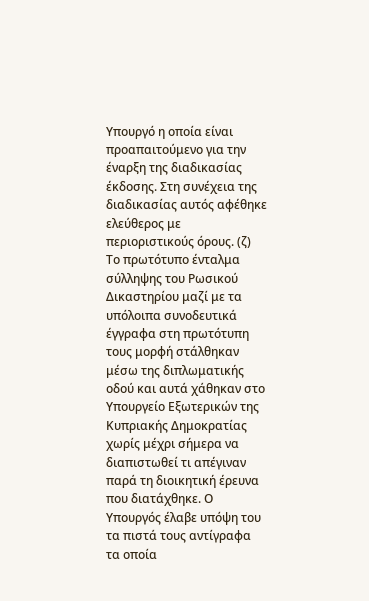Υπουργό η οποία είναι προαπαιτούμενο για την έναρξη της διαδικασίας έκδοσης. Στη συνέχεια της διαδικασίας αυτός αφέθηκε ελεύθερος με περιοριστικούς όρους. (ζ) Το πρωτότυπο ένταλμα σύλληψης του Ρωσικού Δικαστηρίου μαζί με τα υπόλοιπα συνοδευτικά έγγραφα στη πρωτότυπη τους μορφή στάλθηκαν μέσω της διπλωματικής οδού και αυτά χάθηκαν στο Υπουργείο Εξωτερικών της Κυπριακής Δημοκρατίας χωρίς μέχρι σήμερα να διαπιστωθεί τι απέγιναν παρά τη διοικητική έρευνα που διατάχθηκε. Ο Υπουργός έλαβε υπόψη του τα πιστά τους αντίγραφα τα οποία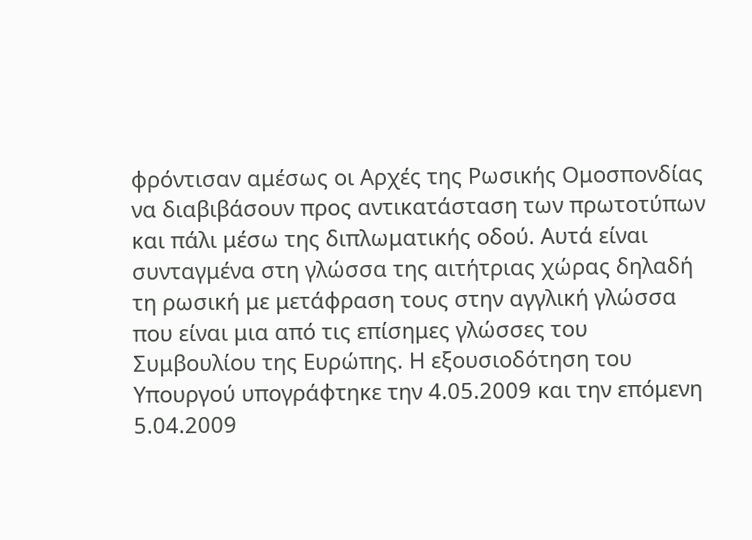φρόντισαν αμέσως οι Αρχές της Ρωσικής Ομοσπονδίας να διαβιβάσουν προς αντικατάσταση των πρωτοτύπων και πάλι μέσω της διπλωματικής οδού. Αυτά είναι συνταγμένα στη γλώσσα της αιτήτριας χώρας δηλαδή τη ρωσική με μετάφραση τους στην αγγλική γλώσσα που είναι μια από τις επίσημες γλώσσες του Συμβουλίου της Ευρώπης. Η εξουσιοδότηση του Υπουργού υπογράφτηκε την 4.05.2009 και την επόμενη 5.04.2009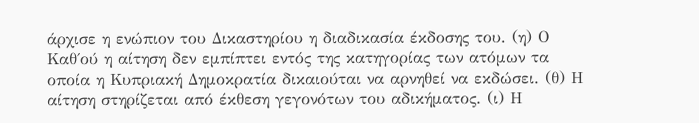άρχισε η ενώπιον του Δικαστηρίου η διαδικασία έκδοσης του. (η) Ο Καθ΄ού η αίτηση δεν εμπίπτει εντός της κατηγορίας των ατόμων τα οποία η Κυπριακή Δημοκρατία δικαιούται να αρνηθεί να εκδώσει. (θ) Η αίτηση στηρίζεται από έκθεση γεγονότων του αδικήματος. (ι) Η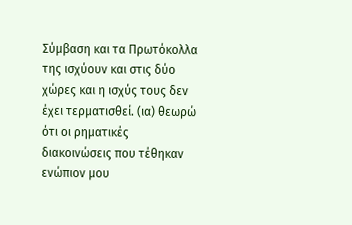Σύμβαση και τα Πρωτόκολλα της ισχύουν και στις δύο χώρες και η ισχύς τους δεν έχει τερματισθεί. (ια) θεωρώ ότι οι ρηματικές διακοινώσεις που τέθηκαν ενώπιον μου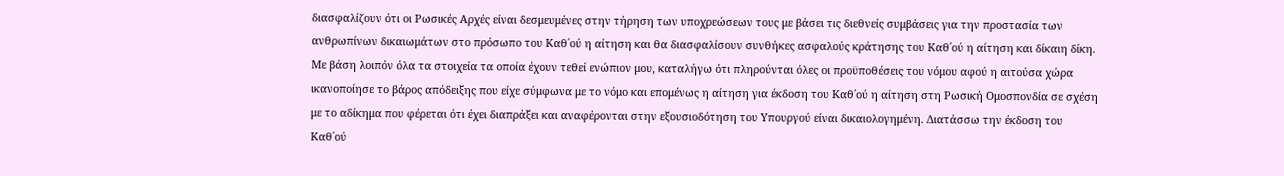διασφαλίζουν ότι οι Ρωσικές Αρχές είναι δεσμευμένες στην τήρηση των υποχρεώσεων τους με βάσει τις διεθνείς συμβάσεις για την προστασία των ανθρωπίνων δικαιωμάτων στο πρόσωπο του Καθ΄ού η αίτηση και θα διασφαλίσουν συνθήκες ασφαλούς κράτησης του Καθ΄ού η αίτηση και δίκαιη δίκη. Με βάση λοιπόν όλα τα στοιχεία τα οποία έχουν τεθεί ενώπιον μου, καταλήγω ότι πληρούνται όλες οι προϋποθέσεις του νόμου αφού η αιτούσα χώρα ικανοποίησε το βάρος απόδειξης που είχε σύμφωνα με το νόμο και επομένως η αίτηση για έκδοση του Καθ΄ού η αίτηση στη Ρωσική Ομοσπονδία σε σχέση με το αδίκημα που φέρεται ότι έχει διαπράξει και αναφέρονται στην εξουσιοδότηση του Υπουργού είναι δικαιολογημένη. Διατάσσω την έκδοση του Καθ΄ού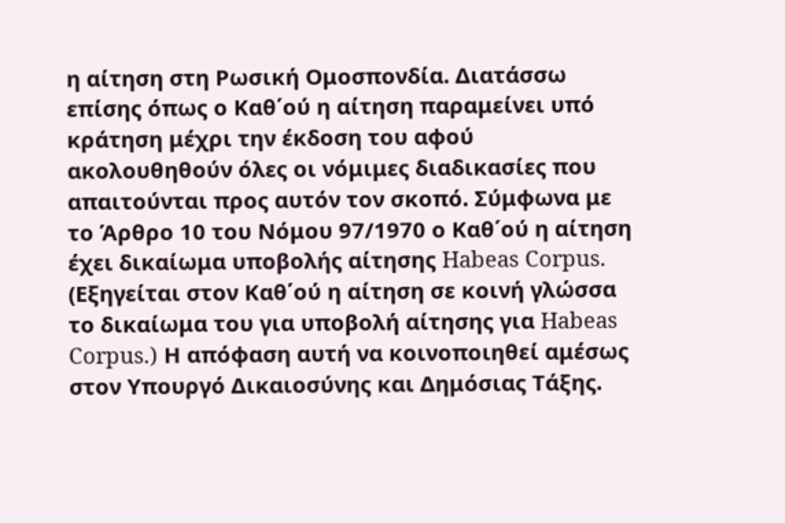η αίτηση στη Ρωσική Ομοσπονδία. Διατάσσω επίσης όπως ο Καθ΄ού η αίτηση παραμείνει υπό κράτηση μέχρι την έκδοση του αφού ακολουθηθούν όλες οι νόμιμες διαδικασίες που απαιτούνται προς αυτόν τον σκοπό. Σύμφωνα με το Άρθρο 10 του Νόμου 97/1970 ο Καθ΄ού η αίτηση έχει δικαίωμα υποβολής αίτησης Habeas Corpus. (Εξηγείται στον Καθ΄ού η αίτηση σε κοινή γλώσσα το δικαίωμα του για υποβολή αίτησης για Habeas Corpus.) Η απόφαση αυτή να κοινοποιηθεί αμέσως στον Υπουργό Δικαιοσύνης και Δημόσιας Τάξης.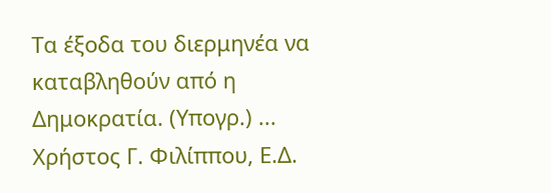Τα έξοδα του διερμηνέα να καταβληθούν από η Δημοκρατία. (Υπογρ.) ... Χρήστος Γ. Φιλίππου, Ε.Δ.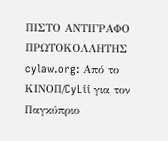ΠΙΣΤΟ ΑΝΤΙΓΡΑΦΟ ΠΡΩΤΟΚΟΛΛΗΤΗΣ cylaw.org: Από το ΚΙΝOΠ/CyLii για τον Παγκύπριο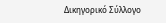Δικηγορικό Σύλλογο